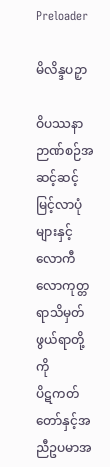Preloader

မိလိန္ဒပဉှာ

ဝိပဿနာဉာဏ်စဉ်အဆင့်ဆင့်မြင့်လာပုံများနှင့်
လောကီလောကုတ္တရာသိမှတ်ဖွယ်ရာတို့ကို
ပိဋကတ်တော်နှင့်အညီဥပမာအ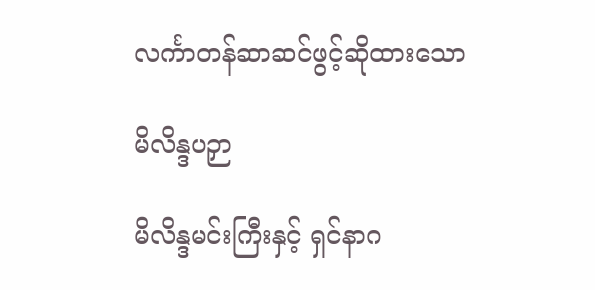လင်္ကာတန်ဆာဆင်ဖွင့်ဆိုထားသော

မိလိန္ဒပဉှာ

မိလိန္ဒမင်းကြီးနှင့် ရှင်နာဂ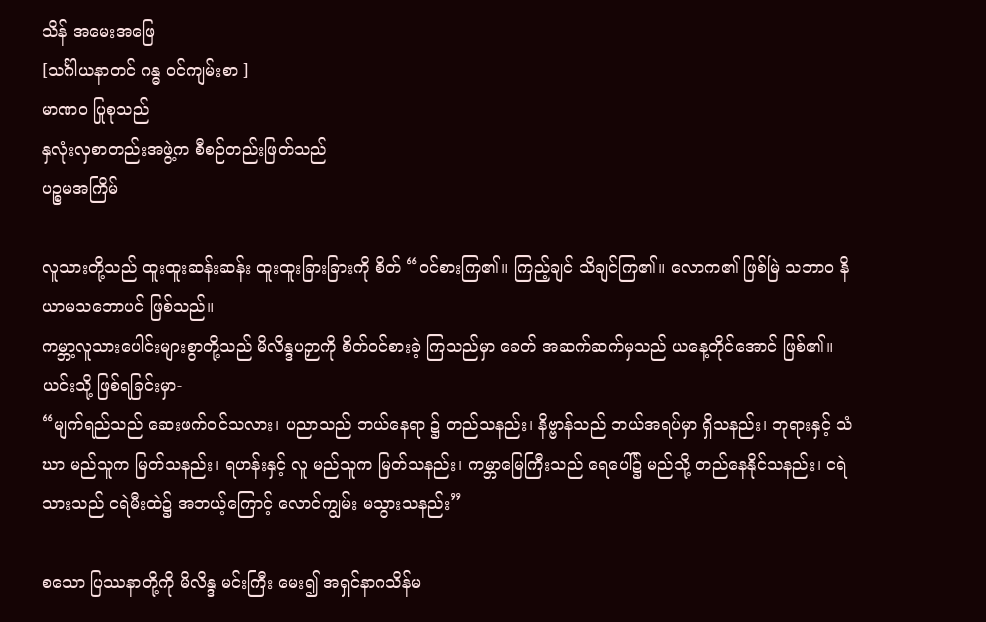သိန် အမေးအဖြေ
[သင်္ဂါယနာတင် ဂန္ဓ ဝင်ကျမ်းစာ ]
မာဏဝ ပြုစုသည်
နှလုံးလှစာတည်းအဖွဲ့က စီစဉ်တည်းဖြတ်သည်
ပဉ္စမအကြိမ်

လူသားတို့သည် ထူးထူးဆန်းဆန်း ထူးထူးခြားခြားကို စိတ် “ဝင်စားကြ၏။ ကြည့်ချင် သိချင်ကြ၏။ လောက၏ ဖြစ်မြဲ သဘာဝ နိယာမသဘောပင် ဖြစ်သည်။
ကမ္ဘာ့လူသားပေါင်းများစွာတို့သည် မိလိန္ဒပဉှာကို စိတ်ဝင်စားခဲ့ ကြသည်မှာ ခေတ် အဆက်ဆက်မှသည် ယနေ့တိုင်အောင် ဖြစ်၏။ ယင်းသို့ ဖြစ်ရခြင်းမှာ-
“မျက်ရည်သည် ဆေးဖက်ဝင်သလား၊ ပညာသည် ဘယ်နေရာ ၌ တည်သနည်း၊ နိဗ္ဗာန်သည် ဘယ်အရပ်မှာ ရှိသနည်း၊ ဘုရားနှင့် သံဃာ မည်သူက မြတ်သနည်း၊ ရဟန်းနှင့် လူ မည်သူက မြတ်သနည်း၊ ကမ္ဘာမြေကြီးသည် ရေပေါ်၌ မည်သို့ တည်နေနိုင်သနည်း၊ ငရဲသားသည် ငရဲမီးထဲ၌ အဘယ့်ကြောင့် လောင်ကျွမ်း မသွားသနည်း”

စသော ပြဿနာတို့ကို မိလိန္ဒ မင်းကြီး မေး၍ အရှင်နာဂသိန်မ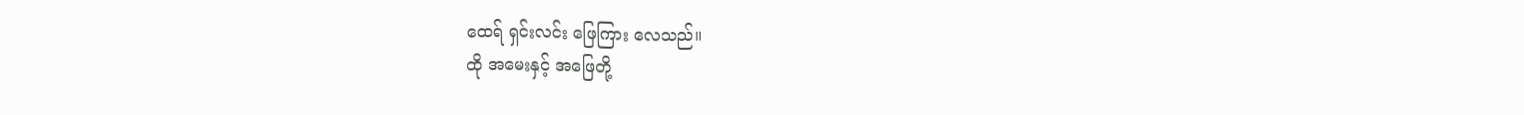ထေရ် ရှင်းလင်း ဖြေကြား လေသည်။
ထို အမေးနှင့် အဖြေတို့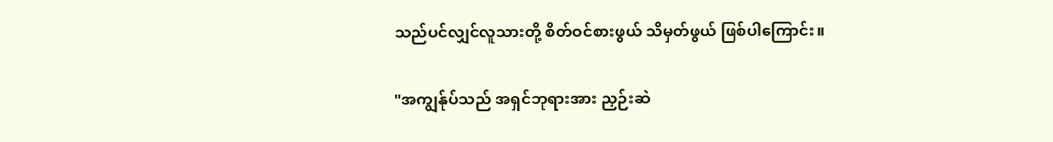သည်ပင်လျှင်လူသားတို့ စိတ်ဝင်စားဖွယ် သိမှတ်ဖွယ် ဖြစ်ပါကြောင်း။

"အကျွန်ုပ်သည် အရှင်ဘုရားအား ညှဉ်းဆဲ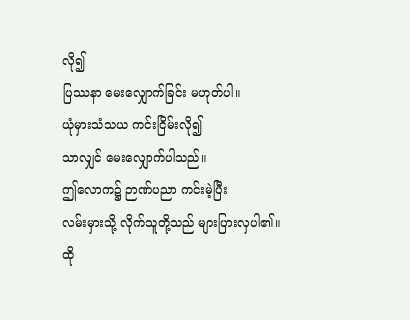လို၍
ပြဿနာ မေးလျှောက်ခြင်း မဟုတ်ပါ။
ယုံမှားသံသယ ကင်းငြိမ်းလို၍
သာလျှင် မေးလျှောက်ပါသည်။
ဤလောက၌ ဉာဏ်ပညာ ကင်းမဲ့ပြီး
လမ်းမှားသို့ လိုက်သူတို့သည် များပြားလှပါ၏။
ထို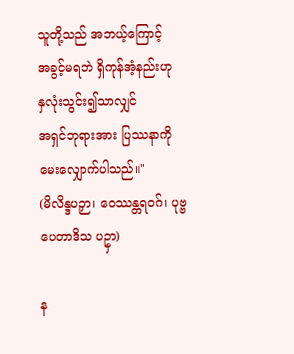သူတို့သည် အဘယ့်ကြောင့်
အခွင့်မရဘဲ ရှိကုန်အံ့နည်းဟု
နှလုံးသွင်း၍သာလျှင်
အရှင်ဘုရားအား ပြဿနာကို မေးလျှောက်ပါသည်။"
(မိလိန္ဒပဉှာ၊ ဝေဿန္တရဝဂ်၊ ပုဗ္ဗ ပေတာဒိသ ပဥှာ)

န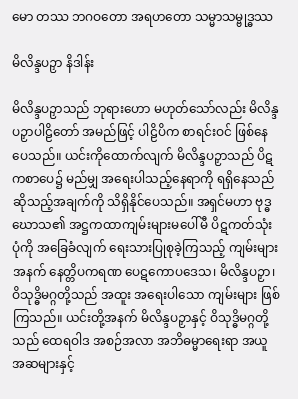မော တဿ ဘဂဝတော အရဟတော သမ္မာသမ္ဗုဒ္ဓဿ

မိလိန္ဒပဉှာ နိဒါန်း

မိလိန္ဒပဉှာသည် ဘုရားဟော မဟုတ်သော်လည်း မိလိန္ဒပဉှာပါဠိတော် အမည်ဖြင့် ပါဠိပိက စာရင်းဝင် ဖြစ်နေပေသည်။ ယင်းကိုထောက်လျက် မိလိန္ဒပဉှာသည် ပိဋကစာပေ၌ မည်မျှ အရေးပါသည့်နေရာကို ရရှိနေသည်ဆိုသည့်အချက်ကို သိရှိနိုင်ပေသည်။ အရှင်မဟာ ဗုဒ္ဓဃောသ၏ အဋ္ဌကထာကျမ်းများမပေါ်မီ ပိဋကတ်သုံးပုံကို အခြေခံလျက် ရေးသားပြုစုခဲ့ကြသည့် ကျမ်းများ အနက် နေတ္တိပကရဏ ပေဋကောပဒေသ၊ မိလိန္ဒပဉှာ၊ ဝိသုဒ္ဓိမဂ္ဂတို့သည် အထူး အရေးပါသော ကျမ်းများ ဖြစ်ကြသည်။ ယင်းတို့အနက် မိလိန္ဒပဉှာနှင့် ဝိသုဒ္ဓိမဂ္ဂတို့သည် ထေရဝါဒ အစဉ်အလာ အဘိဓမ္မာရေးရာ အယူအဆများနှင့်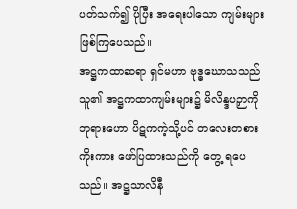ပတ်သက်၍ ပိုပြီး အရေးပါသော ကျမ်းများ ဖြစ်ကြပေသည်။
အဋ္ဌကထာဆရာ ရှင်မဟာ ဗုဒ္ဓဃောသသည် သူ၏ အဋ္ဌကထာကျမ်းများ၌ မိလိန္ဒပဉှာကို ဘုရားဟော ပိဋကကဲ့သို့ပင် တလေးတစား ကိုးကား ဖော်ပြထားသည်ကို တွေ့ ရပေသည်။ အဋ္ဌသာလိနီ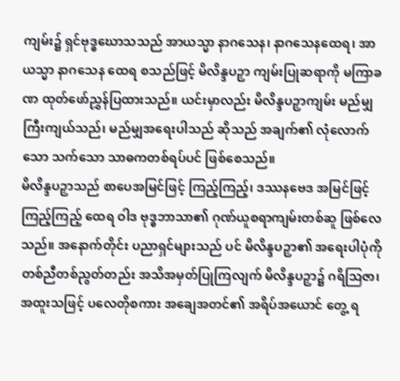ကျမ်း၌ ရှင်ဗုဒ္ဓဃောသသည် အာယသ္မာ နာဂသေန၊ နာဂသေနထေရ၊ အာယသ္မာ နာဂသေန ထေရ စသည်ဖြင့် မိလိန္ဒပဉှာ ကျမ်းပြုဆရာကို မကြာခဏ ထုတ်ဖော်ညွှန်ပြထားသည်။ ယင်းမှာလည်း မိလိန္ဒပဉှာကျမ်း မည်မျှကြီးကျယ်သည်၊ မည်မျှအရေးပါသည် ဆိုသည် အချက်၏ လုံလောက်သော သက်သော သာဓကတစ်ရပ်ပင် ဖြစ်စေသည်။
မိလိန္ဒပဉှာသည် စာပေအမြင်ဖြင့် ကြည့်ကြည့်၊ ဒဿနဗေဒ အမြင်ဖြင့်ကြည့်ကြည့် ထေရ ဝါဒ ဗုဒ္ဓဘာသာ၏ ဂုဏ်ယူစရာကျမ်းတစ်ဆူ ဖြစ်လေသည်။ အနောက်တိုင်း ပညာရှင်များသည် ပင် မိလိန္ဒပဉှာ၏ အရေးပါပုံကို တစ်ညီတစ်ညွတ်တည်း အသိအမှတ်ပြုကြလျက် မိလိန္ဒပဉှာ၌ ဂရိဩဇာ၊ အထူးသဖြင့် ပလေတိုစကား အချေအတင်၏ အရိပ်အယောင် တွေ့ ရ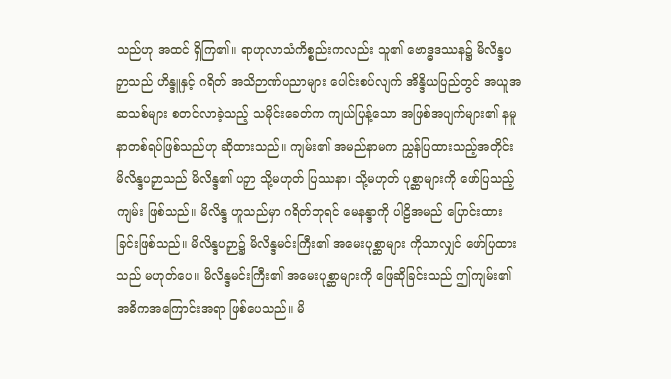သည်ဟု အထင် ရှိကြ၏။ ရာဟုလာသံကိစ္စည်းကလည်း သူ၏ ဗောဒ္ဓဒဿန၌ မိလိန္ဒပဉှာသည် ဟိန္ဒူနှင့် ဂရိတ် အသိဉာဏ်ပညာများ ပေါင်းစပ်လျက် အိန္ဒိယပြည်တွင် အယူအဆသစ်များ စတင်လာခဲ့သည့် သမိုင်းခေတ်က ကျယ်ပြန့်သော အဖြစ်အပျက်များ၏ နမူနာတစ်ရပ်ဖြစ်သည်ဟု ဆိုထားသည်။ ကျမ်း၏ အမည်နာမက ညွှန်ပြထားသည့်အတိုင်း မိလိန္ဒပဉှာသည် မိလိန္ဒ၏ ပဉှာ သို့မဟုတ် ပြဿနာ၊ သို့မဟုတ် ပုစ္ဆာများကို ဖော်ပြသည့်ကျမ်း ဖြစ်သည်။ မိလိန္ဒ ဟူသည်မှာ ဂရိတ်ဘုရင် မေနန္ဒာကို ပါဠိအမည် ပြောင်းထားခြင်းဖြစ်သည်။ မိလိန္ဒပဉှာ၌ မိလိန္ဒမင်းကြီး၏ အမေးပုစ္ဆာများ ကိုသာလျှင် ဖော်ပြထားသည် မဟုတ်ပေ။ မိလိန္ဒမင်းကြီး၏ အမေးပုစ္ဆာများကို ဖြေဆိုခြင်းသည် ဤကျမ်း၏ အဓိကအကြောင်းအရာ ဖြစ်ပေသည်။ မိ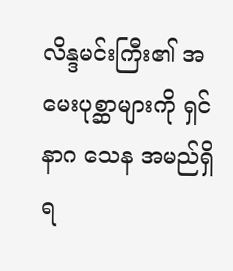လိန္ဒမင်းကြီး၏ အမေးပုစ္ဆာများကို ရှင်နာဂ သေန အမည်ရှိ ရ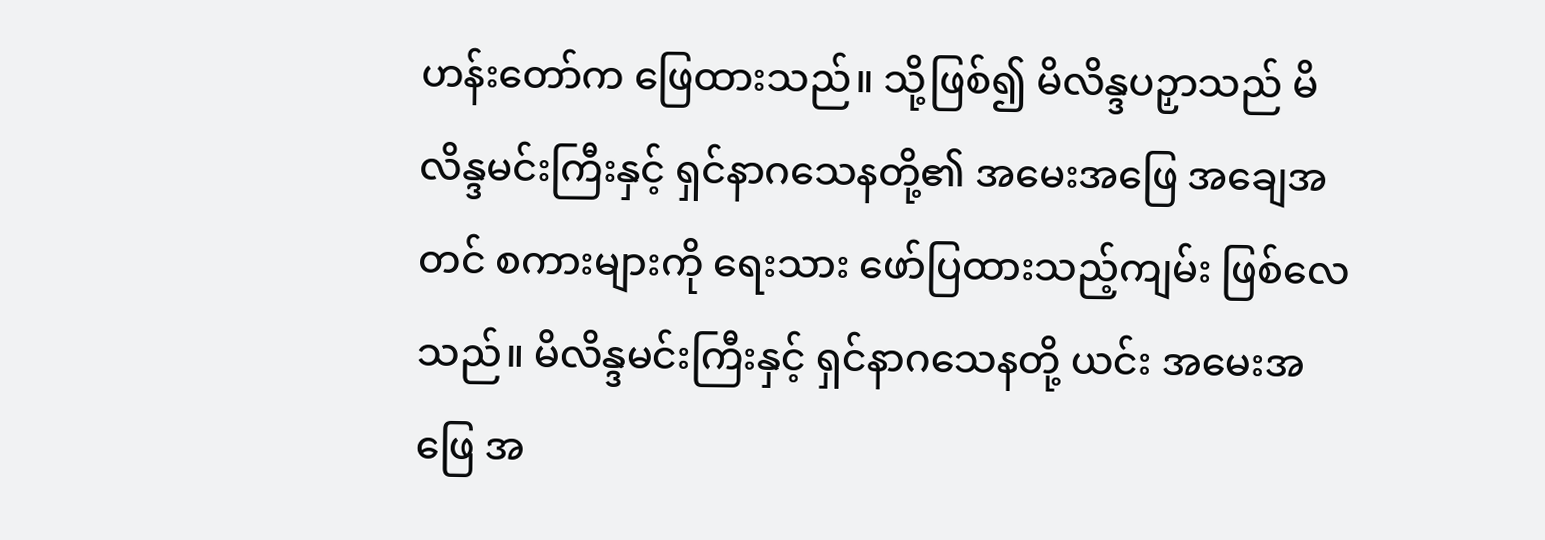ဟန်းတော်က ဖြေထားသည်။ သို့ဖြစ်၍ မိလိန္ဒပဉှာသည် မိလိန္ဒမင်းကြီးနှင့် ရှင်နာဂသေနတို့၏ အမေးအဖြေ အချေအတင် စကားများကို ရေးသား ဖော်ပြထားသည့်ကျမ်း ဖြစ်လေသည်။ မိလိန္ဒမင်းကြီးနှင့် ရှင်နာဂသေနတို့ ယင်း အမေးအဖြေ အ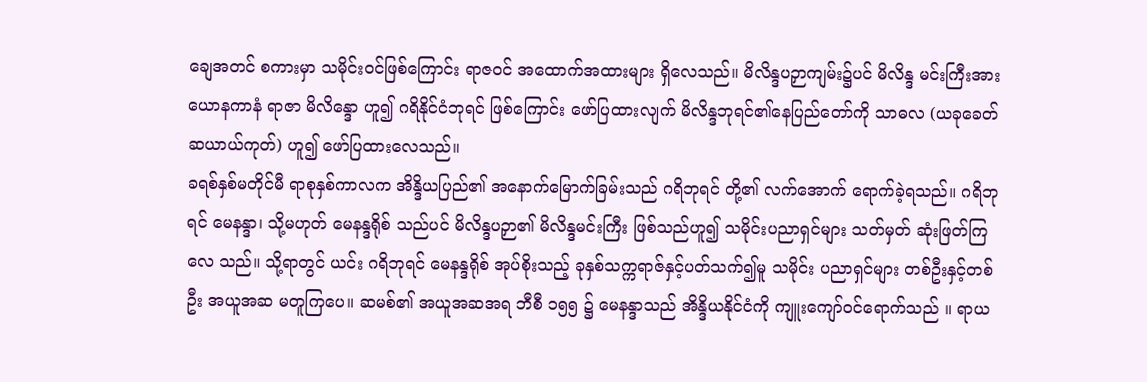ချေအတင် စကားမှာ သမိုင်းဝင်ဖြစ်ကြောင်း ရာဇဝင် အထောက်အထားများ ရှိလေသည်။ မိလိန္ဒပဉှာကျမ်း၌ပင် မိလိန္ဒ မင်းကြီးအား ယောနကာနံ ရာဇာ မိလိန္ဒော ဟူ၍ ဂရိနိုင်ငံဘုရင် ဖြစ်ကြောင်း ဖော်ပြထားလျက် မိလိန္ဒဘုရင်၏နေပြည်တော်ကို သာဓလ (ယခုခေတ် ဆယာယ်ကုတ်) ဟူ၍ ဖော်ပြထားလေသည်။
ခရစ်နှစ်မတိုင်မီ ရာစုနှစ်ကာလက အိန္ဒိယပြည်၏ အနောက်မြောက်ခြမ်းသည် ဂရိဘုရင် တို့၏ လက်အောက် ရောက်ခဲ့ရသည်။ ဂရိဘုရင် မေနန္ဒာ၊ သို့မဟုတ် မေနန္ဒရိုစ် သည်ပင် မိလိန္ဒပဉှာ၏ မိလိန္ဒမင်းကြီး ဖြစ်သည်ဟူ၍ သမိုင်းပညာရှင်များ သတ်မှတ် ဆုံးဖြတ်ကြလေ သည်။ သို့ရာတွင် ယင်း ဂရိဘုရင် မေနန္ဒရိုစ် အုပ်စိုးသည့် ခုနှစ်သက္ကရာဇ်နှင့်ပတ်သက်၍မူ သမိုင်း ပညာရှင်များ တစ်ဦးနှင့်တစ်ဦး အယူအဆ မတူကြပေ။ ဆမစ်၏ အယူအဆအရ ဘီစီ ၁၅၅ ၌ မေနန္ဒာသည် အိန္ဒိယနိုင်ငံကို ကျူးကျော်ဝင်ရောက်သည် ။ ရာယ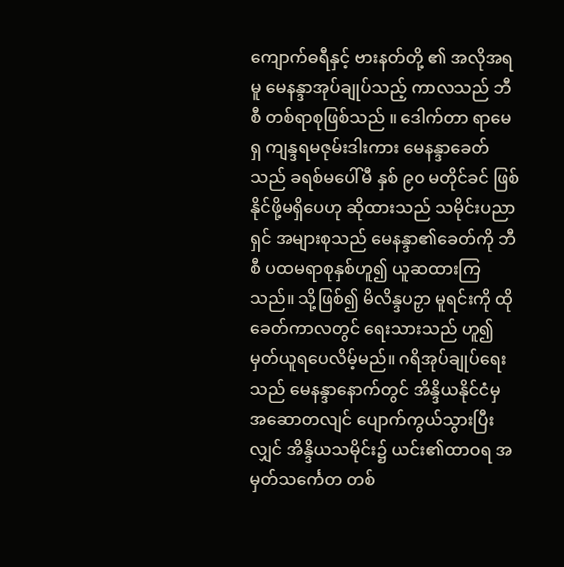ကျောက်ဓရီနှင့် ဗားနတ်တို့ ၏ အလိုအရမူ မေနန္ဒာအုပ်ချုပ်သည့် ကာလသည် ဘီစီ တစ်ရာစုဖြစ်သည် ။ ဒေါက်တာ ရာမေရှ ကျန္ဒရမဇုမ်းဒါးကား မေနန္ဒာခေတ်သည် ခရစ်မပေါ်မီ နှစ် ၉၀ မတိုင်ခင် ဖြစ်နိုင်ဖို့မရှိပေဟု ဆိုထားသည် သမိုင်းပညာရှင် အများစုသည် မေနန္ဒာ၏ခေတ်ကို ဘီစီ ပထမရာစုနှစ်ဟူ၍ ယူဆထားကြသည်။ သို့ဖြစ်၍ မိလိန္ဒပဉှာ မူရင်းကို ထိုခေတ်ကာလတွင် ရေးသားသည် ဟူ၍မှတ်ယူရပေလိမ့်မည်။ ဂရိအုပ်ချုပ်ရေးသည် မေနန္ဒာနောက်တွင် အိန္ဒိယနိုင်ငံမှ အဆောတလျင် ပျောက်ကွယ်သွားပြီးလျှင် အိန္ဒိယသမိုင်း၌ ယင်း၏ထာဝရ အမှတ်သင်္ကေတ တစ်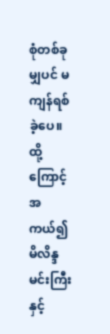စုံတစ်ခုမျှပင် မကျန်ရစ်ခဲ့ပေ။ ထို့ကြောင့် အကယ်၍ မိလိန္ဒမင်းကြီးနှင့်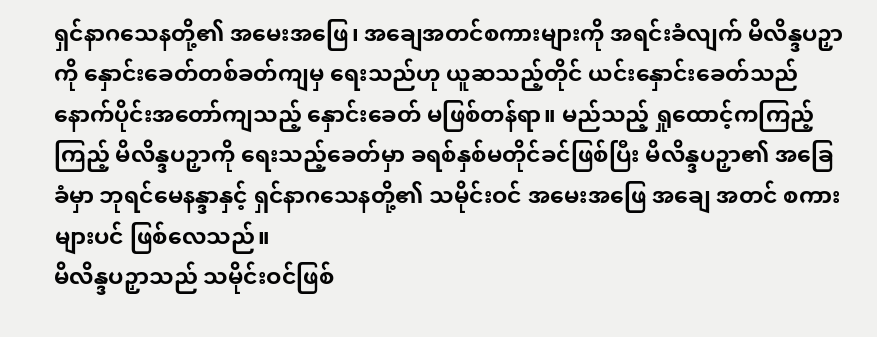ရှင်နာဂသေနတို့၏ အမေးအဖြေ၊ အချေအတင်စကားများကို အရင်းခံလျက် မိလိန္ဒပဉှာကို နှောင်းခေတ်တစ်ခတ်ကျမှ ရေးသည်ဟု ယူဆသည့်တိုင် ယင်းနှောင်းခေတ်သည် နောက်ပိုင်းအတော်ကျသည့် နှောင်းခေတ် မဖြစ်တန်ရာ။ မည်သည့် ရှုထောင့်ကကြည့်ကြည့် မိလိန္ဒပဉှာကို ရေးသည့်ခေတ်မှာ ခရစ်နှစ်မတိုင်ခင်ဖြစ်ပြီး မိလိန္ဒပဉှာ၏ အခြေခံမှာ ဘုရင်မေနန္ဒာနှင့် ရှင်နာဂသေနတို့၏ သမိုင်းဝင် အမေးအဖြေ အချေ အတင် စကားများပင် ဖြစ်လေသည်။
မိလိန္ဒပဉှာသည် သမိုင်းဝင်ဖြစ်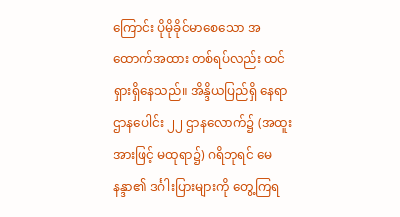ကြောင်း ပိုမိုခိုင်မာစေသော အထောက်အထား တစ်ရပ်လည်း ထင်ရှားရှိနေသည်။ အိန္ဒိယပြည်ရှိ နေရာဌာနပေါင်း ၂၂ ဌာနလောက်၌ (အထူးအားဖြင့် မထုရာ၌) ဂရိဘုရင် မေနန္ဒာ၏ ဒင်္ဂါးပြားများကို တွေ့ကြရ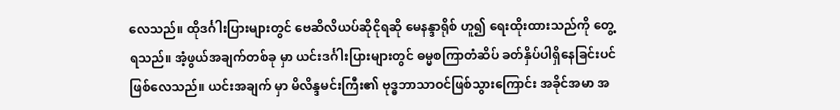လေသည်။ ထိုဒင်္ဂါးပြားများတွင် ဗေဆိလိယပ်ဆိုငိုရဆို မေနန္ဒာရိုစ် ဟူ၍ ရေးထိုးထားသည်ကို တွေ့ ရသည်။ အံ့ဖွယ်အချက်တစ်ခု မှာ ယင်းဒင်္ဂါးပြားများတွင် ဓမ္မစကြာတံဆိပ် ခတ်နှိပ်ပါရှိနေခြင်းပင် ဖြစ်လေသည်။ ယင်းအချက် မှာ မိလိန္ဒမင်းကြီး၏ ဗုဒ္ဓဘာသာဝင်ဖြစ်သွားကြောင်း အခိုင်အမာ အ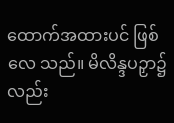ထောက်အထားပင် ဖြစ်လေ သည်။ မိလိန္ဒပဉှာ၌လည်း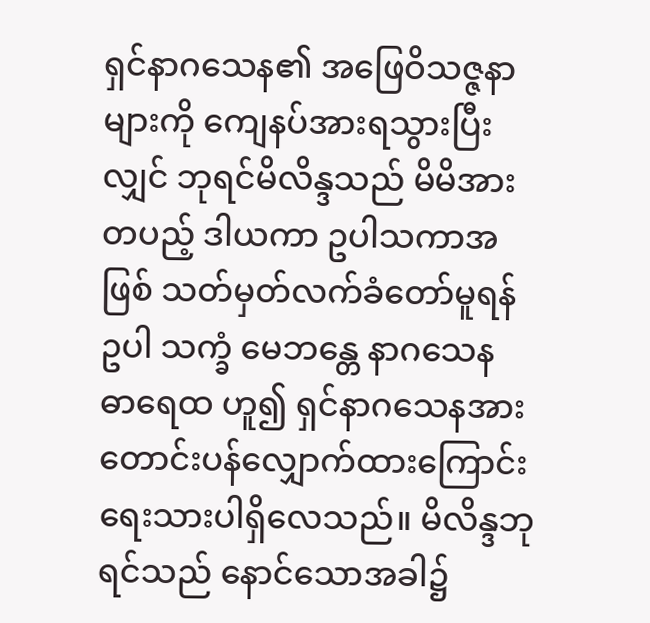ရှင်နာဂသေန၏ အဖြေဝိသဇ္ဇနာများကို ကျေနပ်အားရသွားပြီးလျှင် ဘုရင်မိလိန္ဒသည် မိမိအားတပည့် ဒါယကာ ဥပါသကာအဖြစ် သတ်မှတ်လက်ခံတော်မူရန် ဥပါ သက္ခံ မေဘန္တေ နာဂသေန ဓာရေထ ဟူ၍ ရှင်နာဂသေနအား တောင်းပန်လျှောက်ထားကြောင်း ရေးသားပါရှိလေသည်။ မိလိန္ဒဘုရင်သည် နောင်သောအခါ၌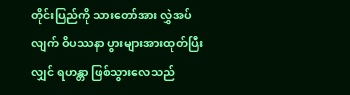တိုင်းပြည်ကို သားတော်အား လွှဲအပ်လျက် ဝိပဿနာ ပွားများအားထုတ်ပြီးလျှင် ရဟန္တာ ဖြစ်သွားလေသည်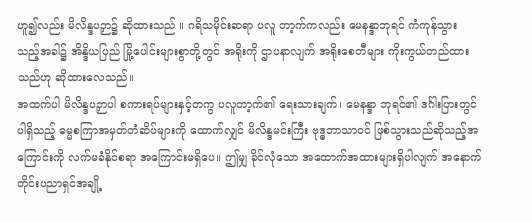ဟူ၍လည်း မိလိန္ဒပဉှာ၌ ဆိုထားသည် ။ ဂရိသမိုင်းဆရာ ပလူ တာ့က်ကလည်း မေနန္ဒာဘုရင် ကံကုန်သွား သည့်အခါ၌ အိန္ဒိယပြည် မြို့ပေါင်းများစွာတို့တွင် အရိုးကို ဌာပနာလျက် အရိုးစေတီများ ကိုးကွယ်တည်ထားသည်ဟု ဆိုထားလေသည်။
အထက်ပါ မိလိန္ဒပဉှာပါ စကားရပ်များနှင့်တကွ ပလူတာ့က်၏ ရေးသားချက်၊ မေနန္ဒာ ဘုရင်၏ ဒင်္ဂါးပြားတွင်ပါရှိသည့် ဓမ္မစကြာအမှတ်တံဆိပ်များကို ထောက်လျှင် မိလိန္ဒမင်းကြီး ဗုဒ္ဓဘာသာဝင် ဖြစ်သွားသည်ဆိုသည့်အကြောင်းကို လက်မခံနိုင်စရာ အကြောင်းမရှိပေ။ ဤမျှ ခိုင်လုံသော အထောက်အထားများရှိပါလျက် အနောက်တိုင်းပညာရှင်အချို့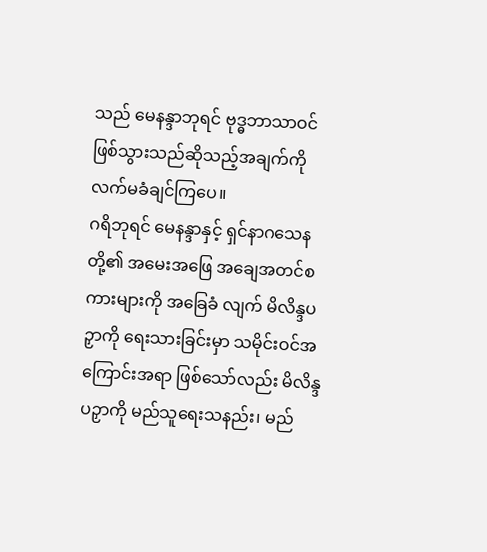သည် မေနန္ဒာဘုရင် ဗုဒ္ဓဘာသာဝင် ဖြစ်သွားသည်ဆိုသည့်အချက်ကို လက်မခံချင်ကြပေ။
ဂရိဘုရင် မေနန္ဒာနှင့် ရှင်နာဂသေနတို့၏ အမေးအဖြေ အချေအတင်စကားများကို အခြေခံ လျက် မိလိန္ဒပဉှာကို ရေးသားခြင်းမှာ သမိုင်းဝင်အကြောင်းအရာ ဖြစ်သော်လည်း မိလိန္ဒပဉှာကို မည်သူရေးသနည်း၊ မည်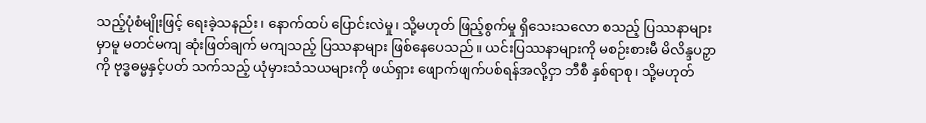သည့်ပုံစံမျိုးဖြင့် ရေးခဲ့သနည်း၊ နောက်ထပ် ပြောင်းလဲမှု၊ သို့မဟုတ် ဖြည့်စွက်မှု ရှိသေးသလော စသည့် ပြဿနာများမှာမူ မတင်မကျ ဆုံးဖြတ်ချက် မကျသည့် ပြဿနာများ ဖြစ်နေပေသည်။ ယင်းပြဿနာများကို မစဉ်းစားမီ မိလိန္ဒပဉှာကို ဗုဒ္ဓဓမ္မနှင့်ပတ် သက်သည့် ယုံမှားသံသယများကို ဖယ်ရှား ဖျောက်ဖျက်ပစ်ရန်အလို့ငှာ ဘီစီ နှစ်ရာစု၊ သို့မဟုတ်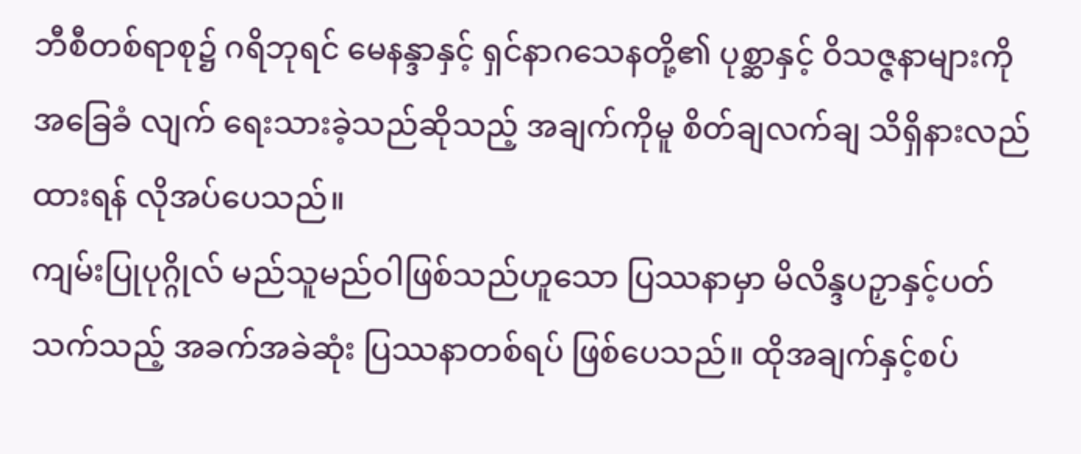ဘီစီတစ်ရာစု၌ ဂရိဘုရင် မေနန္ဒာနှင့် ရှင်နာဂသေနတို့၏ ပုစ္ဆာနှင့် ဝိသဇ္ဇနာများကို အခြေခံ လျက် ရေးသားခဲ့သည်ဆိုသည့် အချက်ကိုမူ စိတ်ချလက်ချ သိရှိနားလည်ထားရန် လိုအပ်ပေသည်။
ကျမ်းပြုပုဂ္ဂိုလ် မည်သူမည်ဝါဖြစ်သည်ဟူသော ပြဿနာမှာ မိလိန္ဒပဉှာနှင့်ပတ်သက်သည့် အခက်အခဲဆုံး ပြဿနာတစ်ရပ် ဖြစ်ပေသည်။ ထိုအချက်နှင့်စပ်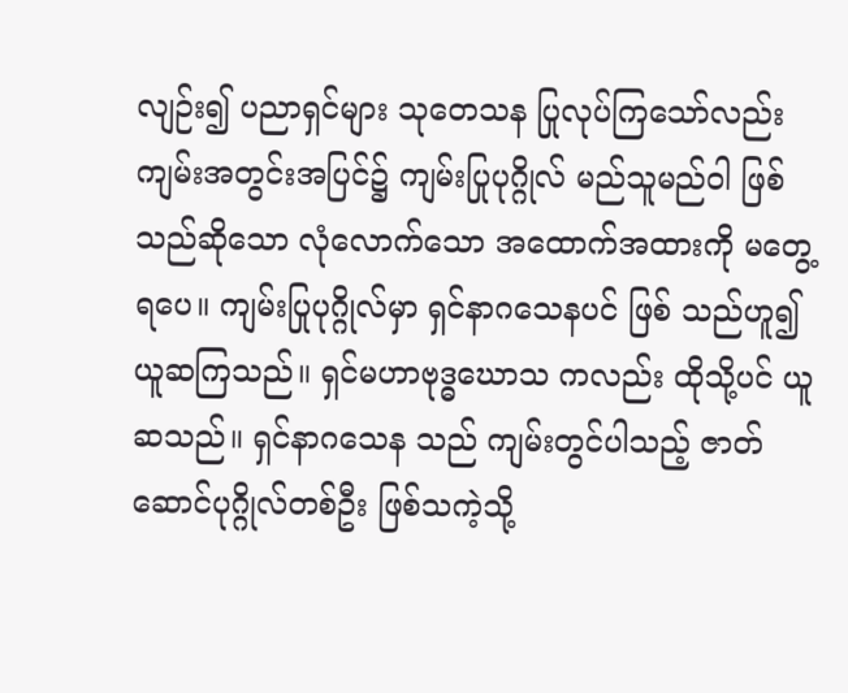လျဉ်း၍ ပညာရှင်များ သုတေသန ပြုလုပ်ကြသော်လည်း ကျမ်းအတွင်းအပြင်၌ ကျမ်းပြုပုဂ္ဂိုလ် မည်သူမည်ဝါ ဖြစ်သည်ဆိုသော လုံလောက်သော အထောက်အထားကို မတွေ့ ရပေ။ ကျမ်းပြုပုဂ္ဂိုလ်မှာ ရှင်နာဂသေနပင် ဖြစ် သည်ဟူ၍ ယူဆကြသည်။ ရှင်မဟာဗုဒ္ဓဃောသ ကလည်း ထိုသို့ပင် ယူဆသည်။ ရှင်နာဂသေန သည် ကျမ်းတွင်ပါသည့် ဇာတ်ဆောင်ပုဂ္ဂိုလ်တစ်ဦး ဖြစ်သကဲ့သို့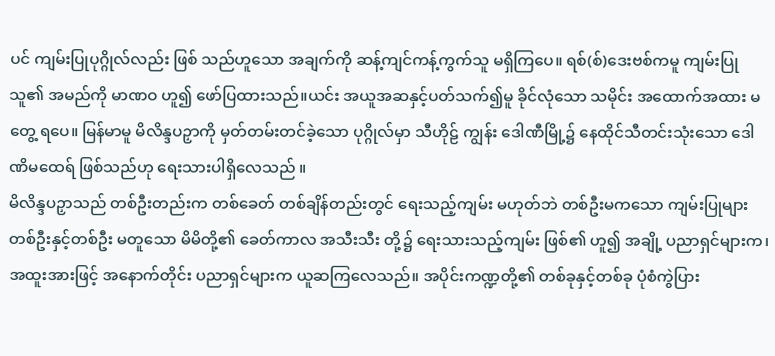ပင် ကျမ်းပြုပုဂ္ဂိုလ်လည်း ဖြစ် သည်ဟူသော အချက်ကို ဆန့်ကျင်ကန့်ကွက်သူ မရှိကြပေ။ ရစ်(စ်)ဒေးဗစ်ကမူ ကျမ်းပြုသူ၏ အမည်ကို မာဏဝ ဟူ၍ ဖော်ပြထားသည်။ယင်း အယူအဆနှင့်ပတ်သက်၍မူ ခိုင်လုံသော သမိုင်း အထောက်အထား မတွေ့ ရပေ။ မြန်မာမူ မိလိန္ဒပဉှာကို မှတ်တမ်းတင်ခဲ့သော ပုဂ္ဂိုလ်မှာ သီဟိုဠ် ကျွန်း ဒေါဏီမြို့၌ နေထိုင်သီတင်းသုံးသော ဒေါဏိမထေရ် ဖြစ်သည်ဟု ရေးသားပါရှိလေသည် ။
မိလိန္ဒပဉှာသည် တစ်ဦးတည်းက တစ်ခေတ် တစ်ချိန်တည်းတွင် ရေးသည့်ကျမ်း မဟုတ်ဘဲ တစ်ဦးမကသော ကျမ်းပြုများ တစ်ဦးနှင့်တစ်ဦး မတူသော မိမိတို့၏ ခေတ်ကာလ အသီးသီး တို့၌ ရေးသားသည့်ကျမ်း ဖြစ်၏ ဟူ၍ အချို့ ပညာရှင်များက၊ အထူးအားဖြင့် အနောက်တိုင်း ပညာရှင်များက ယူဆကြလေသည်။ အပိုင်းကဏ္ဍတို့၏ တစ်ခုနှင့်တစ်ခု ပုံစံကွဲပြား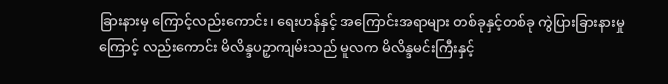ခြားနားမှ ကြောင့်လည်းကောင်း၊ ရေးဟန်နှင့် အကြောင်းအရာများ တစ်ခုနှင့်တစ်ခု ကွဲပြားခြားနားမှုကြောင့် လည်းကောင်း မိလိန္ဒပဉှာကျမ်းသည် မူလက မိလိန္ဒမင်းကြီးနှင့်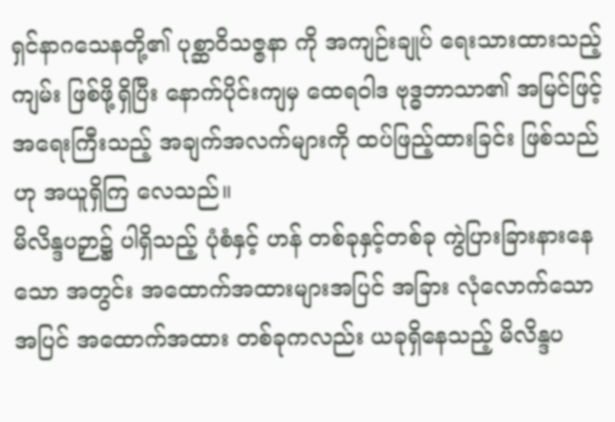ရှင်နာဂသေနတို့၏ ပုစ္ဆာဝိသဇ္ဇနာ ကို အကျဉ်းချုပ် ရေးသားထားသည့်ကျမ်း ဖြစ်ဖို့ရှိပြီး နောက်ပိုင်းကျမှ ထေရဝါဒ ဗုဒ္ဓဘာသာ၏ အမြင်ဖြင့် အရေးကြီးသည့် အချက်အလက်များကို ထပ်ဖြည့်ထားခြင်း ဖြစ်သည်ဟု အယူရှိကြ လေသည်။
မိလိန္ဒပဉှာ၌ ပါရှိသည့် ပုံစံနှင့် ဟန် တစ်ခုနှင့်တစ်ခု ကွဲပြားခြားနားနေသော အတွင်း အထောက်အထားများအပြင် အခြား လုံလောက်သော အပြင် အထောက်အထား တစ်ခုကလည်း ယခုရှိနေသည့် မိလိန္ဒပ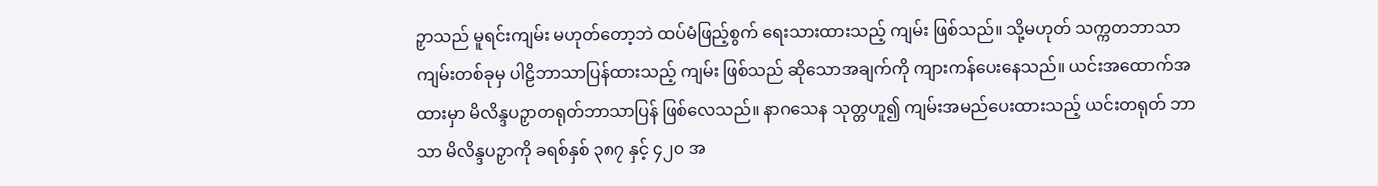ဉှာသည် မူရင်းကျမ်း မဟုတ်တော့ဘဲ ထပ်မံဖြည့်စွက် ရေးသားထားသည့် ကျမ်း ဖြစ်သည်။ သို့မဟုတ် သက္ကတဘာသာကျမ်းတစ်ခုမှ ပါဠိဘာသာပြန်ထားသည့် ကျမ်း ဖြစ်သည် ဆိုသောအချက်ကို ကျားကန်ပေးနေသည်။ ယင်းအထောက်အထားမှာ မိလိန္ဒပဉှာတရုတ်ဘာသာပြန် ဖြစ်လေသည်။ နာဂသေန သုတ္တဟူ၍ ကျမ်းအမည်ပေးထားသည့် ယင်းတရုတ် ဘာသာ မိလိန္ဒပဉှာကို ခရစ်နှစ် ၃၈၇ နှင့် ၄၂၀ အ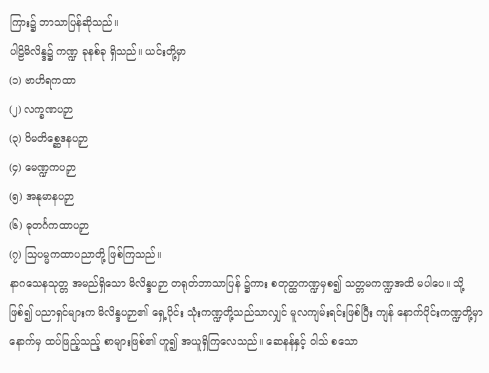ကြား၌ ဘာသာပြန်ဆိုသည်။
ပါဠိမိလိန္ဒ၌ ကဏ္ဍ ခုနစ်ခု ရှိသည်။ ယင်းတို့မှာ
(၁) ဗာဟိရကထာ
(၂) လက္ခဏပဉှာ
(၃) ဝိမတိစ္ဆေဒနပဉှာ
(၄) မေဏ္ဍကပဉှာ
(၅) အနုမာနပဉှာ
(၆) ဓုတင်္ဂကထာပဉှာ
(၇) သြပမ္မကထာပညာတို့ ဖြစ်ကြသည်။
နာဂသေနသုတ္တ အမည်ရှိသော မိလိန္ဒပဉှာ တရုတ်ဘာသာပြန် ၌ကား စတုတ္ထကဏ္ဍမှစ၍ သတ္တမကဏ္ဍအထိ မပါပေ။ သို့ဖြစ်၍ ပညာရှင်များက မိလိန္ဒပဉှာ၏ ရှေ့ပိုင်း သုံးကဏ္ဍတို့သည်သာလျှင် မူလကျမ်းရင်းဖြစ်ပြီး ကျန် နောက်ပိုင်းကဏ္ဍတို့မှာနောက်မှ ထပ်ဖြည့်သည့် စာများဖြစ်၏ ဟူ၍ အယူရှိကြလေသည်။ ဆေနန်နှင့် ဝါသ် စသော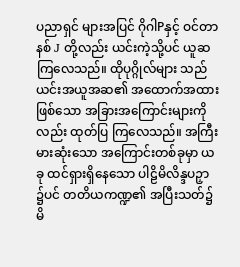ပညာရှင် များအပြင် ဂိုဂါPနှင့် ဝင်တာနစ် J တို့လည်း ယင်းကဲ့သို့ပင် ယူဆကြလေသည်။ ထိုပုဂ္ဂိုလ်များ သည် ယင်းအယူအဆ၏ အထောက်အထားဖြစ်သော အခြားအကြောင်းများကိုလည်း ထုတ်ပြ ကြလေသည်။ အကြီးမားဆုံးသော အကြောင်းတစ်ခုမှာ ယခု ထင်ရှားရှိနေသော ပါဠိမိလိန္ဒပဉှာ ၌ပင် တတိယကဏ္ဍ၏ အပြီးသတ်၌ မိ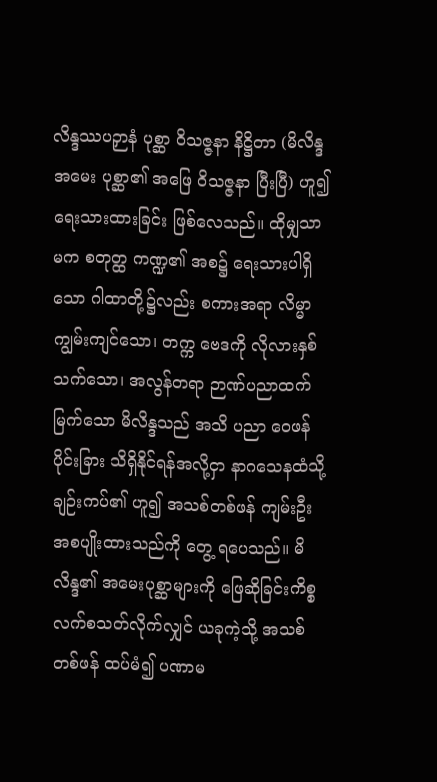လိန္ဒဿပဉှာနံ ပုစ္ဆာ ဝိသဇ္ဇနာ နိဋ္ဌိတာ (မိလိန္ဒ အမေး ပုစ္ဆာ၏ အဖြေ ဝိသဇ္ဇနာ ပြီးပြီ) ဟူ၍ ရေးသားထားခြင်း ဖြစ်လေသည်။ ထိုမျှသာမက စတုတ္ထ ကဏ္ဍ၏ အစ၌ ရေးသားပါရှိသော ဂါထာတို့၌လည်း စကားအရာ လိမ္မာကျွမ်းကျင်သော၊ တက္က ဗေဒကို လိုလားနှစ်သက်သော၊ အလွန်တရာ ဉာဏ်ပညာထက်မြက်သော မိလိန္ဒသည် အသိ ပညာ ဝေဖန်ပိုင်းခြား သိရှိနိုင်ရန်အလို့ငှာ နာဂသေနထံသို့ ချဉ်းကပ်၏ ဟူ၍ အသစ်တစ်ဖန် ကျမ်းဦး အစပျိုးထားသည်ကို တွေ့ ရပေသည်။ မိလိန္ဒ၏ အမေးပုစ္ဆာများကို ဖြေဆိုခြင်းကိစ္စ လက်စသတ်လိုက်လျှင် ယခုကဲ့သို့ အသစ်တစ်ဖန် ထပ်မံ၍ ပဏာမ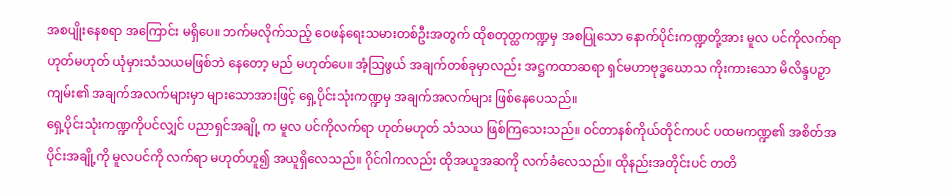အစပျိုးနေစရာ အကြောင်း မရှိပေ။ ဘက်မလိုက်သည့် ဝေဖန်ရေးသမားတစ်ဦးအတွက် ထိုစတုတ္ထကဏ္ဍမှ အစပြုသော နောက်ပိုင်းကဏ္ဍတို့အား မူလ ပင်ကိုလက်ရာ ဟုတ်မဟုတ် ယုံမှားသံသယမဖြစ်ဘဲ နေတော့ မည် မဟုတ်ပေ။ အံ့သြဖွယ် အချက်တစ်ခုမှာလည်း အဋ္ဌကထာဆရာ ရှင်မဟာဗုဒ္ဓဃောသ ကိုးကားသော မိလိန္ဒပဉှာကျမ်း၏ အချက်အလက်များမှာ များသောအားဖြင့် ရှေ့ပိုင်းသုံးကဏ္ဍမှ အချက်အလက်များ ဖြစ်နေပေသည်။
ရှေ့ပိုင်းသုံးကဏ္ဍကိုပင်လျှင် ပညာရှင်အချို့ က မူလ ပင်ကိုလက်ရာ ဟုတ်မဟုတ် သံသယ ဖြစ်ကြသေးသည်။ ဝင်တာနစ်ကိုယ်တိုင်ကပင် ပထမကဏ္ဍ၏ အစိတ်အပိုင်းအချို့ကို မူလပင်ကို လက်ရာ မဟုတ်ဟူ၍ အယူရှိလေသည်။ ဂိုင်ဂါကလည်း ထိုအယူအဆကို လက်ခံလေသည်။ ထိုနည်းအတိုင်းပင် တတိ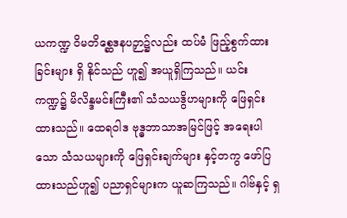ယကဏ္ဍ ဝိမတိစ္ဆေဒနပဉှာ၌လည်း ထပ်မံ ဖြည့်စွက်ထားခြင်းများ ရှိ နိုင်သည် ဟူ၍ အယူရှိကြသည်။ ယင်းကဏ္ဍ၌ မိလိန္ဒမင်းကြီး၏ သံသယဒွိဟများကို ဖြေရှင်း ထားသည်။ ထေရဝါဒ ဗုဒ္ဓဘာသာအမြင်ဖြင့် အရေးပါသော သံသယများကို ဖြေရှင်းချက်များ နှင့်တကွ ဖော်ပြထားသည်ဟူ၍ ပညာရှင်များက ယူဆကြသည်။ ဂါဗ်နှင့် ရှ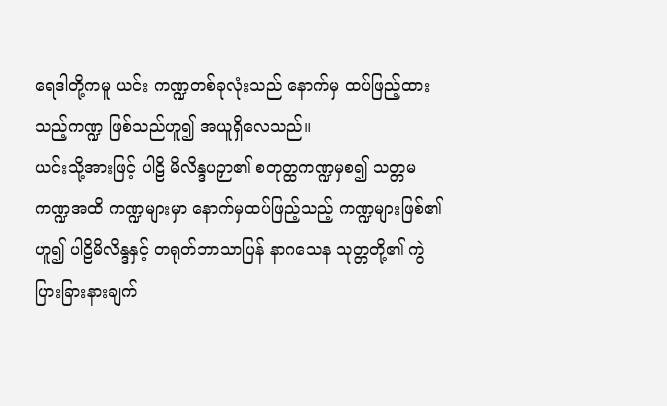ရေဒါတို့ကမူ ယင်း ကဏ္ဍတစ်ခုလုံးသည် နောက်မှ ထပ်ဖြည့်ထားသည့်ကဏ္ဍ ဖြစ်သည်ဟူ၍ အယူရှိလေသည်။
ယင်းသို့အားဖြင့် ပါဠိ မိလိန္ဒပဉှာ၏ စတုတ္ထကဏ္ဍမှစ၍ သတ္တမကဏ္ဍအထိ ကဏ္ဍများမှာ နောက်မှထပ်ဖြည့်သည့် ကဏ္ဍများဖြစ်၏ ဟူ၍ ပါဠိမိလိန္ဒနှင့် တရုတ်ဘာသာပြန် နာဂသေန သုတ္တတို့၏ ကွဲပြားခြားနားချက်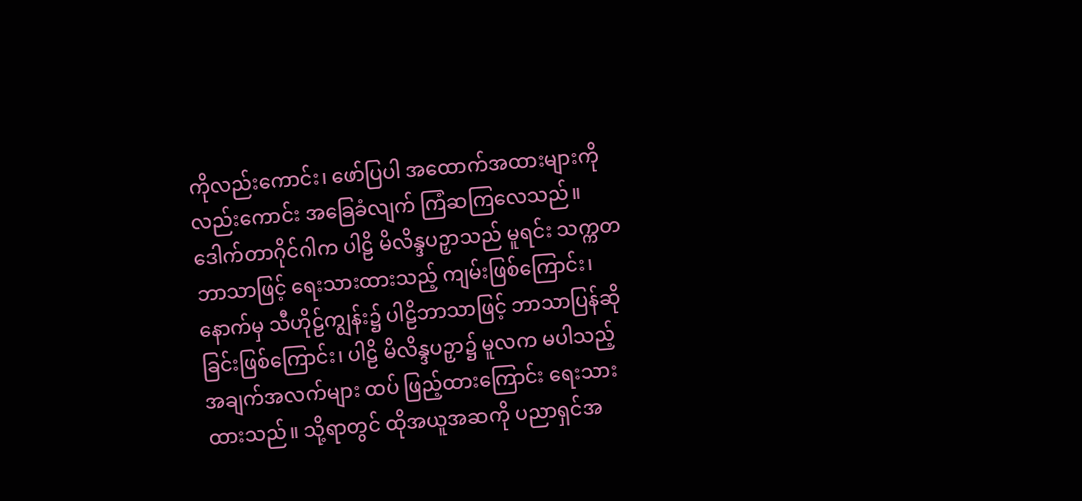ကိုလည်းကောင်း၊ ဖော်ပြပါ အထောက်အထားများကိုလည်းကောင်း အခြေခံလျက် ကြံဆကြလေသည်။ ဒေါက်တာဂိုင်ဂါက ပါဠိ မိလိန္ဒပဉှာသည် မူရင်း သက္ကတ ဘာသာဖြင့် ရေးသားထားသည့် ကျမ်းဖြစ်ကြောင်း၊ နောက်မှ သီဟိုဠ်ကျွန်း၌ ပါဠိဘာသာဖြင့် ဘာသာပြန်ဆိုခြင်းဖြစ်ကြောင်း၊ ပါဠိ မိလိန္ဒပဉှာ၌ မူလက မပါသည့် အချက်အလက်များ ထပ် ဖြည့်ထားကြောင်း ရေးသားထားသည်။ သို့ရာတွင် ထိုအယူအဆကို ပညာရှင်အ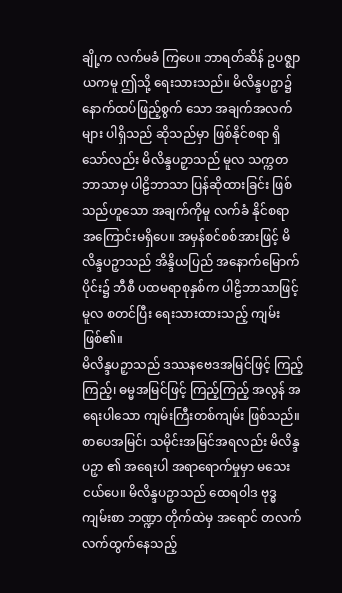ချို့က လက်မခံ ကြပေ။ ဘာရတ်ဆိန် ဥပဇ္ဈာယကမူ ဤသို့ ရေးသားသည်။ မိလိန္ဒပဉှာ၌ နောက်ထပ်ဖြည့်စွက် သော အချက်အလက်များ ပါရှိသည် ဆိုသည်မှာ ဖြစ်နိုင်စရာ ရှိသော်လည်း မိလိန္ဒပဉှာသည် မူလ သက္ကတဘာသာမှ ပါဠိဘာသာ ပြန်ဆိုထားခြင်း ဖြစ်သည်ဟူသော အချက်ကိုမူ လက်ခံ နိုင်စရာ အကြောင်းမရှိပေ။ အမှန်စင်စစ်အားဖြင့် မိလိန္ဒပဉှာသည် အိန္ဒိယပြည် အနောက်မြောက် ပိုင်း၌ ဘီစီ ပထမရာစုနှစ်က ပါဠိဘာသာဖြင့် မူလ စတင်ပြီး ရေးသားထားသည့် ကျမ်း ဖြစ်၏။
မိလိန္ဒပဉှာသည် ဒဿနဗေဒအမြင်ဖြင့် ကြည့်ကြည့်၊ ဓမ္မအမြင်ဖြင့် ကြည့်ကြည့် အလွန် အရေးပါသော ကျမ်းကြီးတစ်ကျမ်း ဖြစ်သည်။ စာပေအမြင်၊ သမိုင်းအမြင်အရလည်း မိလိန္ဒပဉှာ ၏ အရေးပါ အရာရောက်မှုမှာ မသေးငယ်ပေ။ မိလိန္ဒပဉှာသည် ထေရဝါဒ ဗုဒ္ဓကျမ်းစာ ဘဏ္ဍာ တိုက်ထဲမှ အရောင် တလက်လက်ထွက်နေသည့်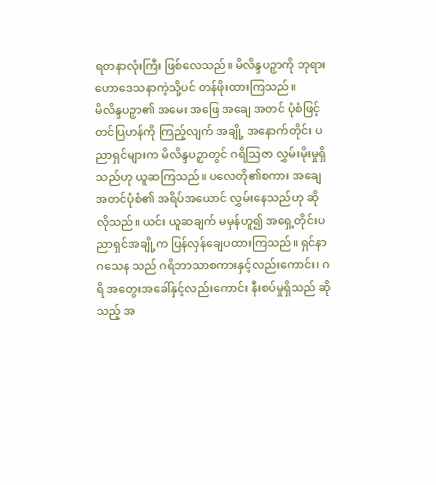ရတနာလုံးကြီး ဖြစ်လေသည်။ မိလိန္ဒပဉှာကို ဘုရားဟောဒေသနာကဲ့သို့ပင် တန်ဖိုးထားကြသည်။
မိလိန္ဒပဉှာ၏ အမေး အဖြေ အချေ အတင် ပုံစံဖြင့် တင်ပြဟန်ကို ကြည့်လျက် အချို့ အနောက်တိုင်း ပညာရှင်များက မိလိန္ဒပဉှာတွင် ဂရိသြဇာ လွှမ်းမိုးမှုရှိသည်ဟု ယူဆကြသည်။ ပလေတို၏စကား အချေအတင်ပုံစံ၏ အရိပ်အယောင် လွှမ်းနေသည်ဟု ဆိုလိုသည်။ ယင်း ယူဆချက် မမှန်ဟူ၍ အရှေ့တိုင်းပညာရှင်အချို့က ပြန်လှန်ချေပထားကြသည်။ ရှင်နာဂသေန သည် ဂရိဘာသာစကားနှင့်လည်းကောင်း၊ ဂရိ အတွေးအခေါ်နှင့်လည်းကောင်း နီးစပ်မှုရှိသည် ဆိုသည့် အ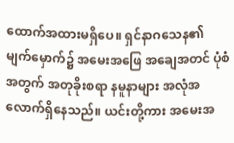ထောက်အထားမရှိပေ။ ရှင်နာဂသေန၏ မျက်မှောက်၌ အမေးအဖြေ အချေအတင် ပုံစံအတွက် အတုခိုးစရာ နမူနာများ အလုံအလောက်ရှိနေသည်။ ယင်းတို့ကား အမေးအ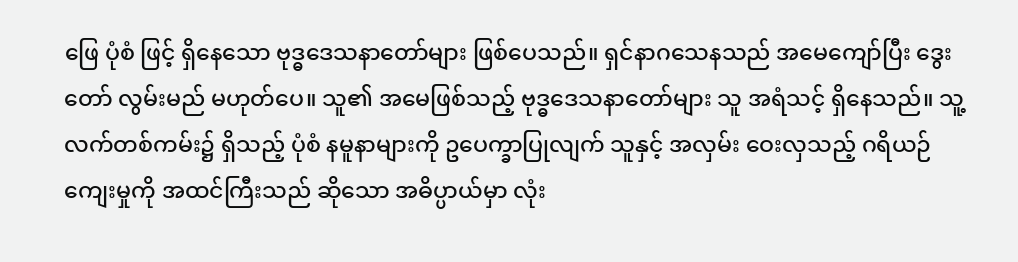ဖြေ ပုံစံ ဖြင့် ရှိနေသော ဗုဒ္ဓဒေသနာတော်များ ဖြစ်ပေသည်။ ရှင်နာဂသေနသည် အမေကျော်ပြီး ဒွေးတော် လွမ်းမည် မဟုတ်ပေ။ သူ၏ အမေဖြစ်သည့် ဗုဒ္ဓဒေသနာတော်များ သူ အရံသင့် ရှိနေသည်။ သူ့ လက်တစ်ကမ်း၌ ရှိသည့် ပုံစံ နမူနာများကို ဥပေက္ခာပြုလျက် သူနှင့် အလှမ်း ဝေးလှသည့် ဂရိယဉ်ကျေးမှုကို အထင်ကြီးသည် ဆိုသော အဓိပ္ပာယ်မှာ လုံး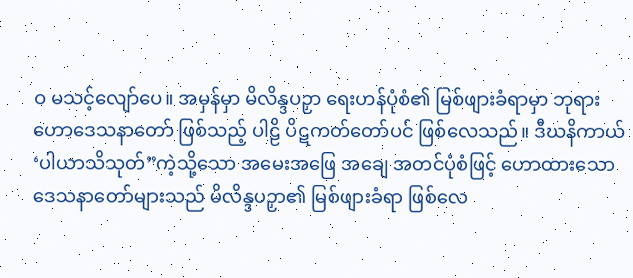ဝ မသင့်လျော်ပေ။ အမှန်မှာ မိလိန္ဒပဉှာ ရေးဟန်ပုံစံ၏ မြစ်ဖျားခံရာမှာ ဘုရားဟောဒေသနာတော် ဖြစ်သည့် ပါဠိ ပိဋကတ်တော်ပင် ဖြစ်လေသည်။ ဒီဃနိကာယ် ‘ပါယာသိသုတ်”ကဲ့သို့သော အမေးအဖြေ အချေ အတင်ပုံစံဖြင့် ဟောထားသော ဒေသနာတော်များသည် မိလိန္ဒပဉှာ၏ မြစ်ဖျားခံရာ ဖြစ်လေ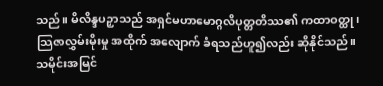သည်။ မိလိန္ဒပဉှာသည် အရှင်မဟာမောဂ္ဂလိပုတ္တတိဿ၏ ကထာဝတ္ထု၊ သြဇာလွှမ်းမိုးမှု အထိုက် အလျောက် ခံရသည်ဟူ၍လည်း ဆိုနိုင်သည်။
သမိုင်းအမြင်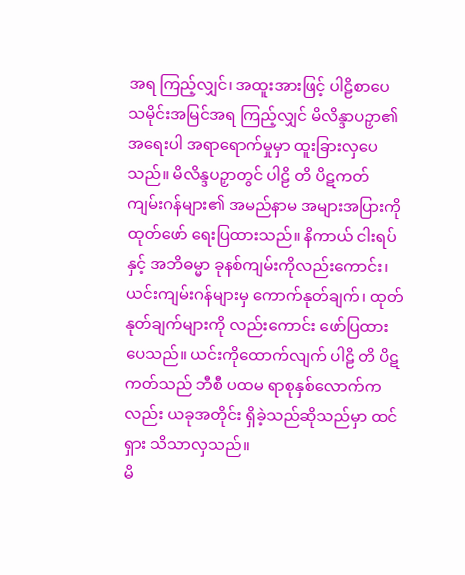အရ ကြည့်လျှင်၊ အထူးအားဖြင့် ပါဠိစာပေ သမိုင်းအမြင်အရ ကြည့်လျှင် မိလိန္ဒာပဉှာ၏ အရေးပါ အရာရောက်မှုမှာ ထူးခြားလှပေသည်။ မိလိန္ဒပဉှာတွင် ပါဠိ တိ ပိဋကတ် ကျမ်းဂန်များ၏ အမည်နာမ အများအပြားကို ထုတ်ဖော် ရေးပြထားသည်။ နိကာယ် ငါးရပ်နှင့် အဘိဓမ္မာ ခုနစ်ကျမ်းကိုလည်းကောင်း၊ ယင်းကျမ်းဂန်များမှ ကောက်နုတ်ချက်၊ ထုတ်နုတ်ချက်များကို လည်းကောင်း ဖော်ပြထားပေသည်။ ယင်းကိုထောက်လျက် ပါဠိ တိ ပိဋကတ်သည် ဘီစီ ပထမ ရာစုနှစ်လောက်ကလည်း ယခုအတိုင်း ရှိခဲ့သည်ဆိုသည်မှာ ထင်ရှား သိသာလှသည်။
မိ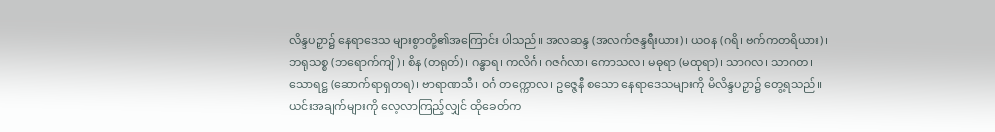လိန္ဒပဉှာ၌ နေရာဒေသ များစွာတို့၏အကြောင်း ပါသည်။ အလဆန္ဒ (အလက်ဇန္ဒရီးယား)၊ ယဝန (ဂရိ၊ ဗက်ကတရိယား)၊ ဘရုသစ္စ (ဘရောက်ကျိ)၊ စိန (တရုတ်)၊ ဂန္ဓာရ၊ ကလိင်္ဂ၊ ဂဇင်္ဂလာ၊ ကောသလ၊ မဓုရာ (မထုရာ)၊ သာဂလ၊ သာဂတ၊ သောရဋ္ဌ (ဆောက်ရာရှတရ)၊ ဗာရာဏသီ၊ ဝင်္ဂ တက္ကောလ၊ ဥဇ္ဇေနီ စသော နေရာဒေသများကို မိလိန္ဒပဉှာ၌ တွေ့ရသည်။ ယင်းအချက်များကို လေ့လာကြည့်လျှင် ထိုခေတ်က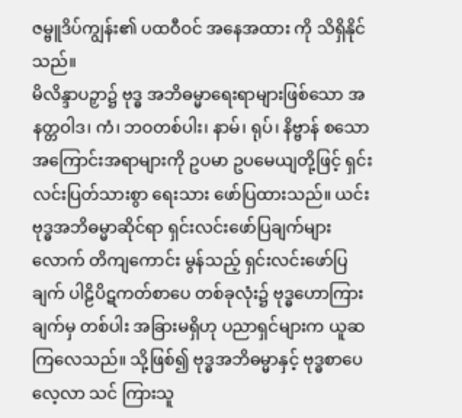ဇမ္ဗူဒိပ်ကျွန်း၏ ပထဝီဝင် အနေအထား ကို သိရှိနိုင်သည်။
မိလိန္ဒာပဉှာ၌ ဗုဒ္ဓ အဘိဓမ္မာရေးရာများဖြစ်သော အနတ္တဝါဒ၊ ကံ၊ ဘဝတစ်ပါး၊ နာမ်၊ ရုပ်၊ နိဗ္ဗာန် စသော အကြောင်းအရာများကို ဥပမာ ဥပမေယျတို့ဖြင့် ရှင်းလင်းပြတ်သားစွာ ရေးသား ဖော်ပြထားသည်။ ယင်း ဗုဒ္ဓအဘိဓမ္မာဆိုင်ရာ ရှင်းလင်းဖော်ပြချက်များလောက် တိကျကောင်း မွန်သည့် ရှင်းလင်းဖော်ပြချက် ပါဠိပိဋကတ်စာပေ တစ်ခုလုံး၌ ဗုဒ္ဓဟောကြားချက်မှ တစ်ပါး အခြားမရှိဟု ပညာရှင်များက ယူဆကြလေသည်။ သို့ဖြစ်၍ ဗုဒ္ဓအဘိဓမ္မာနှင့် ဗုဒ္ဓစာပေ လေ့လာ သင် ကြားသူ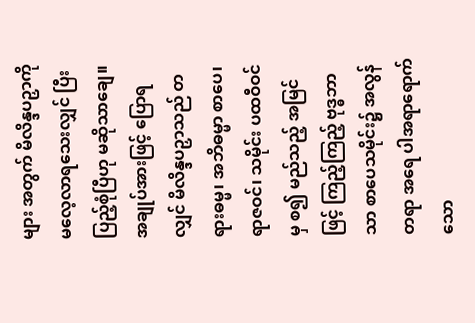များ အတွက် မိလိန္ဒပဉှာကို မလေ့လာရသေးလျှင် ပြီးပြည့်စုံပြီဟု မဆိုသာချေ။
အချုပ်အားဖြင့် ပြောရလျှင် မိလိန္ဒပဉှာသည် တရားဓမ္မ၊ အဘိဓမ္မာ စာပေ၊ ရာဇဝင်၊ သမိုင်း ပထဝီဝင်မှ စ၍ မည်သည့် အမြင်ဖြင့် ကြည့်ကြည့် ဗုဒ္ဓဘာသာ စာပေသမိုင်း၌ အလွန်တရာ အရေ ပါအရာရောက်သော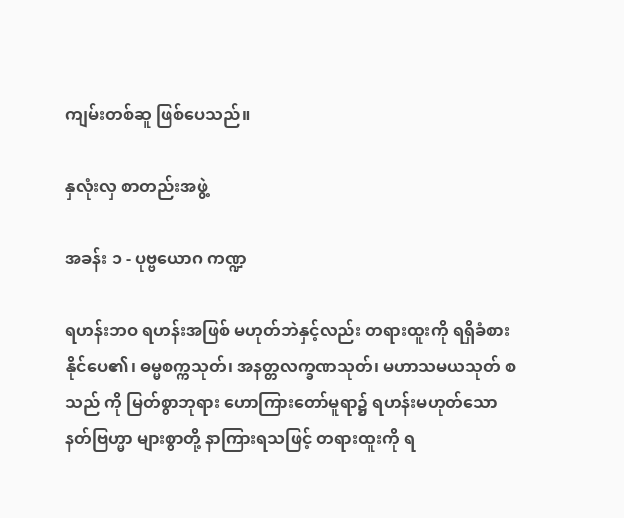ကျမ်းတစ်ဆူ ဖြစ်ပေသည်။

နှလုံးလှ စာတည်းအဖွဲ့

အခန်း ၁ - ပုဗ္ဗယောဂ ကဏ္ဍ

ရဟန်းဘဝ ရဟန်းအဖြစ် မဟုတ်ဘဲနှင့်လည်း တရားထူးကို ရရှိခံစား နိုင်ပေ၏၊ ဓမ္မစက္ကသုတ်၊ အနတ္တလက္ခဏသုတ်၊ မဟာသမယသုတ် စသည် ကို မြတ်စွာဘုရား ဟောကြားတော်မူရာ၌ ရဟန်းမဟုတ်သော နတ်ဗြဟ္မာ များစွာတို့ နာကြားရသဖြင့် တရားထူးကို ရ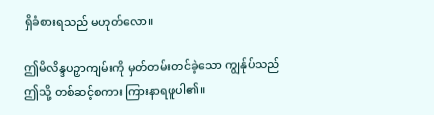ရှိခံစားရသည် မဟုတ်လော။

ဤမိလိန္ဒပဉှာကျမ်းကို မှတ်တမ်းတင်ခဲ့သော ကျွန်ုပ်သည် ဤသို့ တစ်ဆင့်စကား ကြားနာရဖူပါ၏။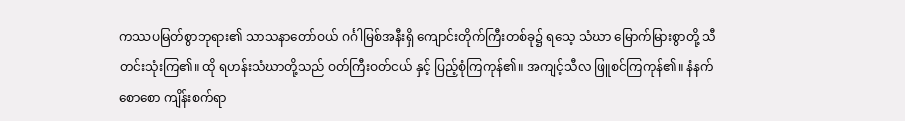ကဿပမြတ်စွာဘုရား၏ သာသနာတော်ဝယ် ဂင်္ဂါမြစ်အနီးရှိ ကျောင်းတိုက်ကြီးတစ်ခု၌ ရသေ့ သံဃာ မြောက်မြားစွာတို့ သီတင်းသုံးကြ၏။ ထို ရဟန်းသံဃာတို့သည် ဝတ်ကြီးဝတ်ငယ် နှင့် ပြည့်စုံကြကုန်၏။ အကျင့်သီလ ဖြူစင်ကြကုန်၏။ နံနက်စောစော ကျိန်းစက်ရာ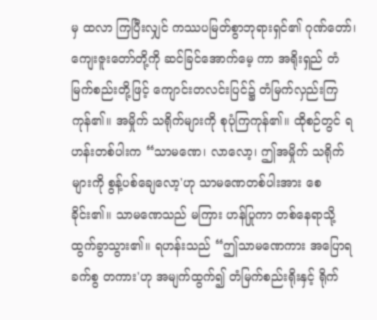မှ ထလာ ကြပြီးလျှင် ကဿပမြတ်စွာဘုရားရှင်၏ ဂုဏ်တော်၊ ကျေးဇူးတော်တို့ကို ဆင်ခြင်အောက်မေ့ ကာ အရိုးရှည် တံမြက်စည်းတို့ဖြင့် ကျောင်းတလင်းပြင်၌ တံမြက်လှည်းကြကုန်၏။ အမှိုက် သရိုက်များကို စုပုံကြကုန်၏။ ထိုစဉ်တွင် ရဟန်းတစ်ပါးက “သာမဏေ၊ လာလော့၊ ဤအမှိုက် သရိုက်များကို စွန့်ပစ်ချေလော့'ဟု သာမဏေတစ်ပါးအား စေခိုင်း၏။ သာမဏေသည် မကြား ဟန်ပြုကာ တစ်နေရာသို့ ထွက်ခွာသွား၏။ ရဟန်းသည် “ဤသာမဏေကား အပြောရခက်စွ တကား'ဟု အမျက်ထွက်၍ တံမြက်စည်းရိုးနှင့် ရိုက်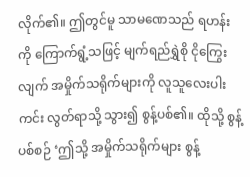လိုက်၏။ ဤတွင်မူ သာမဏေသည် ရဟန်း ကို ကြောက်ရွံ့သဖြင့် မျက်ရည်ရွှဲစို ငိုကြွေးလျက် အမှိုက်သရိုက်များကို လူသူလေးပါး ကင်း လွတ်ရာသို့ သွား၍ စွန့်ပစ်၏။ ထိုသို့ စွန့်ပစ်စဉ် ‘ဤသို့ အမှိုက်သရိုက်များ စွန့်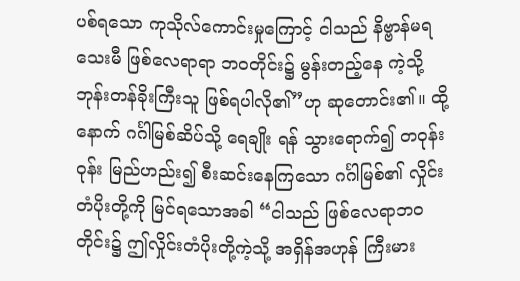ပစ်ရသော ကုသိုလ်ကောင်းမှုကြောင့် ငါသည် နိဗ္ဗာန်မရသေးမီ ဖြစ်လေရာရာ ဘဝတိုင်း၌ မွန်းတည့်နေ ကဲ့သို့ ဘုန်းတန်ခိုးကြီးသူ ဖြစ်ရပါလို၏”ဟု ဆုတောင်း၏။ ထို့နောက် ဂင်္ဂါမြစ်ဆိပ်သို့ ရေချိုး ရန် သွားရောက်၍ တဝုန်းဝုန်း မြည်ဟည်း၍ စီးဆင်းနေကြသော ဂင်္ဂါမြစ်၏ လှိုင်းတံပိုးတို့ကို မြင်ရသောအခါ “ငါသည် ဖြစ်လေရာဘဝတိုင်း၌ ဤလှိုင်းတံပိုးတို့ကဲ့သို့ အရှိန်အဟုန် ကြီးမား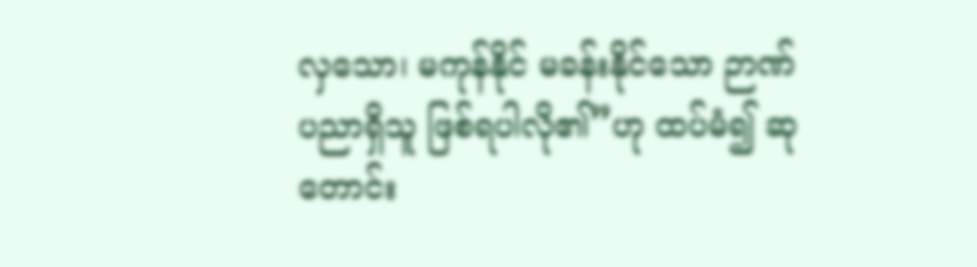လှသော၊ မကုန်နိုင် မခန်းနိုင်သော ဉာဏ်ပညာရှိသူ ဖြစ်ရပါလို၏”ဟု ထပ်မံ၍ ဆုတောင်း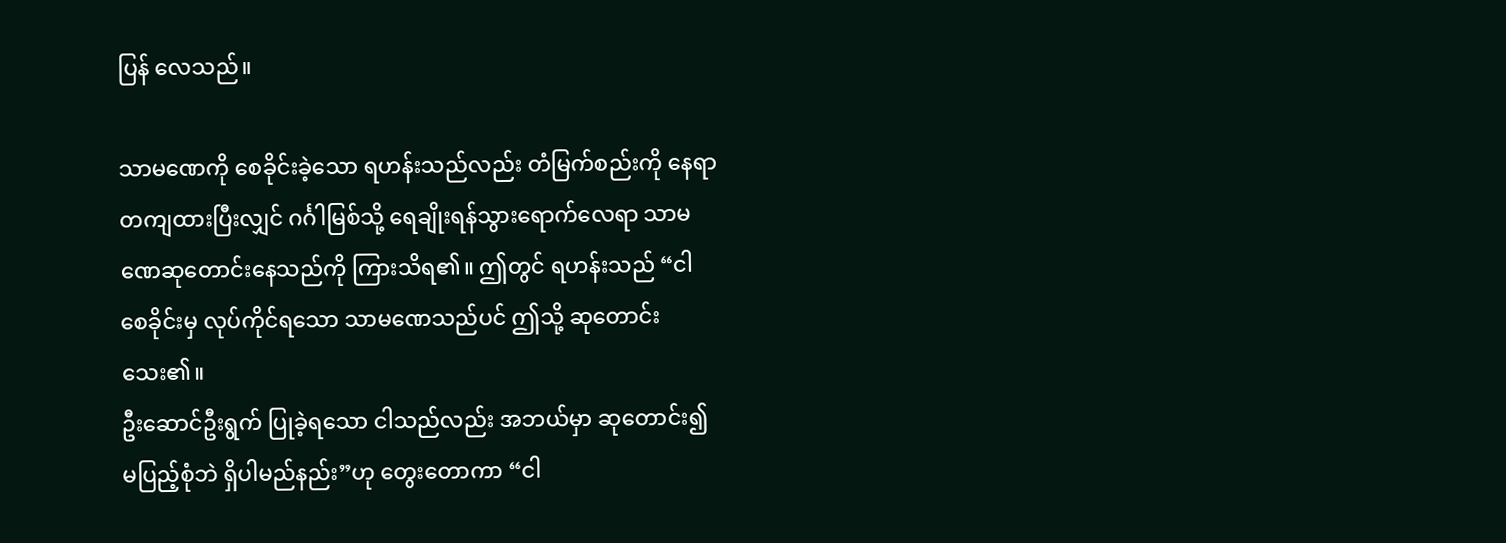ပြန် လေသည်။

သာမဏေကို စေခိုင်းခဲ့သော ရဟန်းသည်လည်း တံမြက်စည်းကို နေရာတကျထားပြီးလျှင် ဂင်္ဂါမြစ်သို့ ရေချိုးရန်သွားရောက်လေရာ သာမဏေဆုတောင်းနေသည်ကို ကြားသိရ၏။ ဤတွင် ရဟန်းသည် “ငါစေခိုင်းမှ လုပ်ကိုင်ရသော သာမဏေသည်ပင် ဤသို့ ဆုတောင်းသေး၏။
ဦးဆောင်ဦးရွက် ပြုခဲ့ရသော ငါသည်လည်း အဘယ်မှာ ဆုတောင်း၍ မပြည့်စုံဘဲ ရှိပါမည်နည်း”ဟု တွေးတောကာ “ငါ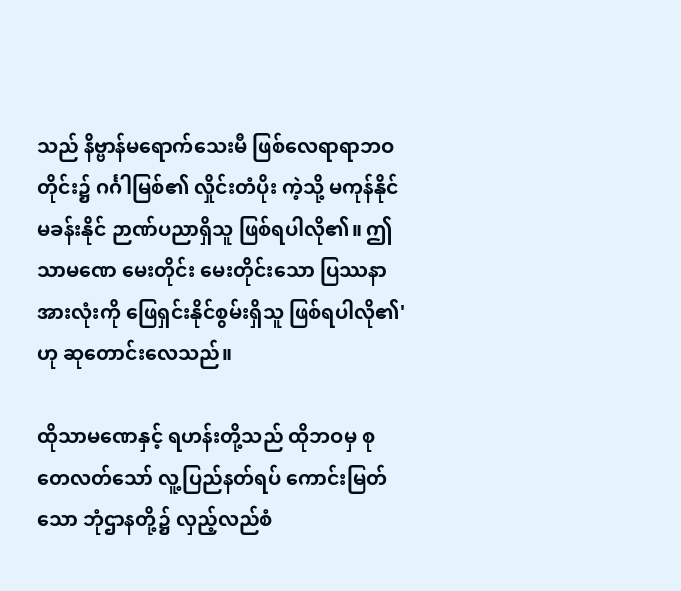သည် နိဗ္ဗာန်မရောက်သေးမီ ဖြစ်လေရာရာဘဝတိုင်း၌ ဂင်္ဂါမြစ်၏ လှိုင်းတံပိုး ကဲ့သို့ မကုန်နိုင်မခန်းနိုင် ဉာဏ်ပညာရှိသူ ဖြစ်ရပါလို၏။ ဤသာမဏေ မေးတိုင်း မေးတိုင်းသော ပြဿနာအားလုံးကို ဖြေရှင်းနိုင်စွမ်းရှိသူ ဖြစ်ရပါလို၏'ဟု ဆုတောင်းလေသည်။

ထိုသာမဏေနှင့် ရဟန်းတို့သည် ထိုဘဝမှ စုတေလတ်သော် လူ့ပြည်နတ်ရပ် ကောင်းမြတ်သော ဘုံဌာနတို့၌ လှည့်လည်စံ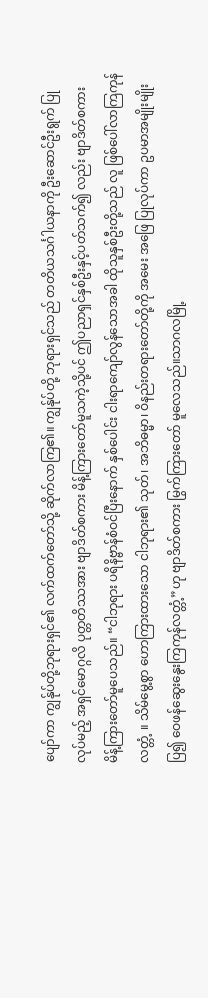ပျော်ကာ ကျွန်ုပ်တို့ဘုရားရှင်၏ လက်ထက်တော်သို့ ဆိုက်လာကြ၏။ ကျွန်ုပ်တို့ ဘုရားရှင်သည် တတိယသင်္ဂါယနာကို ဦးဆောင်ဦးရွက် ပြုလုပ်မည့် အရှင်မောဂ္ဂလိ ပုတ္တတိဿအား ဗျာဒိတ်စကား မိန့်ကြားတော်မူသကဲ့သို့ပင် ဤပညာရှင်နှစ်ဦးနှင့်ပတ်သက်၍ လည်း ဗျာဒိတ်စကား မိန့်ကြားတော်မူပေသည်။ “ငါဘုရား ပရိနိဗ္ဗာန်စံဝင်ပြီးနောက် နှစ်ပေါင်း ငါးရာကျော်လွန်သောအခါ ထိုသူနှစ်ဦးတို့သည် လူ ဖြစ်ပေါ်လာကြကုန်လတ္တံ့ ။ သိမ်မွေ့စွာ ဟောကြားထားသော ငါဘုရား၏ သုတ်၊ အဘိဓမ္မာ၊ ဝိနည်းတရားတော်တို့ကို အမေး အဖြေ ပြုလုပ်ကာ ဥပမာအမျိုးမျိုးပြ၍ ဝေဖန်ဆွေးနွေးကြကုန်လတ္တံ့”ဟု ဗျာဒိတ်စကား မြွက်ကြားတော် မူလေသည်။သာဂလမြို့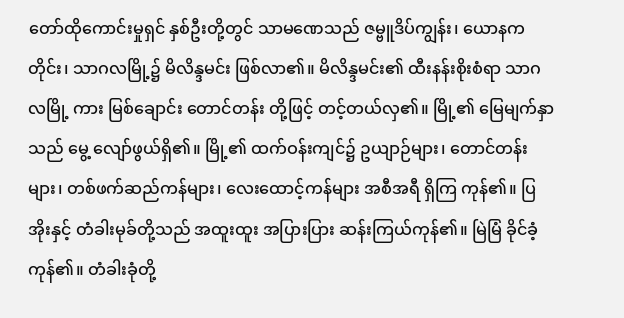တော်ထိုကောင်းမှုရှင် နှစ်ဦးတို့တွင် သာမဏေသည် ဇမ္ဗူဒိပ်ကျွန်း၊ ယောနကတိုင်း၊ သာဂလမြို့၌ မိလိန္ဒမင်း ဖြစ်လာ၏။ မိလိန္ဒမင်း၏ ထီးနန်းစိုးစံရာ သာဂလမြို့ ကား မြစ်ချောင်း တောင်တန်း တို့ဖြင့် တင့်တယ်လှ၏။ မြို့၏ မြေမျက်နှာသည် မွေ့ လျော်ဖွယ်ရှိ၏။ မြို့၏ ထက်ဝန်းကျင်၌ ဥယျာဉ်များ၊ တောင်တန်းများ၊ တစ်ဖက်ဆည်ကန်များ၊ လေးထောင့်ကန်များ အစီအရီ ရှိကြ ကုန်၏။ ပြအိုးနှင့် တံခါးမုခ်တို့သည် အထူးထူး အပြားပြား ဆန်းကြယ်ကုန်၏။ မြဲမြံ ခိုင်ခံ့ ကုန်၏။ တံခါးခုံတို့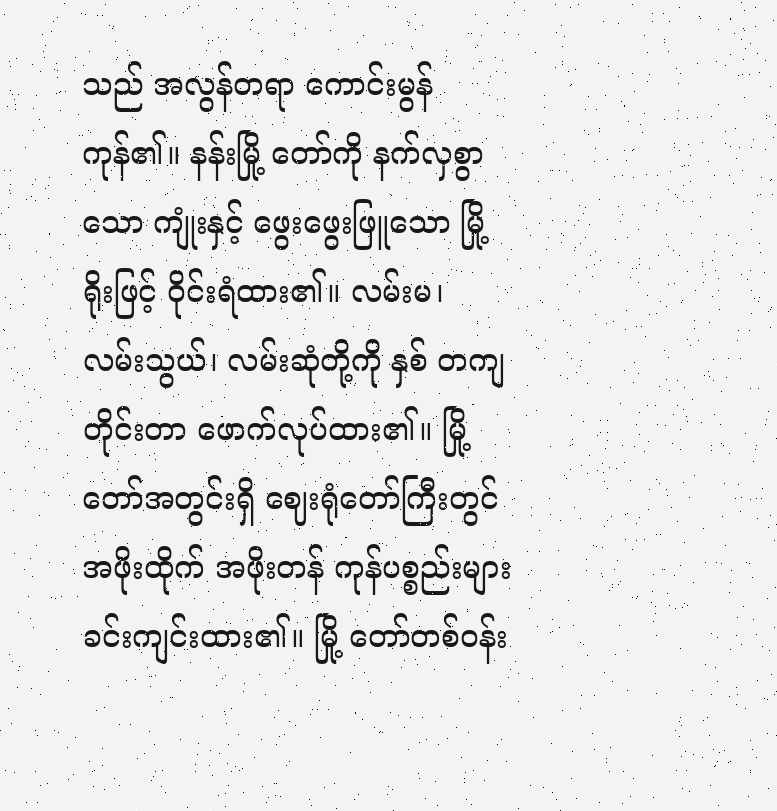သည် အလွန်တရာ ကောင်းမွန်ကုန်၏။ နန်းမြို့ တော်ကို နက်လှစွာသော ကျုံးနှင့် ဖွေးဖွေးဖြူသော မြို့ရိုးဖြင့် ဝိုင်းရံထား၏။ လမ်းမ၊ လမ်းသွယ်၊ လမ်းဆုံတို့ကို နှစ် တကျ တိုင်းတာ ဖောက်လုပ်ထား၏။ မြို့တော်အတွင်းရှိ ဈေးရုံတော်ကြီးတွင် အဖိုးထိုက် အဖိုးတန် ကုန်ပစ္စည်းများ ခင်းကျင်းထား၏။ မြို့ တော်တစ်ဝန်း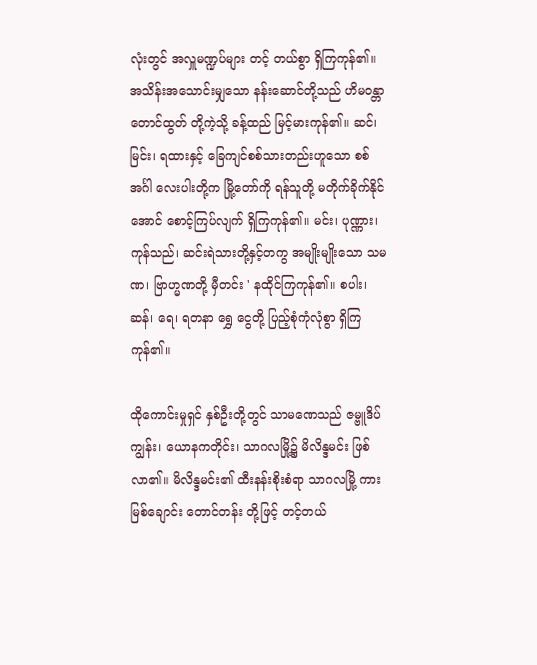လုံးတွင် အလှူမဏ္ဍပ်များ တင့် တယ်စွာ ရှိကြကုန်၏။ အသိန်းအသောင်းမျှသော နန်းဆောင်တို့သည် ဟိမဝန္တာတောင်ထွတ် တို့ကဲ့သို့ ခန့်ထည် မြင့်မားကုန်၏။ ဆင်၊ မြင်း၊ ရထားနှင့် ခြေကျင်စစ်သားတည်းဟူသော စစ် အင်္ဂါ လေးပါးတို့က မြို့တော်ကို ရန်သူတို့ မတိုက်ခိုက်နိုင်အောင် စောင့်ကြပ်လျက် ရှိကြကုန်၏။ မင်း၊ ပုဏ္ဏား၊ ကုန်သည်၊ ဆင်းရဲသားတို့နှင့်တကွ အမျိုးမျိုးသော သမဏ၊ ဗြာဟ္မဏတို့ မှီတင်း ' နထိုင်ကြကုန်၏။ စပါး၊ ဆန်၊ ရေ၊ ရတနာ ရွှေ ငွေတို့ ပြည့်စုံကုံလုံစွာ ရှိကြကုန်၏။

ထိုကောင်းမှုရှင် နှစ်ဦးတို့တွင် သာမဏေသည် ဇမ္ဗူဒိပ်ကျွန်း၊ ယောနကတိုင်း၊ သာဂလမြို့၌ မိလိန္ဒမင်း ဖြစ်လာ၏။ မိလိန္ဒမင်း၏ ထီးနန်းစိုးစံရာ သာဂလမြို့ ကား မြစ်ချောင်း တောင်တန်း တို့ဖြင့် တင့်တယ်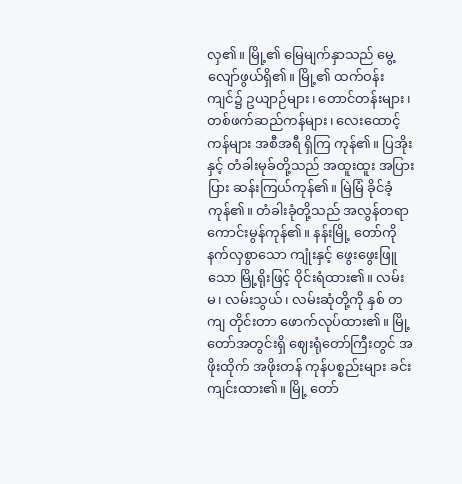လှ၏။ မြို့၏ မြေမျက်နှာသည် မွေ့ လျော်ဖွယ်ရှိ၏။ မြို့၏ ထက်ဝန်းကျင်၌ ဥယျာဉ်များ၊ တောင်တန်းများ၊ တစ်ဖက်ဆည်ကန်များ၊ လေးထောင့်ကန်များ အစီအရီ ရှိကြ ကုန်၏။ ပြအိုးနှင့် တံခါးမုခ်တို့သည် အထူးထူး အပြားပြား ဆန်းကြယ်ကုန်၏။ မြဲမြံ ခိုင်ခံ့ ကုန်၏။ တံခါးခုံတို့သည် အလွန်တရာ ကောင်းမွန်ကုန်၏။ နန်းမြို့ တော်ကို နက်လှစွာသော ကျုံးနှင့် ဖွေးဖွေးဖြူသော မြို့ရိုးဖြင့် ဝိုင်းရံထား၏။ လမ်းမ၊ လမ်းသွယ်၊ လမ်းဆုံတို့ကို နှစ် တကျ တိုင်းတာ ဖောက်လုပ်ထား၏။ မြို့တော်အတွင်းရှိ ဈေးရုံတော်ကြီးတွင် အဖိုးထိုက် အဖိုးတန် ကုန်ပစ္စည်းများ ခင်းကျင်းထား၏။ မြို့ တော်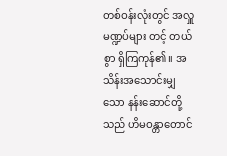တစ်ဝန်းလုံးတွင် အလှူမဏ္ဍပ်များ တင့် တယ်စွာ ရှိကြကုန်၏။ အသိန်းအသောင်းမျှသော နန်းဆောင်တို့သည် ဟိမဝန္တာတောင်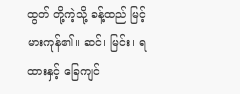ထွတ် တို့ကဲ့သို့ ခန့်ထည် မြင့်မားကုန်၏။ ဆင်၊ မြင်း၊ ရထားနှင့် ခြေကျင်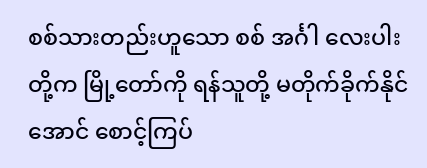စစ်သားတည်းဟူသော စစ် အင်္ဂါ လေးပါးတို့က မြို့တော်ကို ရန်သူတို့ မတိုက်ခိုက်နိုင်အောင် စောင့်ကြပ်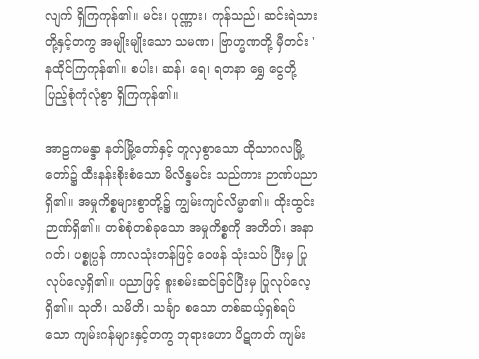လျက် ရှိကြကုန်၏။ မင်း၊ ပုဏ္ဏား၊ ကုန်သည်၊ ဆင်းရဲသားတို့နှင့်တကွ အမျိုးမျိုးသော သမဏ၊ ဗြာဟ္မဏတို့ မှီတင်း ' နထိုင်ကြကုန်၏။ စပါး၊ ဆန်၊ ရေ၊ ရတနာ ရွှေ ငွေတို့ ပြည့်စုံကုံလုံစွာ ရှိကြကုန်၏။

အာဠကမန္ဒာ နတ်မြို့တော်နှင့် တူလှစွာသော ထိုသာဂလမြို့ တော်၌ ထီးနန်းစိုးစံသော မိလိန္ဒမင်း သည်ကား ဉာဏ်ပညာရှိ၏။ အမှုကိစ္စများစွာတို့၌ ကျွမ်းကျင်လိမ္မာ၏။ ထိုးထွင်းဉာဏ်ရှိ၏။ တစ်စုံတစ်ခုသော အမှုကိစ္စကို အတိတ်၊ အနာဂတ်၊ ပစ္စုပ္ပန် ကာလသုံးတန်ဖြင့် ဝေဖန် သုံးသပ် ပြီးမှ ပြုလုပ်လေ့ရှိ၏။ ပညာဖြင့် စူးစမ်းဆင်ခြင်ပြီးမှ ပြုလုပ်လေ့ရှိ၏။ သုတိ၊ သမိတိ၊ သင်္ချာ စသော တစ်ဆယ့်ရှစ်ရပ်သော ကျမ်းဂန်များနှင့်တကွ ဘုရားဟော ပိဋကတ် ကျမ်း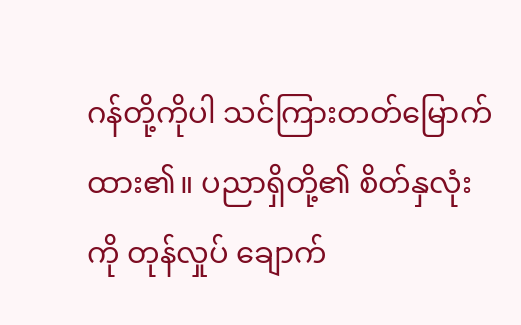ဂန်တို့ကိုပါ သင်ကြားတတ်မြောက်ထား၏။ ပညာရှိတို့၏ စိတ်နှလုံးကို တုန်လှုပ် ချောက်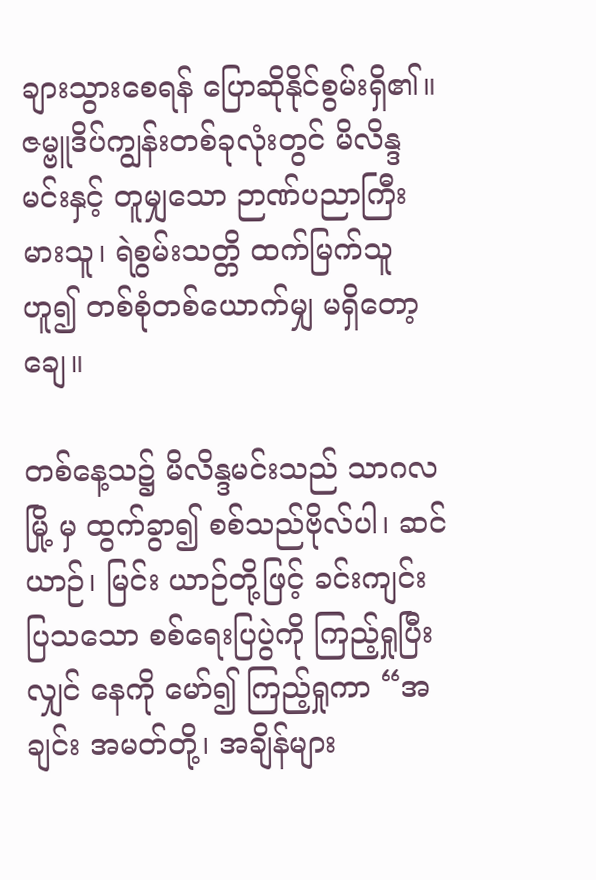ချားသွားစေရန် ပြောဆိုနိုင်စွမ်းရှိ၏။ ဇမ္ဗူဒိပ်ကျွန်းတစ်ခုလုံးတွင် မိလိန္ဒမင်းနှင့် တူမျှသော ဉာဏ်ပညာကြီးမားသူ၊ ရဲစွမ်းသတ္တိ ထက်မြက်သူဟူ၍ တစ်စုံတစ်ယောက်မျှ မရှိတော့ချေ။

တစ်နေ့သ၌ မိလိန္ဒမင်းသည် သာဂလမြို့ မှ ထွက်ခွာ၍ စစ်သည်ဗိုလ်ပါ၊ ဆင်ယာဉ်၊ မြင်း ယာဉ်တို့ဖြင့် ခင်းကျင်းပြသသော စစ်ရေးပြပွဲကို ကြည့်ရှုပြီးလျှင် နေကို မော်၍ ကြည့်ရှုကာ “အချင်း အမတ်တို့၊ အချိန်များ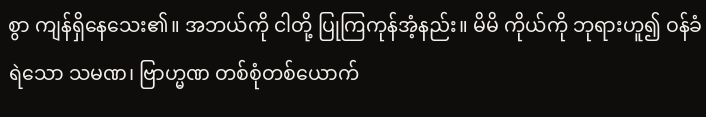စွာ ကျန်ရှိနေသေး၏။ အဘယ်ကို ငါတို့ ပြုကြကုန်အံ့နည်း။ မိမိ ကိုယ်ကို ဘုရားဟူ၍ ဝန်ခံရဲသော သမဏ၊ ဗြာဟ္မဏ တစ်စုံတစ်ယောက်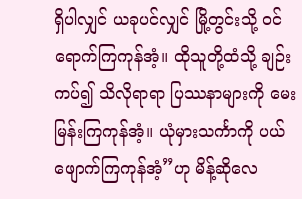ရှိပါလျှင် ယခုပင်လျှင် မြို့တွင်းသို့ ဝင်ရောက်ကြကုန်အံ့။ ထိုသူတို့ထံသို့ ချဉ်းကပ်၍ သိလိုရာရာ ပြဿနာများကို မေး မြန်းကြကုန်အံ့။ ယုံမှားသင်္ကာကို ပယ်ဖျောက်ကြကုန်အံ့”ဟု မိန့်ဆိုလေ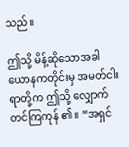သည်။

ဤသို့ မိန့်ဆိုသောအခါ ယောနကတိုင်းမှ အမတ်ငါးရာတို့က ဤသို့ လျှောက်တင်ကြကုန် ၏။ “အရှင်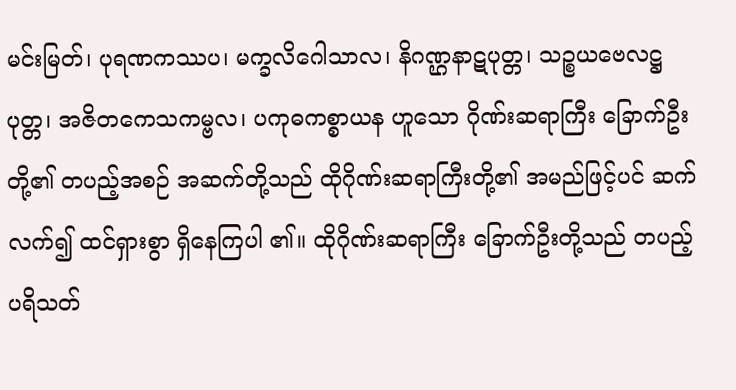မင်းမြတ်၊ ပုရဏကဿပ၊ မက္ခလိဂေါသာလ၊ နိဂဏ္ဌနာဋပုတ္တ၊ သဉ္စယဗေလဋ္ဌပုတ္တ၊ အဇိတကေသကမ္ဗလ၊ ပကုဓကစ္စာယန ဟူသော ဂိုဏ်းဆရာကြီး ခြောက်ဦးတို့၏ တပည့်အစဉ် အဆက်တို့သည် ထိုဂိုဏ်းဆရာကြီးတို့၏ အမည်ဖြင့်ပင် ဆက်လက်၍ ထင်ရှားစွာ ရှိနေကြပါ ၏။ ထိုဂိုဏ်းဆရာကြီး ခြောက်ဦးတို့သည် တပည့်ပရိသတ်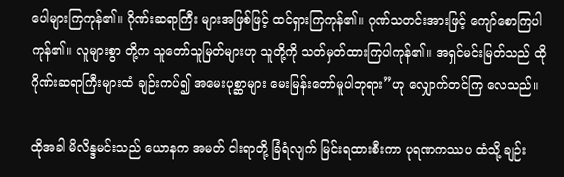ပေါများကြကုန်၏။ ဂိုဏ်းဆရာကြီး များအဖြစ်ဖြင့် ထင်ရှားကြကုန်၏။ ဂုဏ်သတင်းအားဖြင့် ကျော်စောကြပါကုန်၏။ လူများစွာ တို့က သူတော်သူမြတ်များဟု သူတို့ကို သတ်မှတ်ထားကြပါကုန်၏။ အရှင်မင်းမြတ်သည် ထို ဂိုဏ်းဆရာကြီးများထံ ချဉ်းကပ်၍ အမေးပုစ္ဆာများ မေးမြန်းတော်မူပါဘုရား”ဟု လျှောက်တင်ကြ လေသည်။

ထိုအခါ မိလိန္ဒမင်းသည် ယောနက အမတ် ငါးရာတို့ ခြံရံလျက် မြင်းရထားစီးကာ ပုရဏကဿပ ထံသို့ ချဉ်း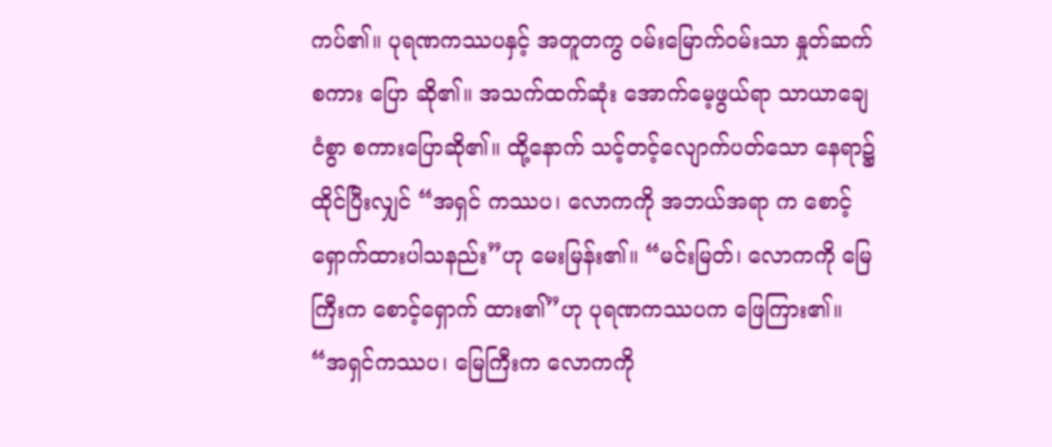ကပ်၏။ ပုရဏကဿပနှင့် အတူတကွ ဝမ်းမြောက်ဝမ်းသာ နှုတ်ဆက်စကား ပြော ဆို၏။ အသက်ထက်ဆုံး အောက်မေ့ဖွယ်ရာ သာယာချေငံစွာ စကားပြောဆို၏။ ထို့နောက် သင့်တင့်လျောက်ပတ်သော နေရာ၌ ထိုင်ပြီးလျှင် “အရှင် ကဿပ၊ လောကကို အဘယ်အရာ က စောင့်ရှောက်ထားပါသနည်း”ဟု မေးမြန်း၏။ “မင်းမြတ်၊ လောကကို မြေကြီးက စောင့်ရှောက် ထား၏”ဟု ပုရဏကဿပက ဖြေကြား၏။ “အရှင်ကဿပ၊ မြေကြီးက လောကကို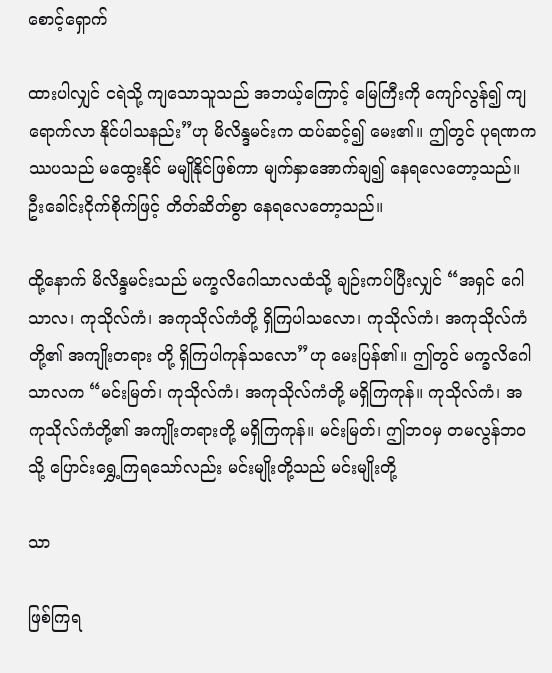စောင့်ရှောက်

ထားပါလျှင် ငရဲသို့ ကျသောသူသည် အဘယ့်ကြောင့် မြေကြီးကို ကျော်လွန်၍ ကျရောက်လာ နိုင်ပါသနည်း”ဟု မိလိန္ဒမင်းက ထပ်ဆင့်၍ မေး၏။ ဤတွင် ပုရဏကဿပသည် မထွေးနိုင် မမျိုနိုင်ဖြစ်ကာ မျက်နှာအောက်ချ၍ နေရလေတော့သည်။ ဦးခေါင်းငိုက်စိုက်ဖြင့် တိတ်ဆိတ်စွာ နေရလေတော့သည်။

ထို့နောက် မိလိန္ဒမင်းသည် မက္ခလိဂေါသာလထံသို့ ချဉ်းကပ်ပြီးလျှင် “အရှင် ဂေါသာလ၊ ကုသိုလ်ကံ၊ အကုသိုလ်ကံတို့ ရှိကြပါသလော၊ ကုသိုလ်ကံ၊ အကုသိုလ်ကံတို့၏ အကျိုးတရား တို့ ရှိကြပါကုန်သလော”ဟု မေးပြန်၏။ ဤတွင် မက္ခလိဂေါသာလက “မင်းမြတ်၊ ကုသိုလ်ကံ၊ အကုသိုလ်ကံတို့ မရှိကြကုန်။ ကုသိုလ်ကံ၊ အကုသိုလ်ကံတို့၏ အကျိုးတရားတို့ မရှိကြကုန်။ မင်းမြတ်၊ ဤဘဝမှ တမလွန်ဘဝသို့ ပြောင်းရွှေ့ကြရသော်လည်း မင်းမျိုးတို့သည် မင်းမျိုးတို့

သာ

ဖြစ်ကြရ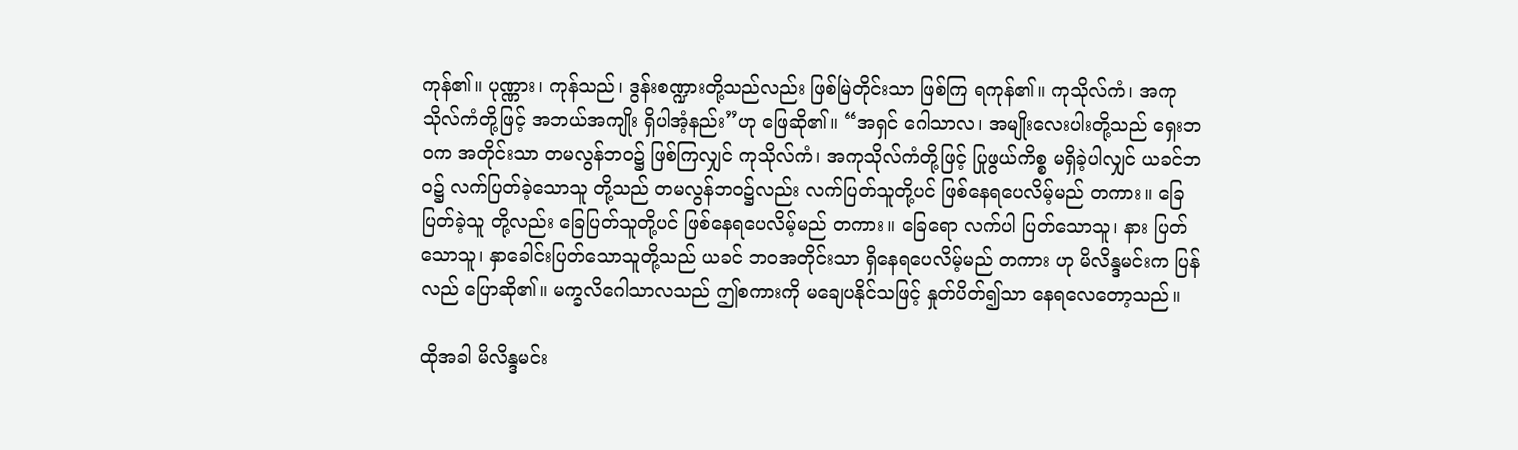ကုန်၏။ ပုဏ္ဏား၊ ကုန်သည်၊ ဒွန်းစဏ္ဍားတို့သည်လည်း ဖြစ်မြဲတိုင်းသာ ဖြစ်ကြ ရကုန်၏။ ကုသိုလ်ကံ၊ အကုသိုလ်ကံတို့ဖြင့် အဘယ်အကျိုး ရှိပါအံ့နည်း”ဟု ဖြေဆို၏။ “အရှင် ဂေါသာလ၊ အမျိုးလေးပါးတို့သည် ရှေးဘဝက အတိုင်းသာ တမလွန်ဘဝ၌ ဖြစ်ကြလျှင် ကုသိုလ်ကံ၊ အကုသိုလ်ကံတို့ဖြင့် ပြုဖွယ်ကိစ္စ မရှိခဲ့ပါလျှင် ယခင်ဘဝ၌ လက်ပြတ်ခဲ့သောသူ တို့သည် တမလွန်ဘဝ၌လည်း လက်ပြတ်သူတို့ပင် ဖြစ်နေရပေလိမ့်မည် တကား။ ခြေပြတ်ခဲ့သူ တို့လည်း ခြေပြတ်သူတို့ပင် ဖြစ်နေရပေလိမ့်မည် တကား။ ခြေရော လက်ပါ ပြတ်သောသူ၊ နား ပြတ်သောသူ၊ နှာခေါင်းပြတ်သောသူတို့သည် ယခင် ဘဝအတိုင်းသာ ရှိနေရပေလိမ့်မည် တကား ဟု မိလိန္ဒမင်းက ပြန်လည် ပြောဆို၏။ မက္ခလိဂေါသာလသည် ဤစကားကို မချေပနိုင်သဖြင့် နှုတ်ပိတ်၍သာ နေရလေတော့သည်။

ထိုအခါ မိလိန္ဒမင်း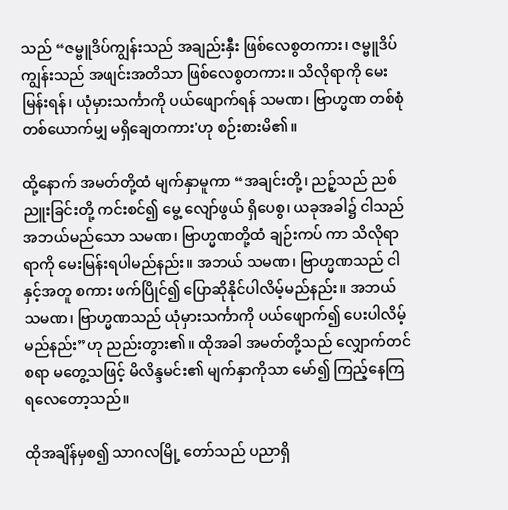သည် “ဇမ္ဗူဒိပ်ကျွန်းသည် အချည်းနှီး ဖြစ်လေစွတကား၊ ဇမ္ဗူဒိပ်ကျွန်းသည် အဖျင်းအတိသာ ဖြစ်လေစွတကား။ သိလိုရာကို မေးမြန်းရန်၊ ယုံမှားသင်္ကာကို ပယ်ဖျောက်ရန် သမဏ၊ ဗြာဟ္မဏ တစ်စုံတစ်ယောက်မျှ မရှိချေတကား'ဟု စဉ်းစားမိ၏။

ထို့နောက် အမတ်တို့ထံ မျက်နှာမူကာ “အချင်းတို့၊ ညဉ့်သည် ညစ်ညူးခြင်းတို့ ကင်းစင်၍ မွေ့ လျော်ဖွယ် ရှိပေစွ၊ ယခုအခါ၌ ငါသည် အဘယ်မည်သော သမဏ၊ ဗြာဟ္မဏတို့ထံ ချဉ်းကပ် ကာ သိလိုရာရာကို မေးမြန်းရပါမည်နည်း။ အဘယ် သမဏ၊ ဗြာဟ္မဏသည် ငါနှင့်အတူ စကား ဖက်ပြိုင်၍ ပြောဆိုနိုင်ပါလိမ့်မည်နည်း။ အဘယ် သမဏ၊ ဗြာဟ္မဏသည် ယုံမှားသင်္ကာကို ပယ်ဖျောက်၍ ပေးပါလိမ့်မည်နည်း”ဟု ညည်းတွား၏။ ထိုအခါ အမတ်တို့သည် လျှောက်တင် စရာ မတွေ့သဖြင့် မိလိန္ဒမင်း၏ မျက်နှာကိုသာ မော်၍ ကြည့်နေကြရလေတော့သည်။

ထိုအချိန်မှစ၍ သာဂလမြို့ တော်သည် ပညာရှိ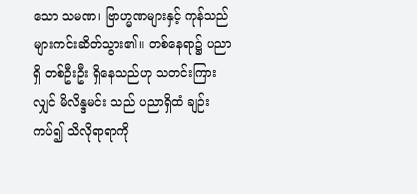သော သမဏ၊ ဗြာဟ္မဏများနှင့် ကုန်သည် များကင်းဆိတ်သွား၏။ တစ်နေရာ၌ ပညာရှိ တစ်ဦးဦး ရှိနေသည်ဟု သတင်းကြားလျှင် မိလိန္ဒမင်း သည် ပညာရှိထံ ချဉ်းကပ်၍ သိလိုရာရာကို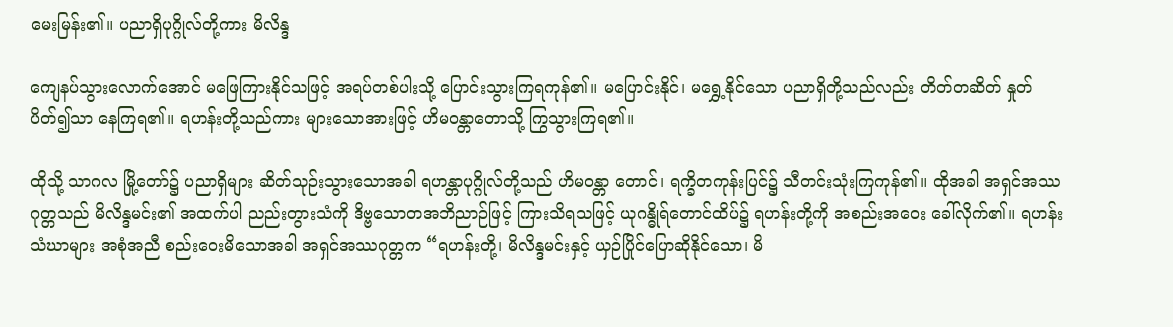မေးမြန်း၏။ ပညာရှိပုဂ္ဂိုလ်တို့ကား မိလိန္ဒ

ကျေနပ်သွားလောက်အောင် မဖြေကြားနိုင်သဖြင့် အရပ်တစ်ပါးသို့ ပြောင်းသွားကြရကုန်၏။ မပြောင်းနိုင်၊ မရွှေ့နိုင်သော ပညာရှိတို့သည်လည်း တိတ်တဆိတ် နှုတ်ပိတ်၍သာ နေကြရ၏။ ရဟန်းတို့သည်ကား များသောအားဖြင့် ဟိမဝန္တာတောသို့ ကြွသွားကြရ၏။

ထိုသို့ သာဂလ မြို့တော်၌ ပညာရှိများ ဆိတ်သုဉ်းသွားသောအခါ ရဟန္တာပုဂ္ဂိုလ်တို့သည် ဟိမဝန္တာ တောင်၊ ရက္ခိတကုန်းပြင်၌ သီတင်းသုံးကြကုန်၏။ ထိုအခါ အရှင်အဿဂုတ္တသည် မိလိန္ဒမင်း၏ အထက်ပါ ညည်းတွားသံကို ဒိဗ္ဗသောတအဘိညာဉ်ဖြင့် ကြားသိရသဖြင့် ယုဂန္ဓိုရ်တောင်ထိပ်၌ ရဟန်းတို့ကို အစည်းအဝေး ခေါ်လိုက်၏။ ရဟန်းသံဃာများ အစုံအညီ စည်းဝေးမိသောအခါ အရှင်အဿဂုတ္တက “ရဟန်းတို့၊ မိလိန္ဒမင်းနှင့် ယှဉ်ပြိုင်ပြောဆိုနိုင်သော၊ မိ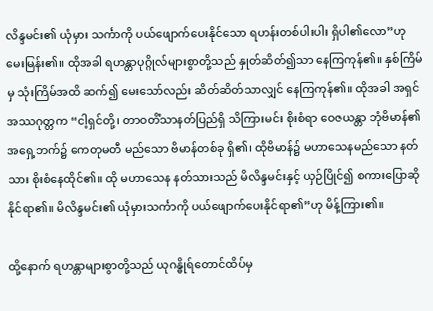လိန္ဒမင်း၏ ယုံမှား သင်္ကာကို ပယ်ဖျောက်ပေးနိုင်သော ရဟန်းတစ်ပါးပါး ရှိပါ၏လော”ဟု မေးမြန်း၏။ ထိုအခါ ရဟန္တာပုဂ္ဂိုလ်များစွာတို့သည် နှုတ်ဆိတ်၍သာ နေကြကုန်၏။ နှစ်ကြိမ်မှ သုံးကြိမ်အထိ ဆက်၍ မေးသော်လည်း ဆိတ်ဆိတ်သာလျှင် နေကြကုန်၏။ ထိုအခါ အရှင်အဿဂုတ္တက “ငါ့ရှင်တို့၊ တာဝတိံသာနတ်ပြည်ရှိ သိကြားမင်း စိုးစံရာ ဝေဇယန္တာ ဘုံဗိမာန်၏ အရှေ့ဘက်၌ ကေတုမတီ မည်သော ဗိမာန်တစ်ခု ရှိ၏၊ ထိုဗိမာန်၌ မဟာသေနမည်သော နတ်သား စိုးစံနေထိုင်၏။ ထို မဟာသေန နတ်သားသည် မိလိန္ဒမင်းနှင့် ယှဉ်ပြိုင်၍ စကားပြောဆိုနိုင်ရာ၏။ မိလိန္ဒမင်း၏ ယုံမှားသင်္ကာကို ပယ်ဖျောက်ပေးနိုင်ရာ၏”ဟု မိန့်ကြား၏။

ထို့နောက် ရဟန္တာများစွာတို့သည် ယုဂန္ဓိုရ်တောင်ထိပ်မှ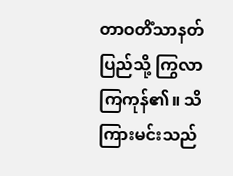တာဝတိံသာနတ်ပြည်သို့ ကြွလာ ကြကုန်၏။ သိကြားမင်းသည်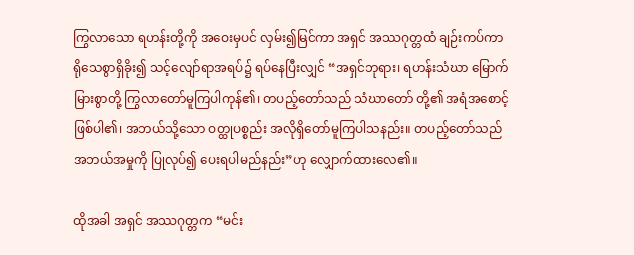ကြွလာသော ရဟန်းတို့ကို အဝေးမှပင် လှမ်း၍မြင်ကာ အရှင် အဿဂုတ္တထံ ချဉ်းကပ်ကာ ရိုသေစွာရှိခိုး၍ သင့်လျော်ရာအရပ်၌ ရပ်နေပြီးလျှင် “အရှင်ဘုရား၊ ရဟန်းသံဃာ မြောက်မြားစွာတို့ ကြွလာတော်မူကြပါကုန်၏၊ တပည့်တော်သည် သံဃာတော် တို့၏ အရံအစောင့် ဖြစ်ပါ၏၊ အဘယ်သို့သော ဝတ္ထုပစ္စည်း အလိုရှိတော်မူကြပါသနည်း။ တပည့်တော်သည် အဘယ်အမှုကို ပြုလုပ်၍ ပေးရပါမည်နည်း”ဟု လျှောက်ထားလေ၏။

ထိုအခါ အရှင် အဿဂုတ္တက “မင်း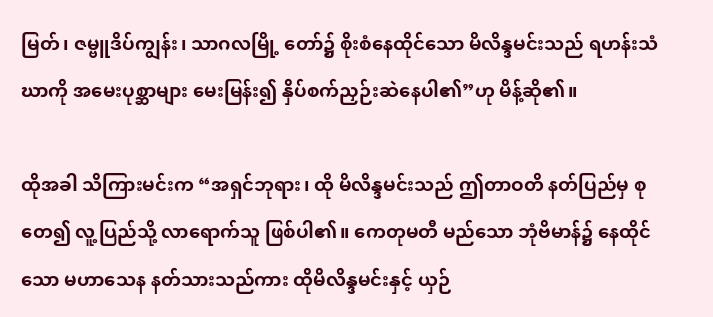မြတ်၊ ဇမ္ဗူဒိပ်ကျွန်း၊ သာဂလမြို့ တော်၌ စိုးစံနေထိုင်သော မိလိန္ဒမင်းသည် ရဟန်းသံဃာကို အမေးပုစ္ဆာများ မေးမြန်း၍ နှိပ်စက်ညှဉ်းဆဲနေပါ၏”ဟု မိန့်ဆို၏။

ထိုအခါ သိကြားမင်းက “အရှင်ဘုရား၊ ထို မိလိန္ဒမင်းသည် ဤတာဝတိ နတ်ပြည်မှ စုတေ၍ လူ့ပြည်သို့ လာရောက်သူ ဖြစ်ပါ၏။ ကေတုမတီ မည်သော ဘုံဗိမာန်၌ နေထိုင်သော မဟာသေန နတ်သားသည်ကား ထိုမိလိန္ဒမင်းနှင့် ယှဉ်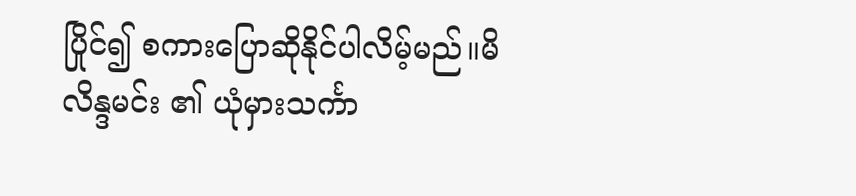ပြိုင်၍ စကားပြောဆိုနိုင်ပါလိမ့်မည်။မိလိန္ဒမင်း ၏ ယုံမှားသင်္ကာ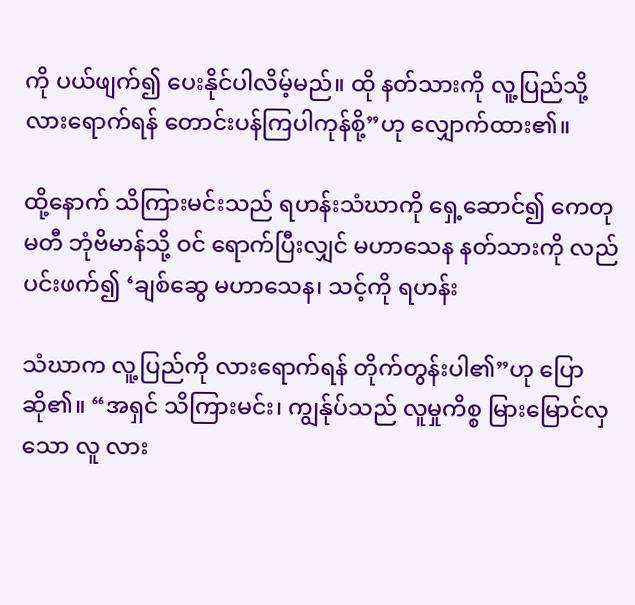ကို ပယ်ဖျက်၍ ပေးနိုင်ပါလိမ့်မည်။ ထို နတ်သားကို လူ့ပြည်သို့ လားရောက်ရန် တောင်းပန်ကြပါကုန်စို့”ဟု လျှောက်ထား၏။

ထို့နောက် သိကြားမင်းသည် ရဟန်းသံဃာကို ရှေ့ဆောင်၍ ကေတုမတီ ဘုံဗိမာန်သို့ ဝင် ရောက်ပြီးလျှင် မဟာသေန နတ်သားကို လည်ပင်းဖက်၍ ‘ချစ်ဆွေ မဟာသေန၊ သင့်ကို ရဟန်း

သံဃာက လူ့ပြည်ကို လားရောက်ရန် တိုက်တွန်းပါ၏”ဟု ပြောဆို၏။ “အရှင် သိကြားမင်း၊ ကျွန်ုပ်သည် လူမှုကိစ္စ မြားမြောင်လှသော လူ လား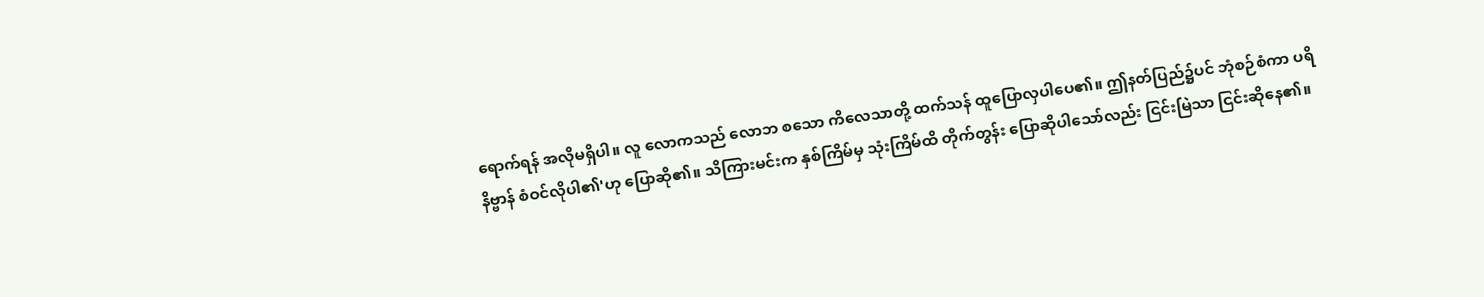ရောက်ရန် အလိုမရှိပါ။ လူ လောကသည် လောဘ စသော ကိလေသာတို့ ထက်သန် ထူပြောလှပါပေ၏။ ဤနတ်ပြည်၌ပင် ဘုံစဉ်စံကာ ပရိနိဗ္ဗာန် စံဝင်လိုပါ၏'ဟု ပြောဆို၏။ သိကြားမင်းက နှစ်ကြိမ်မှ သုံးကြိမ်ထိ တိုက်တွန်း ပြောဆိုပါသော်လည်း ငြင်းမြဲသာ ငြင်းဆိုနေ၏။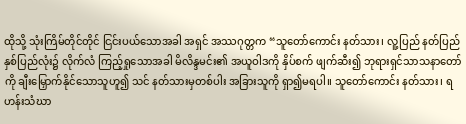ထိုသို့ သုံးကြိမ်တိုင်တိုင် ငြင်းပယ်သောအခါ အရှင် အဿဂုတ္တက “သူတော်ကောင်း နတ်သား၊ လူ့ပြည် နတ်ပြည် နှစ်ပြည်လုံး၌ လိုက်လံ ကြည့်ရှုသောအခါ မိလိန္ဒမင်း၏ အယူဝါဒကို နှိပ်စက် ဖျက်ဆီး၍ ဘုရားရှင်သာသနာတော်ကို ချီးမြှောက်နိုင်သောသူဟူ၍ သင် နတ်သားမှတစ်ပါး အခြားသူကို ရှာ၍မရပါ။ သူတော်ကောင်း နတ်သား၊ ရဟန်းသံဃာ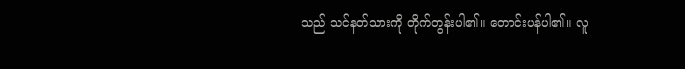သည် သင်နတ်သားကို တိုက်တွန်းပါ၏။ တောင်းပန်ပါ၏။ လူ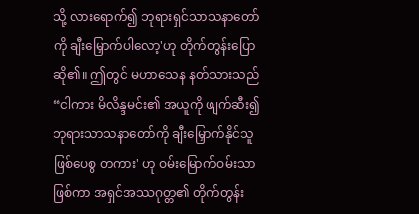သို့ လားရောက်၍ ဘုရားရှင်သာသနာတော်ကို ချီးမြှောက်ပါလော့'ဟု တိုက်တွန်းပြောဆို၏။ ဤတွင် မဟာသေန နတ်သားသည် “ငါကား မိလိန္ဒမင်း၏ အယူကို ဖျက်ဆီး၍ ဘုရားသာသနာတော်ကို ချီးမြှောက်နိုင်သူ ဖြစ်ပေစွ တကား' ဟု ဝမ်းမြောက်ဝမ်းသာဖြစ်ကာ အရှင်အဿဂုတ္တ၏ တိုက်တွန်း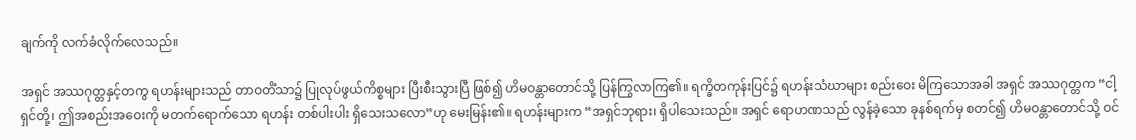ချက်ကို လက်ခံလိုက်လေသည်။

အရှင် အဿဂုတ္တနှင့်တကွ ရဟန်းများသည် တာဝတိံသာ၌ ပြုလုပ်ဖွယ်ကိစ္စများ ပြီးစီးသွားပြီ ဖြစ်၍ ဟိမဝန္တာတောင်သို့ ပြန်ကြွလာကြ၏။ ရက္ခိတကုန်းပြင်၌ ရဟန်းသံဃာများ စည်းဝေး မိကြသောအခါ အရှင် အဿဂုတ္တက “ငါ့ရှင်တို့၊ ဤအစည်းအဝေးကို မတက်ရောက်သော ရဟန်း တစ်ပါးပါး ရှိသေးသလော”ဟု မေးမြန်း၏။ ရဟန်းများက “အရှင်ဘုရား၊ ရှိပါသေးသည်။ အရှင် ရောဟဏသည် လွန်ခဲ့သော ခုနစ်ရက်မှ စတင်၍ ဟိမဝန္တာတောင်သို့ ဝင်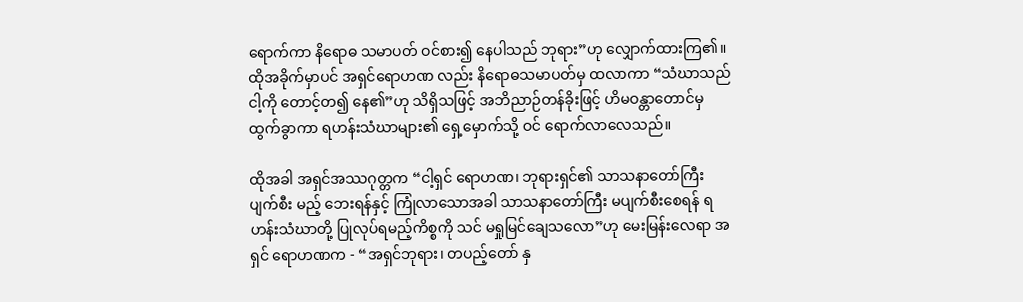ရောက်ကာ နိရောဓ သမာပတ် ဝင်စား၍ နေပါသည် ဘုရား”ဟု လျှောက်ထားကြ၏။ ထိုအခိုက်မှာပင် အရှင်ရောဟဏ လည်း နိရောဓသမာပတ်မှ ထလာကာ “သံဃာသည် ငါ့ကို တောင့်တ၍ နေ၏”ဟု သိရှိသဖြင့် အဘိညာဉ်တန်ခိုးဖြင့် ဟိမဝန္တာတောင်မှ ထွက်ခွာကာ ရဟန်းသံဃာများ၏ ရှေ့မှောက်သို့ ဝင် ရောက်လာလေသည်။

ထိုအခါ အရှင်အဿဂုတ္တက “ငါ့ရှင် ရောဟဏ၊ ဘုရားရှင်၏ သာသနာတော်ကြီး ပျက်စီး မည့် ဘေးရန်နှင့် ကြုံလာသောအခါ သာသနာတော်ကြီး မပျက်စီးစေရန် ရဟန်းသံဃာတို့ ပြုလုပ်ရမည့်ကိစ္စကို သင် မရှုမြင်ချေသလော”ဟု မေးမြန်းလေရာ အရှင် ရောဟဏက - “အရှင်ဘုရား၊ တပည့်တော် နှ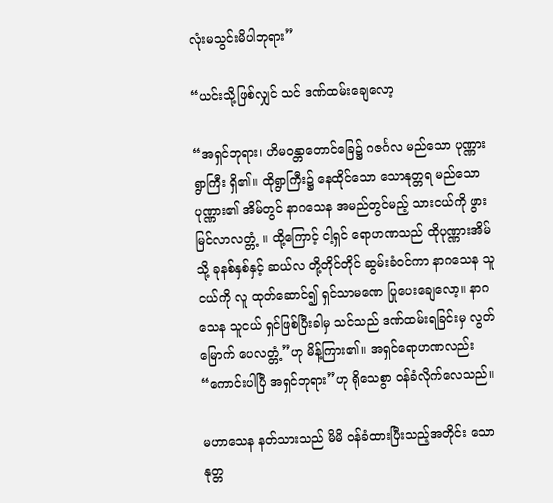လုံးမသွင်းမိပါဘုရား”

“ယင်းသို့ဖြစ်လျှင် သင် ဒဏ်ထမ်းချေလော့

“အရှင်ဘုရား၊ ဟိမဝန္တာတောင်ခြေ၌ ဂဇင်္ဂလ မည်သော ပုဏ္ဏားရွာကြီး ရှိ၏။ ထိုရွာကြီး၌ နေထိုင်သော သောနုတ္တရ မည်သော ပုဏ္ဏား၏ အိမ်တွင် နာဂသေန အမည်တွင်မည့် သားငယ်ကို ဖွားမြင်လာလတ္တံ့ ။ ထို့ကြောင့် ငါ့ရှင် ရောဟဏသည် ထိုပုဏ္ဏားအိမ်သို့ ခုနစ်နှစ်နှင့် ဆယ်လ တို့တိုင်တိုင် ဆွမ်းခံဝင်ကာ နာဂသေန သူငယ်ကို လူ ထုတ်ဆောင်၍ ရှင်သာမဏေ ပြုပေးချေလော့။ နာဂသေန သူငယ် ရှင်ဖြစ်ပြီးခါမှ သင်သည် ဒဏ်ထမ်းရခြင်းမှ လွတ်မြောက် ပေလတ္တံ့”ဟု မိန့်ကြား၏။ အရှင်ရောဟဏလည်း “ကောင်းပါပြီ အရှင်ဘုရား”ဟု ရိုသေစွာ ဝန်ခံလိုက်လေသည်။

မဟာသေန နတ်သားသည် မိမိ ဝန်ခံထားပြီးသည့်အတိုင်း သောနုတ္တ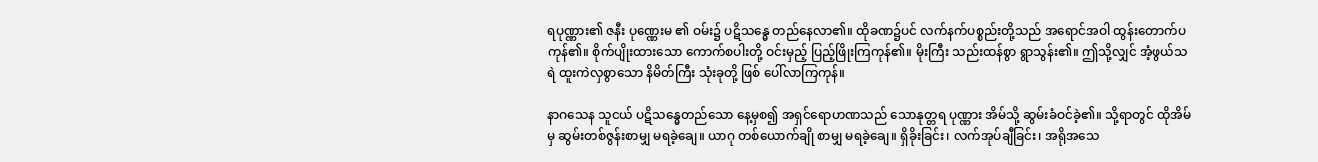ရပုဏ္ဏား၏ ဇနီး ပုဏ္ဏေးမ ၏ ဝမ်း၌ ပဋိသန္ဓေ တည်နေလာ၏။ ထိုခဏ၌ပင် လက်နက်ပစ္စည်းတို့သည် အရောင်အဝါ ထွန်းတောက်ပကုန်၏။ စိုက်ပျိုးထားသော ကောက်စပါးတို့ ဝင်းမှည့် ပြည့်ဖြိုးကြကုန်၏။ မိုးကြီး သည်းထန်စွာ ရွာသွန်း၏။ ဤသို့လျှင် အံ့ဖွယ်သရဲ ထူးကဲလှစွာသော နိမိတ်ကြီး သုံးခုတို့ ဖြစ် ပေါ်လာကြကုန်။

နာဂသေန သူငယ် ပဋိသန္ဓေတည်သော နေ့မှစ၍ အရှင်ရောဟဏသည် သောနုတ္တရ ပုဏ္ဏား အိမ်သို့ ဆွမ်းခံဝင်ခဲ့၏။ သို့ရာတွင် ထိုအိမ်မှ ဆွမ်းတစ်ဇွန်းစာမျှ မရခဲ့ချေ။ ယာဂု တစ်ယောက်ချို စာမျှ မရခဲ့ချေ။ ရှိခိုးခြင်း၊ လက်အုပ်ချီခြင်း၊ အရိုအသေ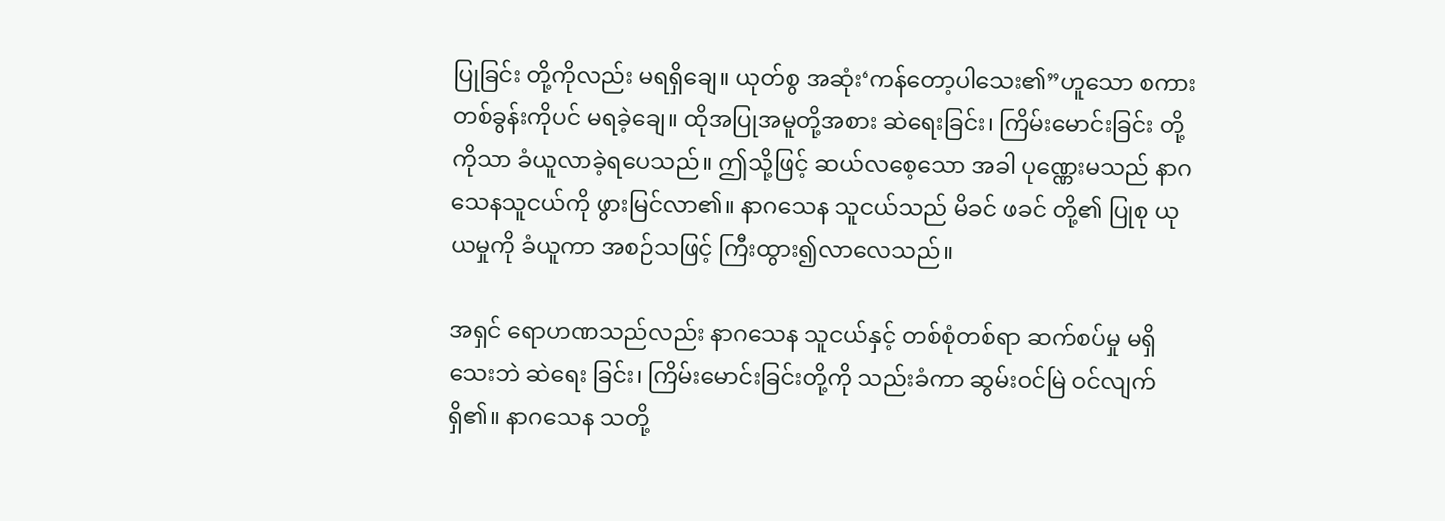ပြုခြင်း တို့ကိုလည်း မရရှိချေ။ ယုတ်စွ အဆုံး‘ကန်တော့ပါသေး၏”ဟူသော စကားတစ်ခွန်းကိုပင် မရခဲ့ချေ။ ထိုအပြုအမူတို့အစား ဆဲရေးခြင်း၊ ကြိမ်းမောင်းခြင်း တို့ကိုသာ ခံယူလာခဲ့ရပေသည်။ ဤသို့ဖြင့် ဆယ်လစေ့သော အခါ ပုဏ္ဏေးမသည် နာဂသေနသူငယ်ကို ဖွားမြင်လာ၏။ နာဂသေန သူငယ်သည် မိခင် ဖခင် တို့၏ ပြုစု ယုယမှုကို ခံယူကာ အစဉ်သဖြင့် ကြီးထွား၍လာလေသည်။

အရှင် ရောဟဏသည်လည်း နာဂသေန သူငယ်နှင့် တစ်စုံတစ်ရာ ဆက်စပ်မှု မရှိသေးဘဲ ဆဲရေး ခြင်း၊ ကြိမ်းမောင်းခြင်းတို့ကို သည်းခံကာ ဆွမ်းဝင်မြဲ ဝင်လျက်ရှိ၏။ နာဂသေန သတို့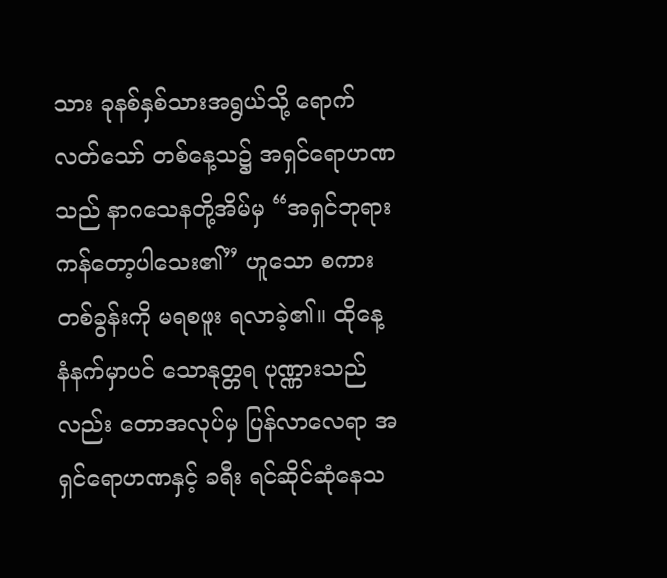သား ခုနစ်နှစ်သားအရွယ်သို့ ရောက်လတ်သော် တစ်နေ့သ၌ အရှင်ရောဟဏသည် နာဂသေနတို့အိမ်မှ “အရှင်ဘုရား ကန်တော့ပါသေး၏” ဟူသော စကားတစ်ခွန်းကို မရစဖူး ရလာခဲ့၏။ ထိုနေ့ နံနက်မှာပင် သောနုတ္တရ ပုဏ္ဏားသည်လည်း တောအလုပ်မှ ပြန်လာလေရာ အရှင်ရောဟဏနှင့် ခရီး ရင်ဆိုင်ဆုံနေသ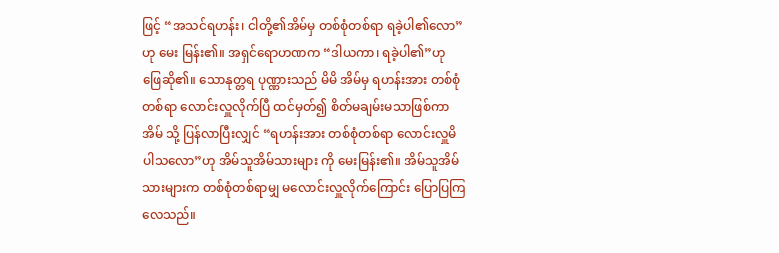ဖြင့် “အသင်ရဟန်း၊ ငါတို့၏အိမ်မှ တစ်စုံတစ်ရာ ရခဲ့ပါ၏လော”ဟု မေး မြန်း၏။ အရှင်ရောဟဏက “ဒါယကာ၊ ရခဲ့ပါ၏”ဟု ဖြေဆို၏။ သောနုတ္တရ ပုဏ္ဏားသည် မိမိ အိမ်မှ ရဟန်းအား တစ်စုံတစ်ရာ လောင်းလှူလိုက်ပြီ ထင်မှတ်၍ စိတ်မချမ်းမသာဖြစ်ကာ အိမ် သို့ ပြန်လာပြီးလျှင် “ရဟန်းအား တစ်စုံတစ်ရာ လောင်းလှူမိပါသလော”ဟု အိမ်သူအိမ်သားများ ကို မေးမြန်း၏။ အိမ်သူအိမ်သားများက တစ်စုံတစ်ရာမျှ မလောင်းလှူလိုက်ကြောင်း ပြောပြကြ လေသည်။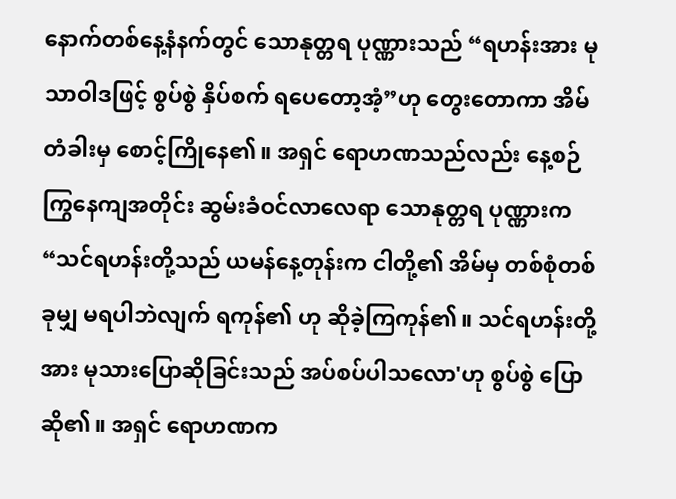နောက်တစ်နေ့နံနက်တွင် သောနုတ္တရ ပုဏ္ဏားသည် “ရဟန်းအား မုသာဝါဒဖြင့် စွပ်စွဲ နှိပ်စက် ရပေတော့အံ့”ဟု တွေးတောကာ အိမ်တံခါးမှ စောင့်ကြိုနေ၏။ အရှင် ရောဟဏသည်လည်း နေ့စဉ် ကြွနေကျအတိုင်း ဆွမ်းခံဝင်လာလေရာ သောနုတ္တရ ပုဏ္ဏားက “သင်ရဟန်းတို့သည် ယမန်နေ့တုန်းက ငါတို့၏ အိမ်မှ တစ်စုံတစ်ခုမျှ မရပါဘဲလျက် ရကုန်၏ ဟု ဆိုခဲ့ကြကုန်၏။ သင်ရဟန်းတို့အား မုသားပြောဆိုခြင်းသည် အပ်စပ်ပါသလော'ဟု စွပ်စွဲ ပြောဆို၏။ အရှင် ရောဟဏက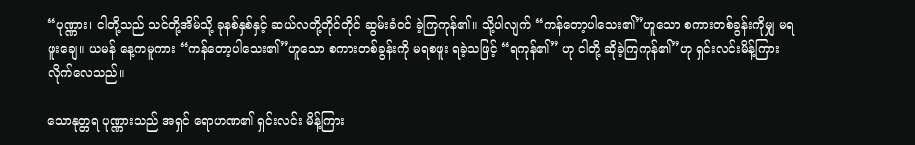“ပုဏ္ဏား၊ ငါတို့သည် သင်တို့အိမ်သို့ ခုနစ်နှစ်နှင့် ဆယ်လတို့တိုင်တိုင် ဆွမ်းခံဝင် ခဲ့ကြကုန်၏။ သို့ပါလျက် “ကန်တော့ပါသေး၏”ဟူသော စကားတစ်ခွန်းကိုမျှ မရဖူးချေ။ ယမန် နေ့ကမူကား “ကန်တော့ပါသေး၏”ဟူသော စကားတစ်ခွန်းကို မရစဖူး ရခဲ့သဖြင့် “ရကုန်၏” ဟု ငါတို့ ဆိုခဲ့ကြကုန်၏”ဟု ရှင်းလင်းမိန့်ကြားလိုက်လေသည်။

သောနုတ္တရ ပုဏ္ဏားသည် အရှင် ရောဟဏ၏ ရှင်းလင်း မိန့်ကြား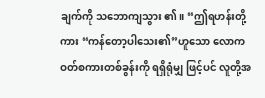ချက်ကို သဘောကျသွား ၏။ “ဤရဟန်းတို့ကား “ကန်တော့ပါသေး၏”ဟူသော လောကဝတ်စကားတစ်ခွန်းကို ရရှိရုံမျှ ဖြင့်ပင် လူတို့အ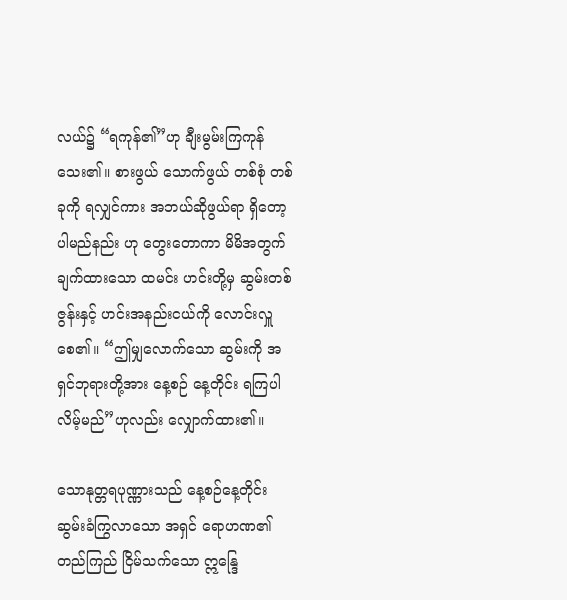လယ်၌ “ရကုန်၏”ဟု ချီးမွမ်းကြကုန်သေး၏။ စားဖွယ် သောက်ဖွယ် တစ်စုံ တစ်ခုကို ရလျှင်ကား အဘယ်ဆိုဖွယ်ရာ ရှိတော့ပါမည်နည်း ဟု တွေးတောကာ မိမိအတွက် ချက်ထားသော ထမင်း ဟင်းတို့မှ ဆွမ်းတစ်ဇွန်းနှင့် ဟင်းအနည်းငယ်ကို လောင်းလှူစေ၏။ “ဤမျှလောက်သော ဆွမ်းကို အရှင်ဘုရားတို့အား နေ့စဉ် နေ့တိုင်း ရကြပါလိမ့်မည်”ဟုလည်း လျှောက်ထား၏။

သောနုတ္တရပုဏ္ဏားသည် နေ့စဉ်နေ့တိုင်း ဆွမ်းခံကြွလာသော အရှင် ရောဟဏ၏ တည်ကြည် ငြိမ်သက်သော ဣန္ဒြေ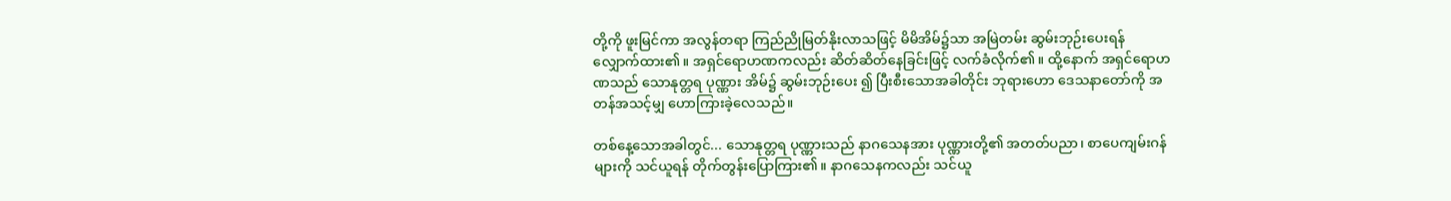တို့ကို ဖူးမြင်ကာ အလွန်တရာ ကြည်ညိုမြတ်နိုးလာသဖြင့် မိမိအိမ်၌သာ အမြဲတမ်း ဆွမ်းဘုဉ်းပေးရန် လျှောက်ထား၏။ အရှင်ရောဟဏကလည်း ဆိတ်ဆိတ်နေခြင်းဖြင့် လက်ခံလိုက်၏။ ထို့နောက် အရှင်ရောဟဏသည် သောနုတ္တရ ပုဏ္ဏား အိမ်၌ ဆွမ်းဘုဉ်းပေး ၍ ပြီးစီးသောအခါတိုင်း ဘုရားဟော ဒေသနာတော်ကို အတန်အသင့်မျှ ဟောကြားခဲ့လေသည်။

တစ်နေ့သောအခါတွင်... သောနုတ္တရ ပုဏ္ဏားသည် နာဂသေနအား ပုဏ္ဏားတို့၏ အတတ်ပညာ၊ စာပေကျမ်းဂန်များကို သင်ယူရန် တိုက်တွန်းပြောကြား၏။ နာဂသေနကလည်း သင်ယူ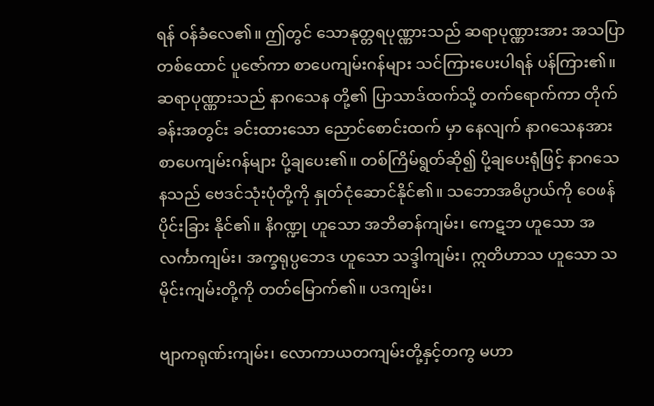ရန် ဝန်ခံလေ၏။ ဤတွင် သောနုတ္တရပုဏ္ဏားသည် ဆရာပုဏ္ဏားအား အသပြာ တစ်ထောင် ပူဇော်ကာ စာပေကျမ်းဂန်များ သင်ကြားပေးပါရန် ပန်ကြား၏။ ဆရာပုဏ္ဏားသည် နာဂသေန တို့၏ ပြာသာဒ်ထက်သို့ တက်ရောက်ကာ တိုက်ခန်းအတွင်း ခင်းထားသော ညောင်စောင်းထက် မှာ နေလျက် နာဂသေနအား စာပေကျမ်းဂန်များ ပို့ချပေး၏။ တစ်ကြိမ်ရွတ်ဆို၍ ပို့ချပေးရုံဖြင့် နာဂသေနသည် ဗေဒင်သုံးပုံတို့ကို နှုတ်ငုံဆောင်နိုင်၏။ သဘောအဓိပ္ပာယ်ကို ဝေဖန်ပိုင်းခြား နိုင်၏။ နိဂဏ္ဍု ဟူသော အဘိဓာန်ကျမ်း၊ ကေဋဘ ဟူသော အလင်္ကာကျမ်း၊ အက္ခရုပ္ပဘေဒ ဟူသော သဒ္ဒါကျမ်း၊ ဣတိဟာသ ဟူသော သမိုင်းကျမ်းတို့ကို တတ်မြောက်၏။ ပဒကျမ်း၊

ဗျာကရုဏ်းကျမ်း၊ လောကာယတကျမ်းတို့နှင့်တကွ မဟာ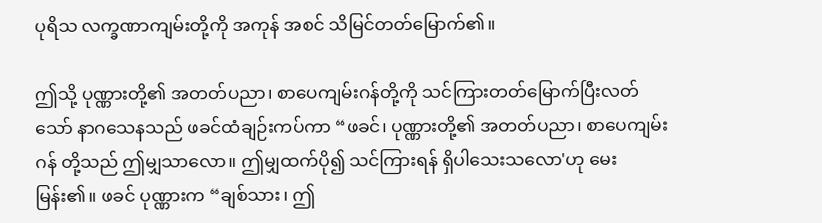ပုရိသ လက္ခဏာကျမ်းတို့ကို အကုန် အစင် သိမြင်တတ်မြောက်၏။

ဤသို့ ပုဏ္ဏားတို့၏ အတတ်ပညာ၊ စာပေကျမ်းဂန်တို့ကို သင်ကြားတတ်မြောက်ပြီးလတ် သော် နာဂသေနသည် ဖခင်ထံချဉ်းကပ်ကာ “ဖခင်၊ ပုဏ္ဏားတို့၏ အတတ်ပညာ၊ စာပေကျမ်းဂန် တို့သည် ဤမျှသာလော။ ဤမျှထက်ပို၍ သင်ကြားရန် ရှိပါသေးသလော'ဟု မေးမြန်း၏။ ဖခင် ပုဏ္ဏားက “ချစ်သား၊ ဤ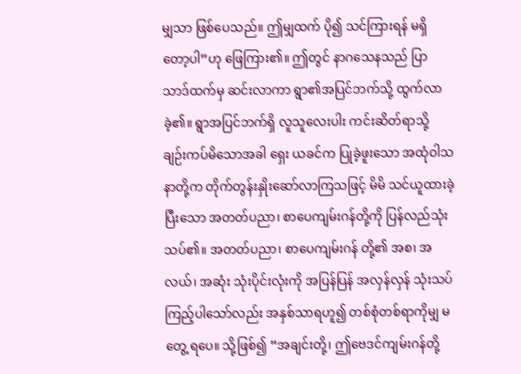မျှသာ ဖြစ်ပေသည်။ ဤမျှထက် ပို၍ သင်ကြားရန် မရှိတော့ပါ”ဟု ဖြေကြား၏။ ဤတွင် နာဂသေနသည် ပြာသာဒ်ထက်မှ ဆင်းလာကာ ရွာ၏အပြင်ဘက်သို့ ထွက်လာခဲ့၏။ ရွာအပြင်ဘက်ရှိ လူသူလေးပါး ကင်းဆိတ်ရာသို့ ချဉ်းကပ်မိသောအခါ ရှေး ယခင်က ပြုခဲ့ဖူးသော အထုံဝါသနာတို့က တိုက်တွန်းနှိုးဆော်လာကြသဖြင့် မိမိ သင်ယူထားခဲ့ ပြီးသော အတတ်ပညာ၊ စာပေကျမ်းဂန်တို့ကို ပြန်လည်သုံးသပ်၏။ အတတ်ပညာ၊ စာပေကျမ်းဂန် တို့၏ အစ၊ အလယ်၊ အဆုံး သုံးပိုင်းလုံးကို အပြန်ပြန် အလှန်လှန် သုံးသပ်ကြည့်ပါသော်လည်း အနှစ်သာရဟူ၍ တစ်စုံတစ်ရာကိုမျှ မတွေ့ ရပေ။ သို့ဖြစ်၍ “အချင်းတို့၊ ဤဗေဒင်ကျမ်းဂန်တို့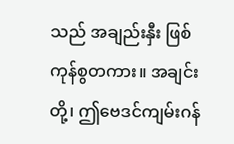သည် အချည်းနှီး ဖြစ်ကုန်စွတကား။ အချင်းတို့၊ ဤဗေဒင်ကျမ်းဂန်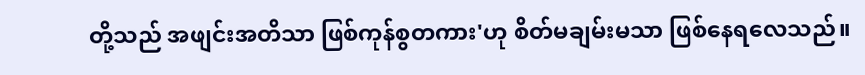တို့သည် အဖျင်းအတိသာ ဖြစ်ကုန်စွတကား'ဟု စိတ်မချမ်းမသာ ဖြစ်နေရလေသည်။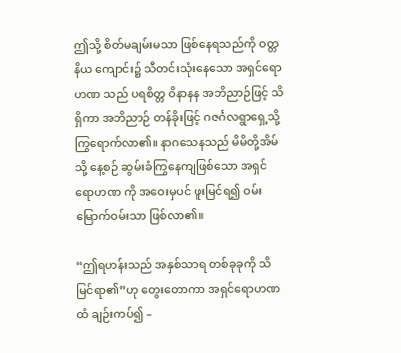ဤသို့ စိတ်မချမ်းမသာ ဖြစ်နေရသည်ကို ဝတ္တနိယ ကျောင်း၌ သီတင်းသုံးနေသော အရှင်ရောဟဏ သည် ပရစိတ္တ ဝိနာနန အဘိညာဉ်ဖြင့် သိရှိကာ အဘိညာဉ် တန်ခိုးဖြင့် ဂဇင်္ဂလရွာရှေ့သို့ ကြွရောက်လာ၏။ နာဂသေနသည် မိမိတို့အိမ်သို့ နေ့စဉ် ဆွမ်းခံကြွနေကျဖြစ်သော အရှင်ရောဟဏ ကို အဝေးမှပင် ဖူးမြင်ရ၍ ဝမ်းမြောက်ဝမ်းသာ ဖြစ်လာ၏။

“ဤရဟန်းသည် အနှစ်သာရ တစ်ခုခုကို သိမြင်ရာ၏”ဟု တွေးတောကာ အရှင်ရောဟဏထံ ချဉ်းကပ်၍ –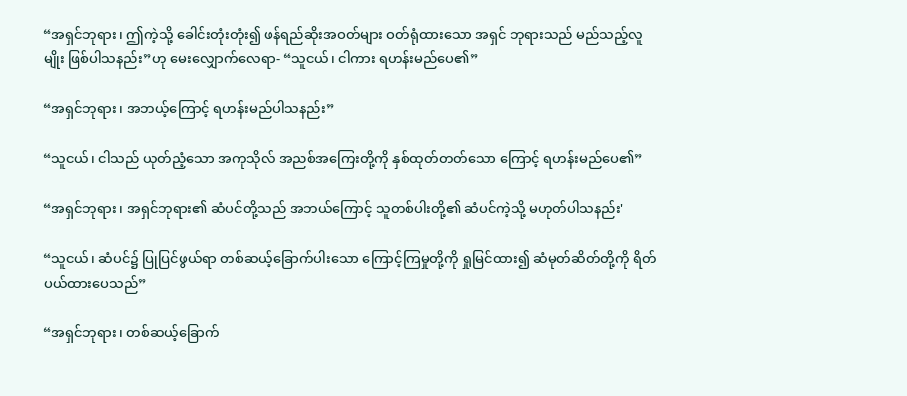“အရှင်ဘုရား၊ ဤကဲ့သို့ ခေါင်းတုံးတုံး၍ ဖန်ရည်ဆိုးအဝတ်များ ဝတ်ရုံထားသော အရှင် ဘုရားသည် မည်သည့်လူမျိုး ဖြစ်ပါသနည်း”ဟု မေးလျှောက်လေရာ- “သူငယ်၊ ငါကား ရဟန်းမည်ပေ၏”

“အရှင်ဘုရား၊ အဘယ့်ကြောင့် ရဟန်းမည်ပါသနည်း”

“သူငယ်၊ ငါသည် ယုတ်ညံ့သော အကုသိုလ် အညစ်အကြေးတို့ကို နှစ်ထုတ်တတ်သော ကြောင့် ရဟန်းမည်ပေ၏”

“အရှင်ဘုရား၊ အရှင်ဘုရား၏ ဆံပင်တို့သည် အဘယ်ကြောင့် သူတစ်ပါးတို့၏ ဆံပင်ကဲ့သို့ မဟုတ်ပါသနည်း'

“သူငယ်၊ ဆံပင်၌ ပြုပြင်ဖွယ်ရာ တစ်ဆယ့်ခြောက်ပါးသော ကြောင့်ကြမှုတို့ကို ရှုမြင်ထား၍ ဆံမုတ်ဆိတ်တို့ကို ရိတ်ပယ်ထားပေသည်”

“အရှင်ဘုရား၊ တစ်ဆယ့်ခြောက်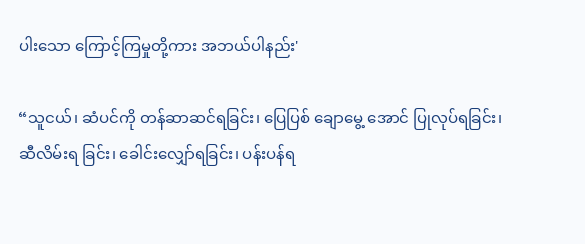ပါးသော ကြောင့်ကြမှုတို့ကား အဘယ်ပါနည်း'

“သူငယ်၊ ဆံပင်ကို တန်ဆာဆင်ရခြင်း၊ ပြေပြစ် ချောမွေ့ အောင် ပြုလုပ်ရခြင်း၊ ဆီလိမ်းရ ခြင်း၊ ခေါင်းလျှော်ရခြင်း၊ ပန်းပန်ရ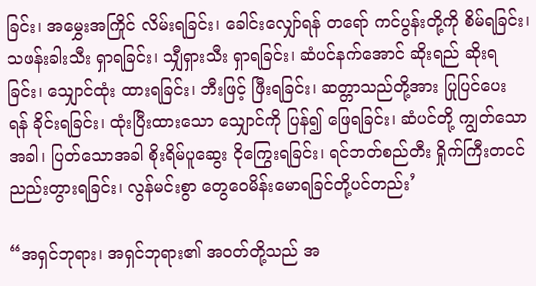ခြင်း၊ အမွှေးအကြိုင် လိမ်းရခြင်း၊ ခေါင်းလျှော်ရန် တရော် ကင်ပွန်းတို့ကို စိမ်ရခြင်း၊ သဖန်းခါးသီး ရှာရခြင်း၊ သျှီရှားသီး ရှာရခြင်း၊ ဆံပင်နက်အောင် ဆိုးရည် ဆိုးရခြင်း၊ သျှောင်ထုံး ထားရခြင်း၊ ဘီးဖြင့် ဖြီးရခြင်း၊ ဆတ္တာသည်တို့အား ပြုပြင်ပေး ရန် ခိုင်းရခြင်း၊ ထုံးပြီးထားသော သျှောင်ကို ပြန်၍ ဖြေရခြင်း၊ ဆံပင်တို့ ကျွတ်သောအခါ၊ ပြတ်သောအခါ စိုးရိမ်ပူဆွေး ငိုကြွေးရခြင်း၊ ရင်ဘတ်စည်တီး ရှိုက်ကြီးတငင် ညည်းတွားရခြင်း၊ လွန်မင်းစွာ တွေဝေမိန်းမောရခြင်တို့ပင်တည်း’

“အရှင်ဘုရား၊ အရှင်ဘုရား၏ အဝတ်တို့သည် အ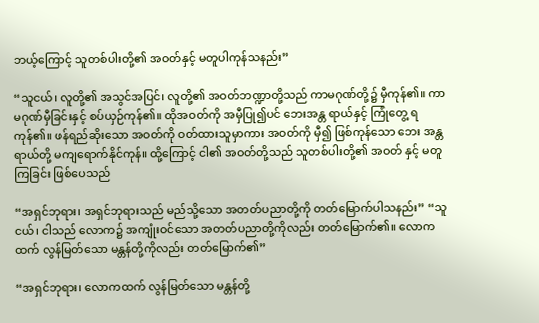ဘယ့်ကြောင့် သူတစ်ပါးတို့၏ အဝတ်နှင့် မတူပါကုန်သနည်း”

“သူငယ်၊ လူတို့၏ အသွင်အပြင်၊ လူတို့၏ အဝတ်ဘဏ္ဍာတို့သည် ကာမဂုဏ်တို့၌ မှီကုန်၏။ ကာမဂုဏ်မှီခြင်းနှင့် စပ်ယှဉ်ကုန်၏။ ထိုအဝတ်ကို အမှီပြု၍ပင် ဘေးအန္တ ရာယ်နှင့် ကြုံတွေ့ ရ ကုန်၏။ ဖန်ရည်ဆိုးသော အဝတ်ကို ဝတ်ထားသူမှာကား အဝတ်ကို မှီ၍ ဖြစ်ကုန်သော ဘေး အန္တ ရာယ်တို့ မကျရောက်နိုင်ကုန်။ ထို့ကြောင့် ငါ၏ အဝတ်တို့သည် သူတစ်ပါးတို့၏ အဝတ် နှင့် မတူကြခြင်း ဖြစ်ပေသည်

“အရှင်ဘုရား၊ အရှင်ဘုရားသည် မည်သို့သော အတတ်ပညာတို့ကို တတ်မြောက်ပါသနည်း” “သူငယ်၊ ငါသည် လောက၌ အကျုံးဝင်သော အတတ်ပညာတို့ကိုလည်း တတ်မြောက်၏။ လောကထက် လွန်မြတ်သော မန္တန်တို့ကိုလည်း တတ်မြောက်၏”

“အရှင်ဘုရား၊ လောကထက် လွန်မြတ်သော မန္တန်တို့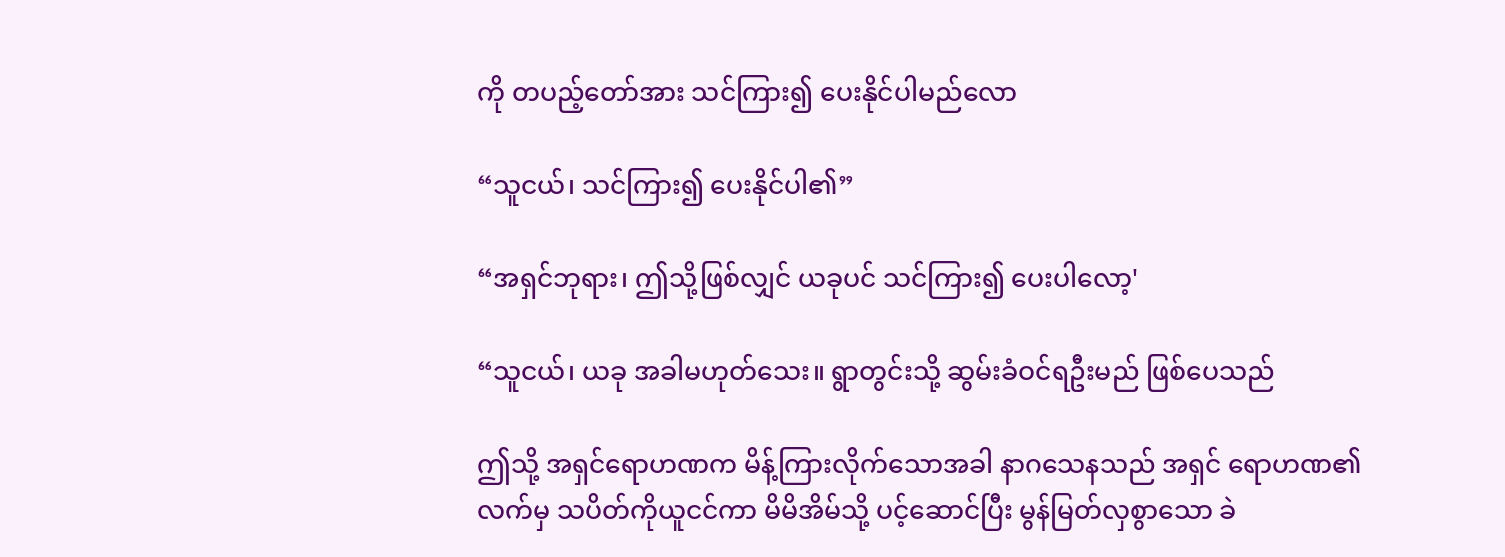ကို တပည့်တော်အား သင်ကြား၍ ပေးနိုင်ပါမည်လော

“သူငယ်၊ သင်ကြား၍ ပေးနိုင်ပါ၏”

“အရှင်ဘုရား၊ ဤသို့ဖြစ်လျှင် ယခုပင် သင်ကြား၍ ပေးပါလော့'

“သူငယ်၊ ယခု အခါမဟုတ်သေး။ ရွာတွင်းသို့ ဆွမ်းခံဝင်ရဦးမည် ဖြစ်ပေသည်

ဤသို့ အရှင်ရောဟဏက မိန့်ကြားလိုက်သောအခါ နာဂသေနသည် အရှင် ရောဟဏ၏ လက်မှ သပိတ်ကိုယူငင်ကာ မိမိအိမ်သို့ ပင့်ဆောင်ပြီး မွန်မြတ်လှစွာသော ခဲ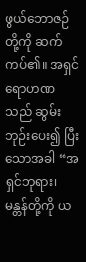ဖွယ်ဘောဇဉ်တို့ကို ဆက်ကပ်၏။ အရှင် ရောဟဏသည် ဆွမ်းဘုဉ်းပေး၍ ပြီးသောအခါ “အရှင်ဘုရား၊ မန္တန်တို့ကို ယ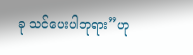ခု သင်ပေးပါဘုရား”ဟု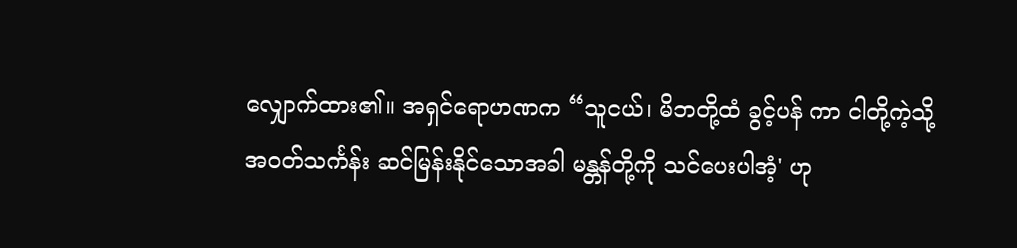လျှောက်ထား၏။ အရှင်ရောဟဏက “သူငယ်၊ မိဘတို့ထံ ခွင့်ပန် ကာ ငါတို့ကဲ့သို့ အဝတ်သင်္ကန်း ဆင်မြန်းနိုင်သောအခါ မန္တန်တို့ကို သင်ပေးပါအံ့' ဟု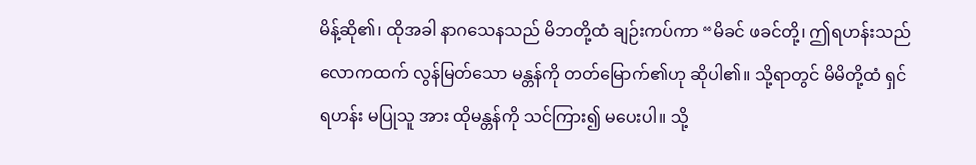မိန့်ဆို၏၊ ထိုအခါ နာဂသေနသည် မိဘတို့ထံ ချဉ်းကပ်ကာ “မိခင် ဖခင်တို့၊ ဤရဟန်းသည် လောကထက် လွန်မြတ်သော မန္တန်ကို တတ်မြောက်၏ဟု ဆိုပါ၏။ သို့ရာတွင် မိမိတို့ထံ ရှင်ရဟန်း မပြုသူ အား ထိုမန္တန်ကို သင်ကြား၍ မပေးပါ။ သို့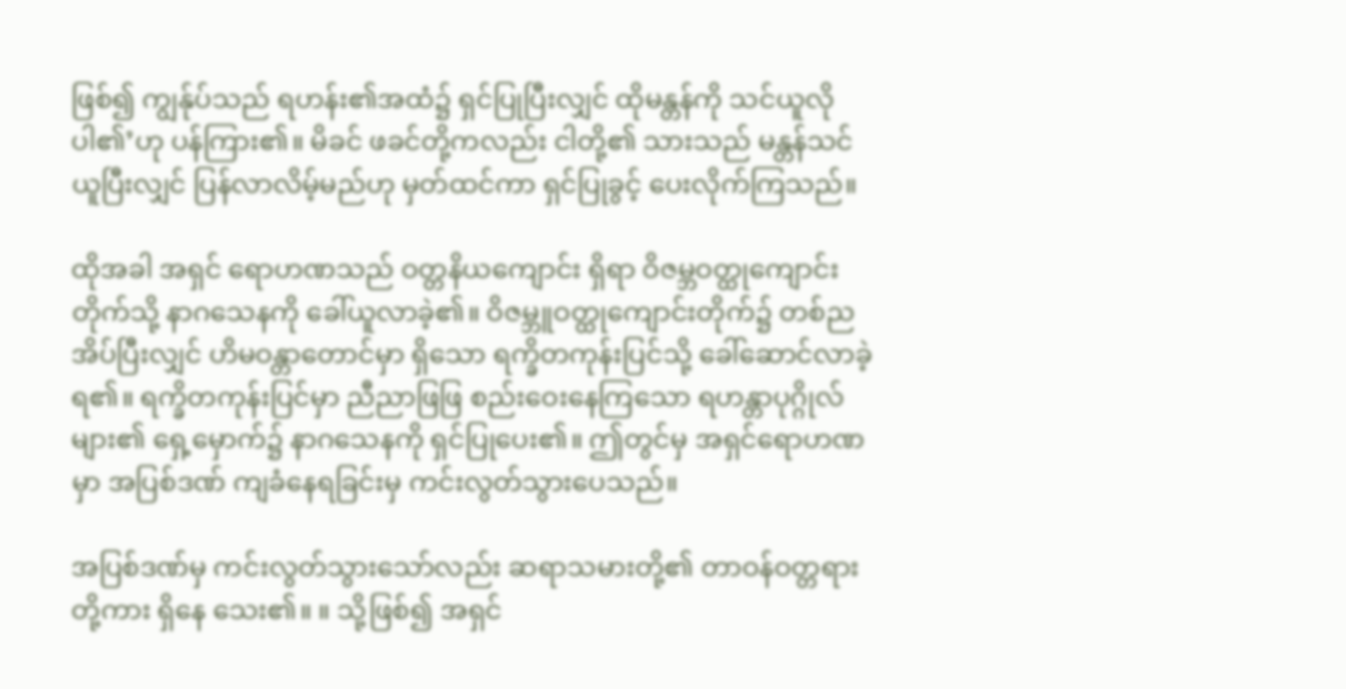ဖြစ်၍ ကျွန်ုပ်သည် ရဟန်း၏အထံ၌ ရှင်ပြုပြီးလျှင် ထိုမန္တန်ကို သင်ယူလိုပါ၏’ဟု ပန်ကြား၏။ မိခင် ဖခင်တို့ကလည်း ငါတို့၏ သားသည် မန္တန်သင်ယူပြီးလျှင် ပြန်လာလိမ့်မည်ဟု မှတ်ထင်ကာ ရှင်ပြုခွင့် ပေးလိုက်ကြသည်။

ထိုအခါ အရှင် ရောဟဏသည် ဝတ္တနိယကျောင်း ရှိရာ ဝိဇမ္ဘဝတ္ထုကျောင်းတိုက်သို့ နာဂသေနကို ခေါ်ယူလာခဲ့၏။ ဝိဇမ္ဘူဝတ္ထုကျောင်းတိုက်၌ တစ်ညအိပ်ပြီးလျှင် ဟိမဝန္တာတောင်မှာ ရှိသော ရက္ခိတကုန်းပြင်သို့ ခေါ်ဆောင်လာခဲ့ရ၏။ ရက္ခိတကုန်းပြင်မှာ ညီညာဖြဖြ စည်းဝေးနေကြသော ရဟန္တာပုဂ္ဂိုလ်များ၏ ရှေ့မှောက်၌ နာဂသေနကို ရှင်ပြုပေး၏။ ဤတွင်မှ အရှင်ရောဟဏမှာ အပြစ်ဒဏ် ကျခံနေရခြင်းမှ ကင်းလွတ်သွားပေသည်။

အပြစ်ဒဏ်မှ ကင်းလွတ်သွားသော်လည်း ဆရာသမားတို့၏ တာဝန်ဝတ္တရားတို့ကား ရှိနေ သေး၏။ ။ သို့ဖြစ်၍ အရှင်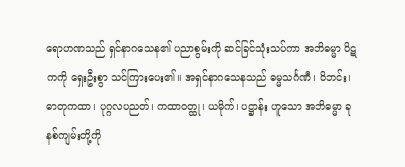ရောဟဏသည် ရှင်နာဂသေန၏ ပညာစွမ်းကို ဆင်ခြင်သုံးသပ်ကာ အဘိဓမ္မာ ပိဋကကို ရှေးဦးစွာ သင်ကြားပေး၏။ အရှင်နာဂသေနသည် ဓမ္မသင်္ဂဏီ၊ ဝိဘင်း၊ ဓာတုကထာ၊ ပုဂ္ဂလပညတ်၊ ကထာဝတ္ထု၊ ယမိုက်၊ ပဋ္ဌာန်း ဟူသော အဘိဓမ္မာ ခုနစ်ကျမ်းတို့ကို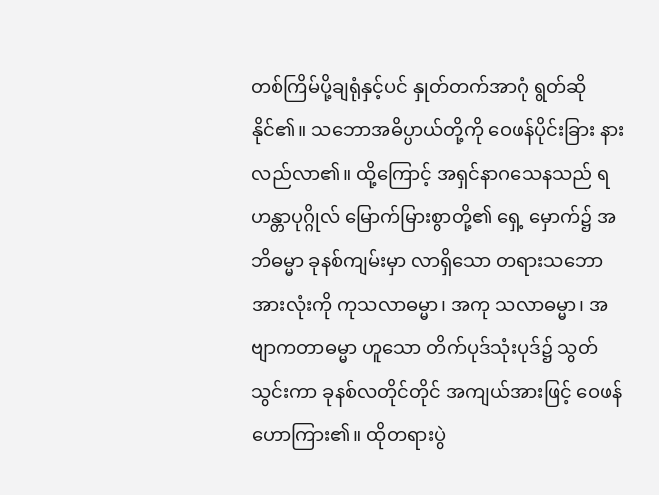တစ်ကြိမ်ပို့ချရုံနှင့်ပင် နှုတ်တက်အာဂုံ ရွတ်ဆိုနိုင်၏။ သဘောအဓိပ္ပာယ်တို့ကို ဝေဖန်ပိုင်းခြား နားလည်လာ၏။ ထို့ကြောင့် အရှင်နာဂသေနသည် ရဟန္တာပုဂ္ဂိုလ် မြောက်မြားစွာတို့၏ ရှေ့ မှောက်၌ အဘိဓမ္မာ ခုနစ်ကျမ်းမှာ လာရှိသော တရားသဘောအားလုံးကို ကုသလာဓမ္မာ၊ အကု သလာဓမ္မာ၊ အဗျာကတာဓမ္မာ ဟူသော တိက်ပုဒ်သုံးပုဒ်၌ သွတ်သွင်းကာ ခုနစ်လတိုင်တိုင် အကျယ်အားဖြင့် ဝေဖန် ဟောကြား၏။ ထိုတရားပွဲ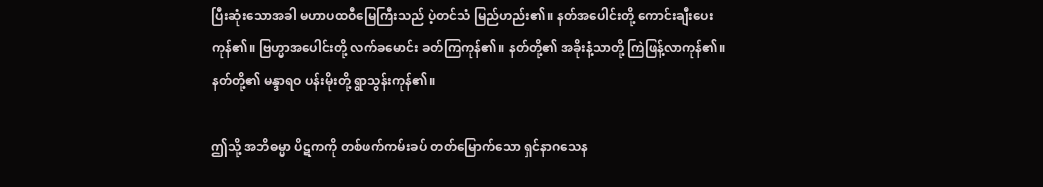ပြီးဆုံးသောအခါ မဟာပထဝီမြေကြီးသည် ပဲ့တင်သံ မြည်ဟည်း၏။ နတ်အပေါင်းတို့ ကောင်းချီးပေးကုန်၏။ ဗြဟ္မာအပေါင်းတို့ လက်ခမောင်း ခတ်ကြကုန်၏။ နတ်တို့၏ အခိုးနံ့သာတို့ ကြဲဖြန့်လာကုန်၏။ နတ်တို့၏ မန္ဒာရဝ ပန်းမိုးတို့ ရွာသွန်းကုန်၏။

ဤသို့ အဘိဓမ္မာ ပိဋကကို တစ်ဖက်ကမ်းခပ် တတ်မြောက်သော ရှင်နာဂသေန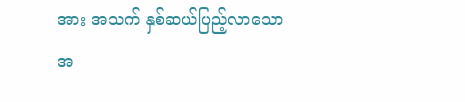အား အသက် နှစ်ဆယ်ပြည့်လာသောအ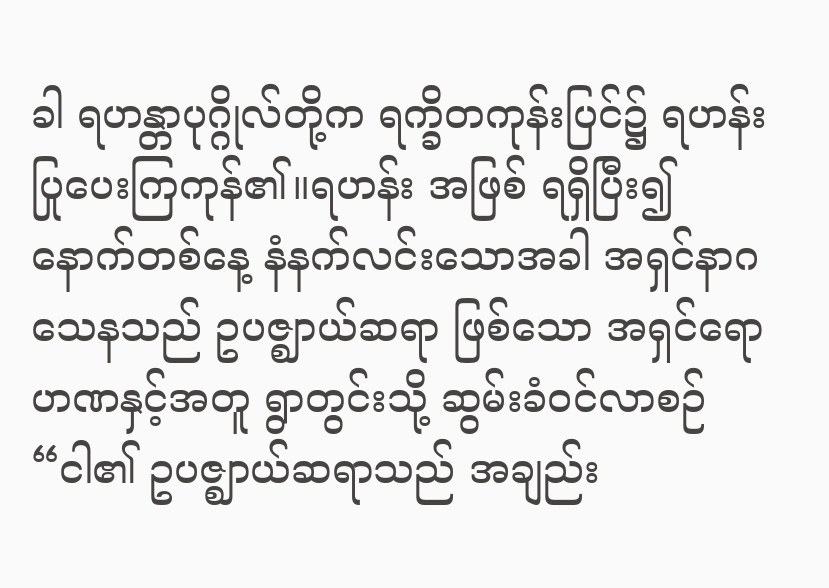ခါ ရဟန္တာပုဂ္ဂိုလ်တို့က ရက္ခိတကုန်းပြင်၌ ရဟန်းပြုပေးကြကုန်၏။ရဟန်း အဖြစ် ရရှိပြီး၍ နောက်တစ်နေ့ နံနက်လင်းသောအခါ အရှင်နာဂသေနသည် ဥပဇ္ဈာယ်ဆရာ ဖြစ်သော အရှင်ရောဟဏနှင့်အတူ ရွာတွင်းသို့ ဆွမ်းခံဝင်လာစဉ် “ငါ၏ ဥပဇ္ဈာယ်ဆရာသည် အချည်း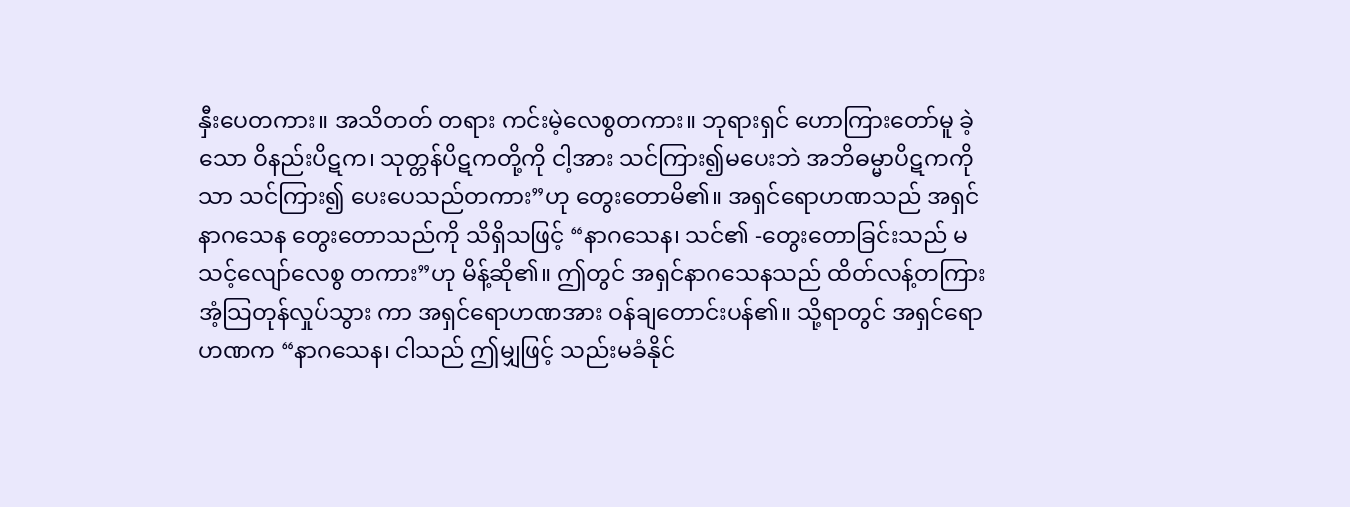နှီးပေတကား။ အသိတတ် တရား ကင်းမဲ့လေစွတကား။ ဘုရားရှင် ဟောကြားတော်မူ ခဲ့သော ဝိနည်းပိဋက၊ သုတ္တန်ပိဋကတို့ကို ငါ့အား သင်ကြား၍မပေးဘဲ အဘိဓမ္မာပိဋကကိုသာ သင်ကြား၍ ပေးပေသည်တကား”ဟု တွေးတောမိ၏။ အရှင်ရောဟဏသည် အရှင် နာဂသေန တွေးတောသည်ကို သိရှိသဖြင့် “နာဂသေန၊ သင်၏ -တွေးတောခြင်းသည် မသင့်လျော်လေစွ တကား”ဟု မိန့်ဆို၏။ ဤတွင် အရှင်နာဂသေနသည် ထိတ်လန့်တကြား အံ့သြတုန်လှုပ်သွား ကာ အရှင်ရောဟဏအား ဝန်ချတောင်းပန်၏။ သို့ရာတွင် အရှင်ရောဟဏက “နာဂသေန၊ ငါသည် ဤမျှဖြင့် သည်းမခံနိုင်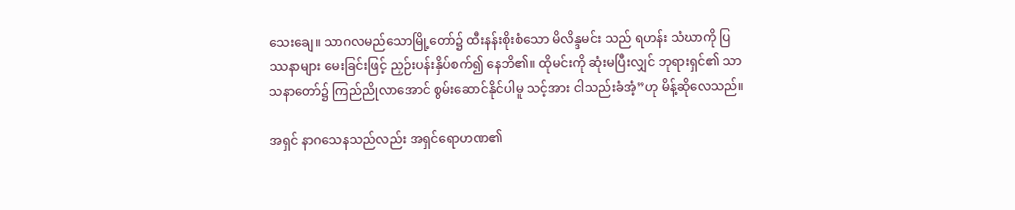သေးချေ။ သာဂလမည်သောမြို့တော်၌ ထီးနန်းစိုးစံသော မိလိန္ဒမင်း သည် ရဟန်း သံဃာကို ပြဿနာများ မေးခြင်းဖြင့် ညှဉ်းပန်းနှိပ်စက်၍ နေဘိ၏။ ထိုမင်းကို ဆုံးမပြီးလျှင် ဘုရားရှင်၏ သာသနာတော်၌ ကြည်ညိုလာအောင် စွမ်းဆောင်နိုင်ပါမူ သင့်အား ငါသည်းခံအံ့”ဟု မိန့်ဆိုလေသည်။

အရှင် နာဂသေနသည်လည်း အရှင်ရောဟဏ၏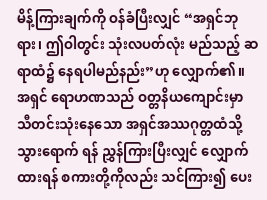မိန့်ကြားချက်ကို ဝန်ခံပြီးလျှင် “အရှင်ဘုရား၊ ဤဝါတွင်း သုံးလပတ်လုံး မည်သည့် ဆရာထံ၌ နေရပါမည်နည်း”ဟု လျှောက်၏။ အရှင် ရောဟဏသည် ဝတ္တနိယကျောင်းမှာ သီတင်းသုံးနေသော အရှင်အဿဂုတ္တထံသို့ သွားရောက် ရန် ညွှန်ကြားပြီးလျှင် လျှောက်ထားရန် စကားတို့ကိုလည်း သင်ကြား၍ ပေး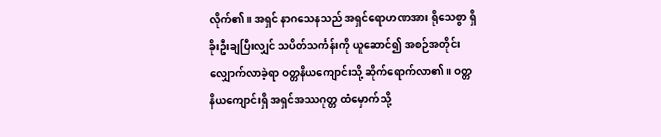လိုက်၏။ အရှင် နာဂသေနသည် အရှင်ရောဟဏအား ရိုသေစွာ ရှိခိုးဦးချပြီးလျှင် သပိတ်သင်္ကန်းကို ယူဆောင်၍ အစဉ်အတိုင်း လျှောက်လာခဲ့ရာ ဝတ္တနိယကျောင်းသို့ ဆိုက်ရောက်လာ၏။ ဝတ္တနိယကျောင်းရှိ အရှင်အဿဂုတ္တ ထံမှောက်သို့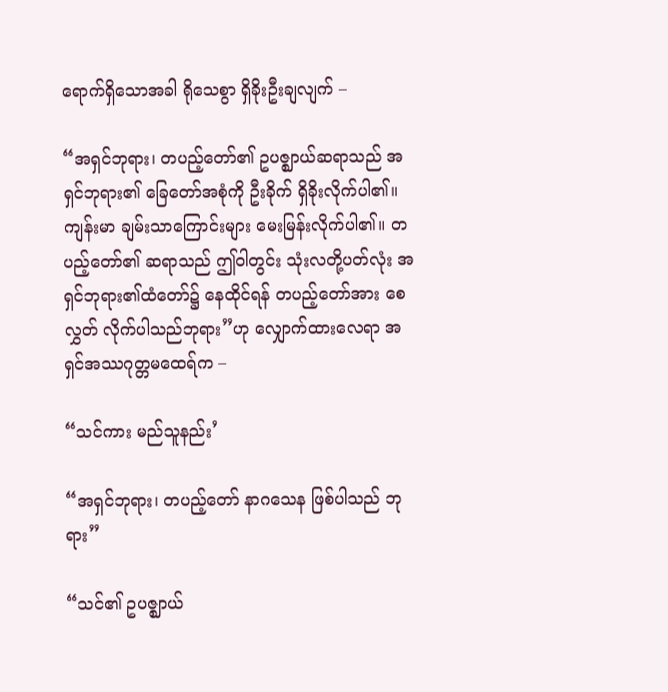ရောက်ရှိသောအခါ ရိုသေစွာ ရှိခိုးဦးချလျက် –

“အရှင်ဘုရား၊ တပည့်တော်၏ ဥပဇ္ဈာယ်ဆရာသည် အရှင်ဘုရား၏ ခြေတော်အစုံကို ဦးခိုက် ရှိခိုးလိုက်ပါ၏။ ကျန်းမာ ချမ်းသာကြောင်းများ မေးမြန်းလိုက်ပါ၏။ တပည့်တော်၏ ဆရာသည် ဤဝါတွင်း သုံးလတို့ပတ်လုံး အရှင်ဘုရား၏ထံတော်၌ နေထိုင်ရန် တပည့်တော်အား စေလွှတ် လိုက်ပါသည်ဘုရား”ဟု လျှောက်ထားလေရာ အရှင်အဿဂုတ္တမထေရ်က –

“သင်ကား မည်သူနည်း’

“အရှင်ဘုရား၊ တပည့်တော် နာဂသေန ဖြစ်ပါသည် ဘုရား”

“သင်၏ ဥပဇ္ဈာယ်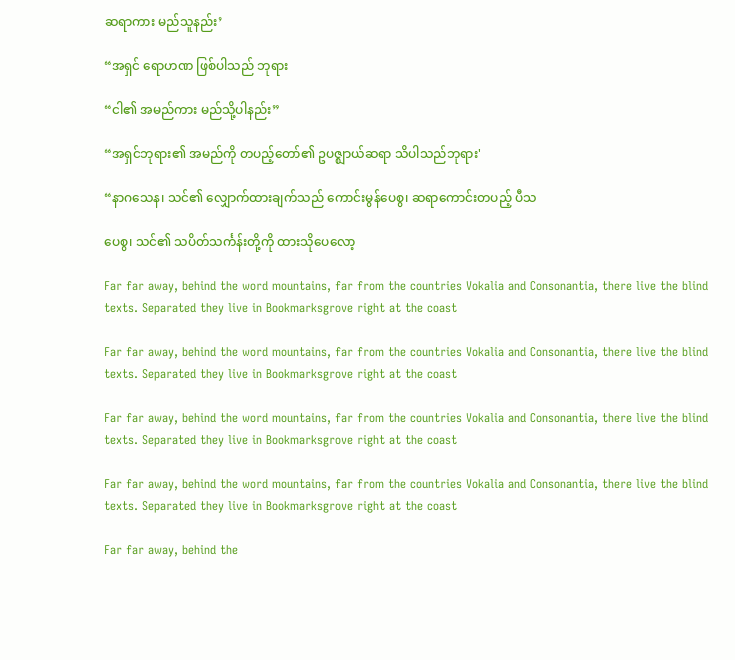ဆရာကား မည်သူနည်း’

“အရှင် ရောဟဏ ဖြစ်ပါသည် ဘုရား

“ငါ၏ အမည်ကား မည်သို့ပါနည်း”

“အရှင်ဘုရား၏ အမည်ကို တပည့်တော်၏ ဥပဇ္ဈာယ်ဆရာ သိပါသည်ဘုရား'

“နာဂသေန၊ သင်၏ လျှောက်ထားချက်သည် ကောင်းမွန်ပေစွ၊ ဆရာကောင်းတပည့် ပီသ

ပေစွ၊ သင်၏ သပိတ်သင်္ကန်းတို့ကို ထားသိုပေလော့

Far far away, behind the word mountains, far from the countries Vokalia and Consonantia, there live the blind texts. Separated they live in Bookmarksgrove right at the coast

Far far away, behind the word mountains, far from the countries Vokalia and Consonantia, there live the blind texts. Separated they live in Bookmarksgrove right at the coast

Far far away, behind the word mountains, far from the countries Vokalia and Consonantia, there live the blind texts. Separated they live in Bookmarksgrove right at the coast

Far far away, behind the word mountains, far from the countries Vokalia and Consonantia, there live the blind texts. Separated they live in Bookmarksgrove right at the coast

Far far away, behind the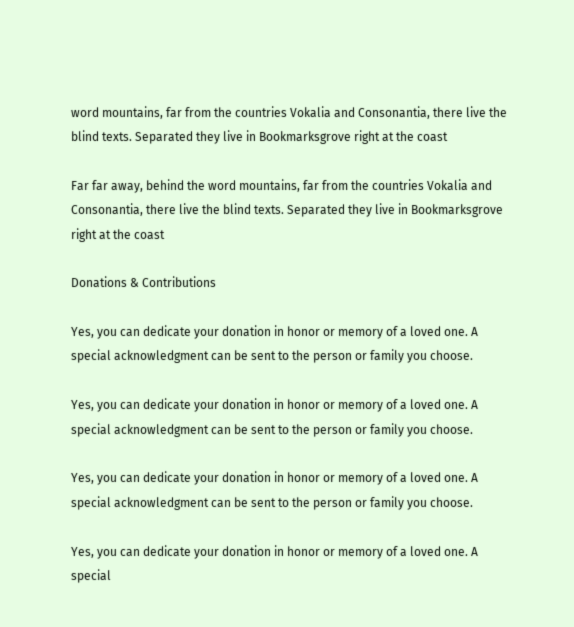word mountains, far from the countries Vokalia and Consonantia, there live the blind texts. Separated they live in Bookmarksgrove right at the coast

Far far away, behind the word mountains, far from the countries Vokalia and Consonantia, there live the blind texts. Separated they live in Bookmarksgrove right at the coast

Donations & Contributions

Yes, you can dedicate your donation in honor or memory of a loved one. A special acknowledgment can be sent to the person or family you choose.

Yes, you can dedicate your donation in honor or memory of a loved one. A special acknowledgment can be sent to the person or family you choose.

Yes, you can dedicate your donation in honor or memory of a loved one. A special acknowledgment can be sent to the person or family you choose.

Yes, you can dedicate your donation in honor or memory of a loved one. A special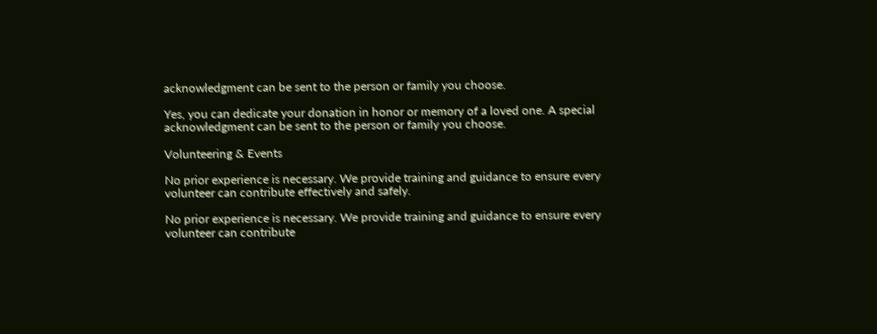acknowledgment can be sent to the person or family you choose.

Yes, you can dedicate your donation in honor or memory of a loved one. A special acknowledgment can be sent to the person or family you choose.

Volunteering & Events

No prior experience is necessary. We provide training and guidance to ensure every volunteer can contribute effectively and safely.

No prior experience is necessary. We provide training and guidance to ensure every volunteer can contribute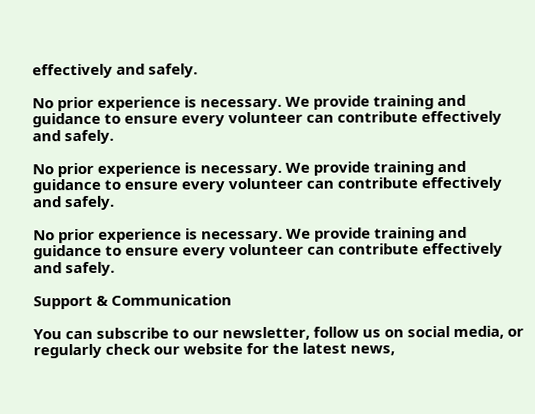effectively and safely.

No prior experience is necessary. We provide training and guidance to ensure every volunteer can contribute effectively and safely.

No prior experience is necessary. We provide training and guidance to ensure every volunteer can contribute effectively and safely.

No prior experience is necessary. We provide training and guidance to ensure every volunteer can contribute effectively and safely.

Support & Communication

You can subscribe to our newsletter, follow us on social media, or regularly check our website for the latest news,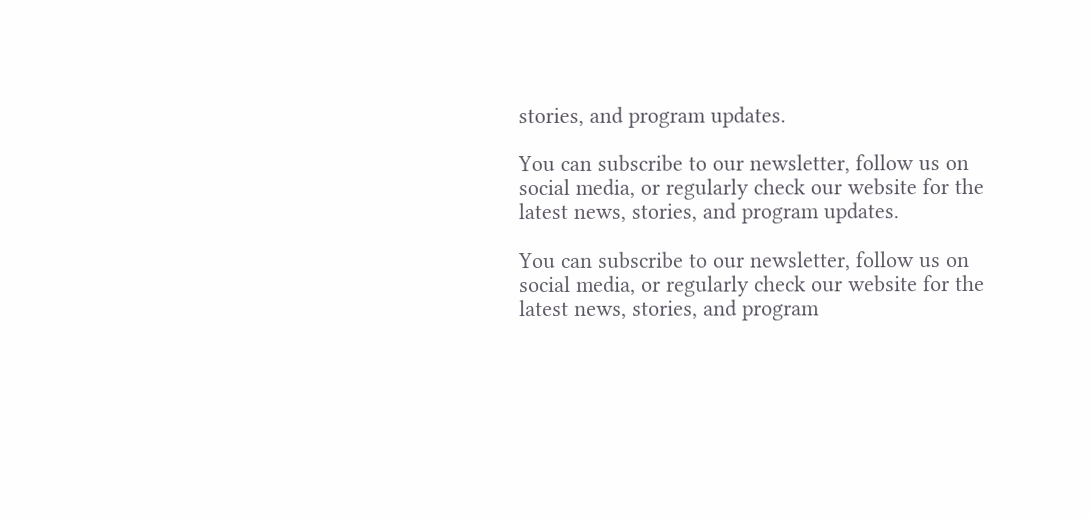stories, and program updates.

You can subscribe to our newsletter, follow us on social media, or regularly check our website for the latest news, stories, and program updates.

You can subscribe to our newsletter, follow us on social media, or regularly check our website for the latest news, stories, and program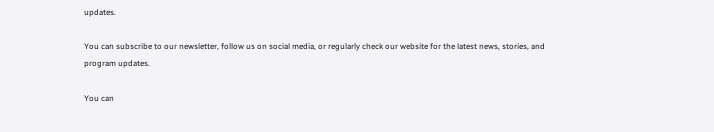updates.

You can subscribe to our newsletter, follow us on social media, or regularly check our website for the latest news, stories, and program updates.

You can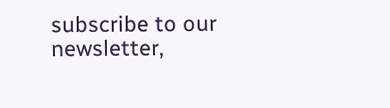subscribe to our newsletter,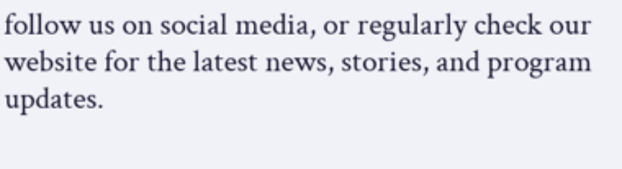follow us on social media, or regularly check our website for the latest news, stories, and program updates.